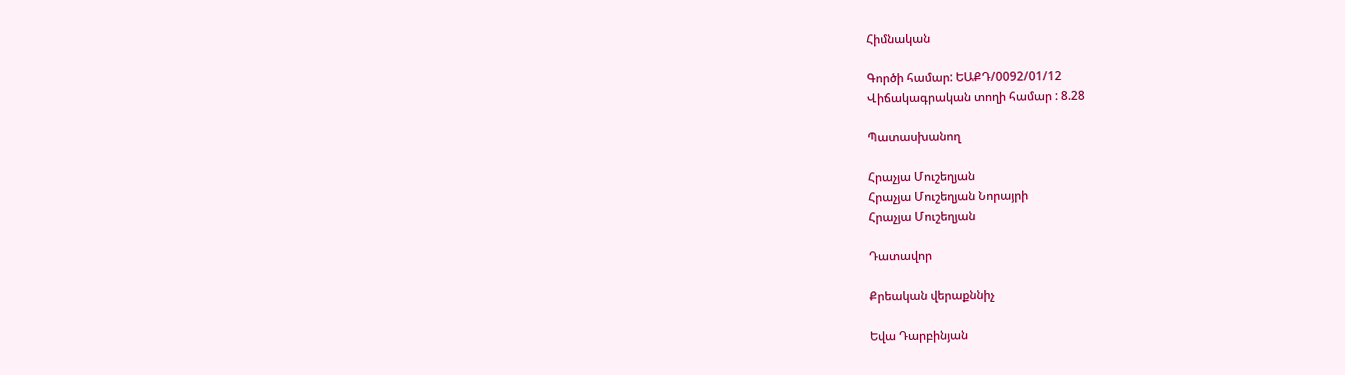Հիմնական

Գործի համար: ԵԱՔԴ/0092/01/12
Վիճակագրական տողի համար : 8.28

Պատասխանող

Հրաչյա Մուշեղյան
Հրաչյա Մուշեղյան Նորայրի
Հրաչյա Մուշեղյան

Դատավոր

Քրեական վերաքննիչ

Եվա Դարբինյան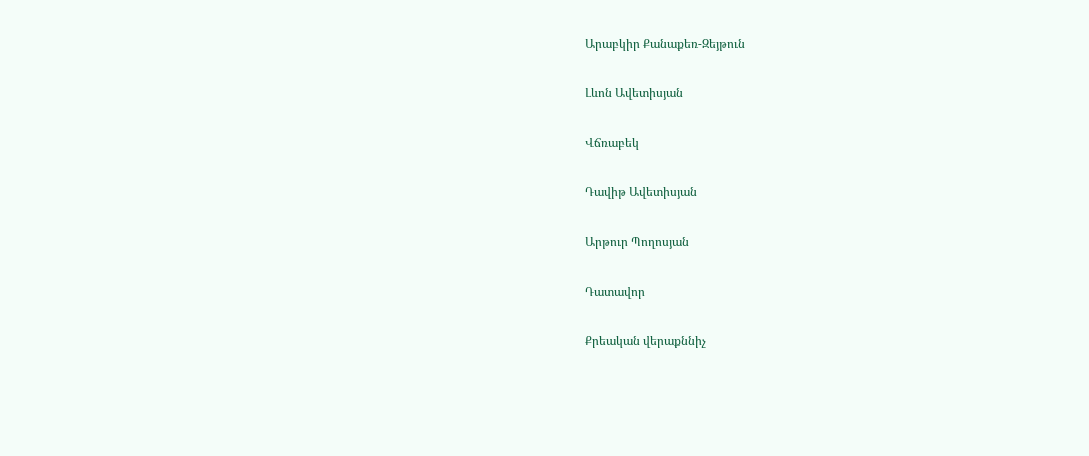Արաբկիր Քանաքեռ-Զեյթուն

Լևոն Ավետիսյան

Վճռաբեկ

Դավիթ Ավետիսյան

Արթուր Պողոսյան

Դատավոր

Քրեական վերաքննիչ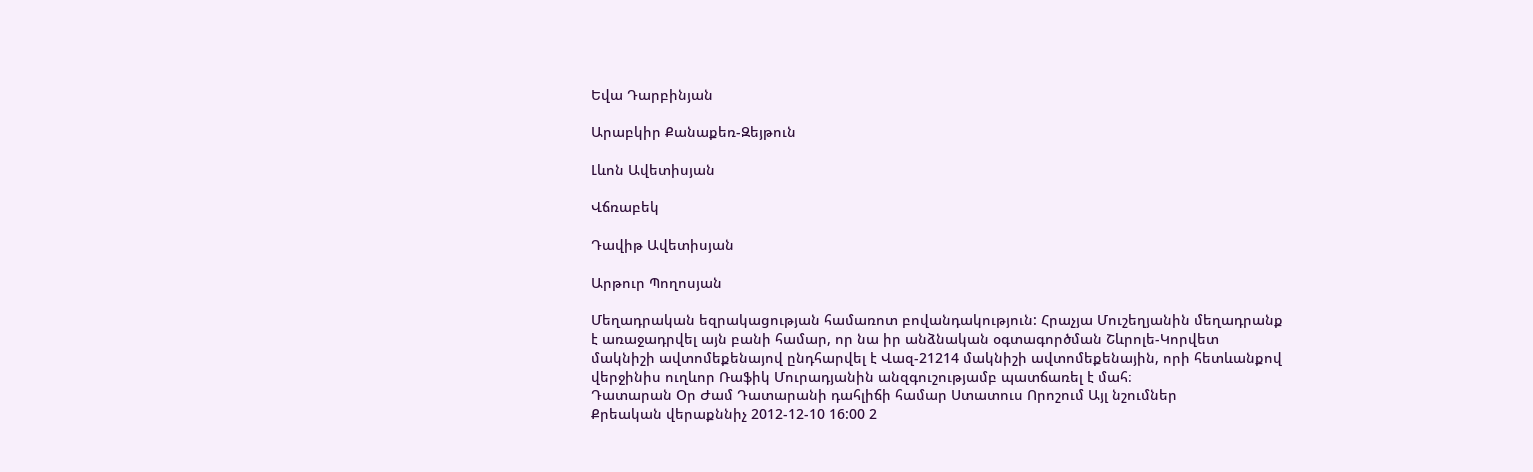Եվա Դարբինյան

Արաբկիր Քանաքեռ-Զեյթուն

Լևոն Ավետիսյան

Վճռաբեկ

Դավիթ Ավետիսյան

Արթուր Պողոսյան

Մեղադրական եզրակացության համառոտ բովանդակություն: Հրաչյա Մուշեղյանին մեղադրանք է առաջադրվել այն բանի համար, որ նա իր անձնական օգտագործման Շևրոլե-Կորվետ մակնիշի ավտոմեքենայով ընդհարվել է Վազ-21214 մակնիշի ավտոմեքենային, որի հետևանքով վերջինիս ուղևոր Ռաֆիկ Մուրադյանին անզգուշությամբ պատճառել է մահ։
Դատարան Օր Ժամ Դատարանի դահլիճի համար Ստատուս Որոշում Այլ նշումներ
Քրեական վերաքննիչ 2012-12-10 16:00 2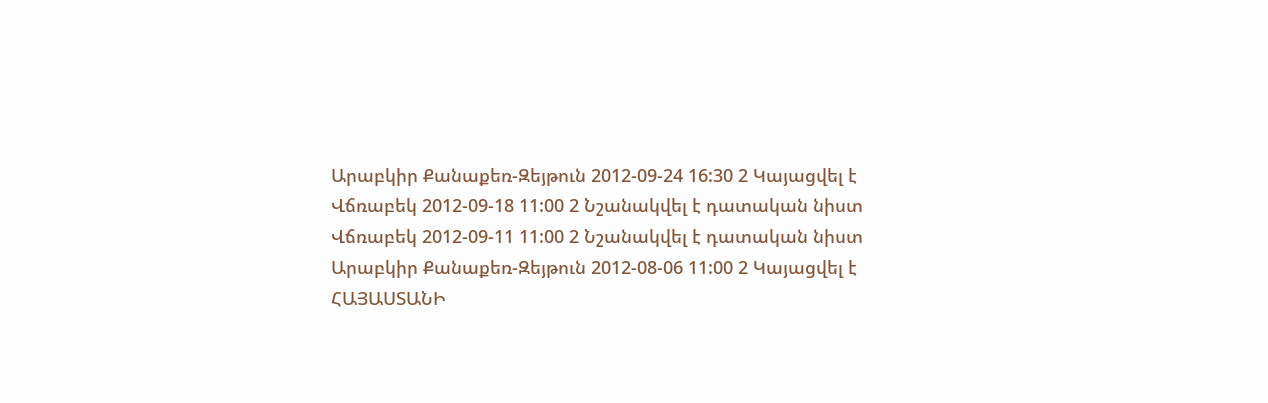Արաբկիր Քանաքեռ-Զեյթուն 2012-09-24 16:30 2 Կայացվել է
Վճռաբեկ 2012-09-18 11:00 2 Նշանակվել է դատական նիստ
Վճռաբեկ 2012-09-11 11:00 2 Նշանակվել է դատական նիստ
Արաբկիր Քանաքեռ-Զեյթուն 2012-08-06 11:00 2 Կայացվել է
ՀԱՅԱՍՏԱՆԻ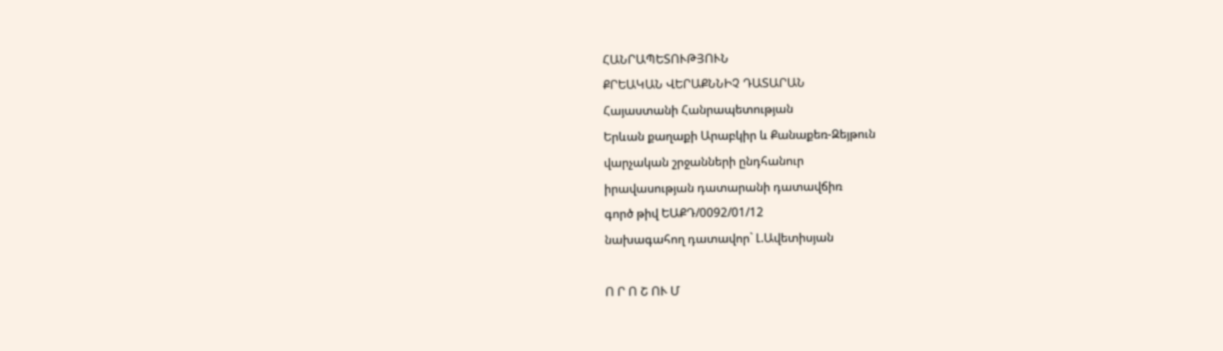ՀԱՆՐԱՊԵՏՈՒԹՅՈՒՆ
ՔՐԵԱԿԱՆ ՎԵՐԱՔՆՆԻՉ ԴԱՏԱՐԱՆ
Հայաստանի Հանրապետության
Երևան քաղաքի Արաբկիր և Քանաքեռ-Զեյթուն
վարչական շրջանների ընդհանուր
իրավասության դատարանի դատավճիռ
գործ թիվ ԵԱՔԴ/0092/01/12
նախագահող դատավոր` Լ.Ավետիսյան

Ո Ր Ո Շ ՈՒ Մ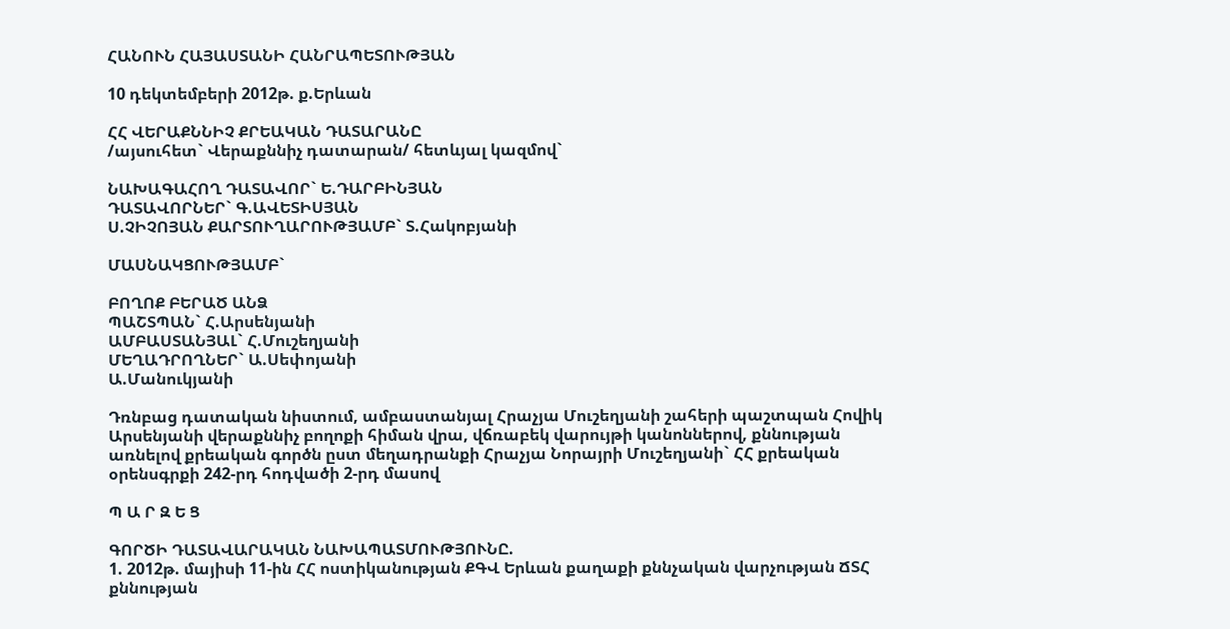ՀԱՆՈՒՆ ՀԱՅԱՍՏԱՆԻ ՀԱՆՐԱՊԵՏՈՒԹՅԱՆ

10 դեկտեմբերի 2012թ. ք.Երևան

ՀՀ ՎԵՐԱՔՆՆԻՉ ՔՐԵԱԿԱՆ ԴԱՏԱՐԱՆԸ
/այսուհետ` Վերաքննիչ դատարան/ հետևյալ կազմով`

ՆԱԽԱԳԱՀՈՂ ԴԱՏԱՎՈՐ` Ե.ԴԱՐԲԻՆՅԱՆ
ԴԱՏԱՎՈՐՆԵՐ` Գ.ԱՎԵՏԻՍՅԱՆ
Ս.ՉԻՉՈՅԱՆ ՔԱՐՏՈՒՂԱՐՈՒԹՅԱՄԲ` Տ.Հակոբյանի

ՄԱՍՆԱԿՑՈՒԹՅԱՄԲ`

ԲՈՂՈՔ ԲԵՐԱԾ ԱՆՁ
ՊԱՇՏՊԱՆ` Հ.Արսենյանի
ԱՄԲԱՍՏԱՆՅԱԼ` Հ.Մուշեղյանի
ՄԵՂԱԴՐՈՂՆԵՐ` Ա.Սեփոյանի
Ա.Մանուկյանի

Դռնբաց դատական նիստում, ամբաստանյալ Հրաչյա Մուշեղյանի շահերի պաշտպան Հովիկ Արսենյանի վերաքննիչ բողոքի հիման վրա, վճռաբեկ վարույթի կանոններով, քննության առնելով քրեական գործն ըստ մեղադրանքի Հրաչյա Նորայրի Մուշեղյանի` ՀՀ քրեական օրենսգրքի 242-րդ հոդվածի 2-րդ մասով

Պ Ա Ր Զ Ե Ց

ԳՈՐԾԻ ԴԱՏԱՎԱՐԱԿԱՆ ՆԱԽԱՊԱՏՄՈՒԹՅՈՒՆԸ.
1. 2012թ. մայիսի 11-ին ՀՀ ոստիկանության ՔԳՎ Երևան քաղաքի քննչական վարչության ՃՏՀ քննության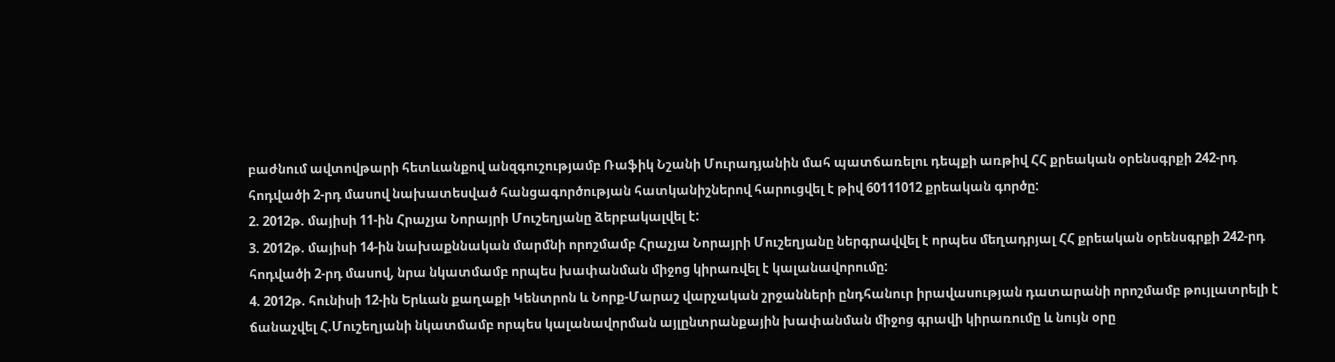բաժնում ավտովթարի հետևանքով անզգուշությամբ Ռաֆիկ Նշանի Մուրադյանին մահ պատճառելու դեպքի առթիվ ՀՀ քրեական օրենսգրքի 242-րդ հոդվածի 2-րդ մասով նախատեսված հանցագործության հատկանիշներով հարուցվել է թիվ 60111012 քրեական գործը:
2. 2012թ. մայիսի 11-ին Հրաչյա Նորայրի Մուշեղյանը ձերբակալվել է:
3. 2012թ. մայիսի 14-ին նախաքննական մարմնի որոշմամբ Հրաչյա Նորայրի Մուշեղյանը ներգրավվել է որպես մեղադրյալ ՀՀ քրեական օրենսգրքի 242-րդ հոդվածի 2-րդ մասով, նրա նկատմամբ որպես խափանման միջոց կիրառվել է կալանավորումը:
4. 2012թ. հունիսի 12-ին Երևան քաղաքի Կենտրոն և Նորք-Մարաշ վարչական շրջանների ընդհանուր իրավասության դատարանի որոշմամբ թույլատրելի է ճանաչվել Հ.Մուշեղյանի նկատմամբ որպես կալանավորման այլընտրանքային խափանման միջոց գրավի կիրառումը և նույն օրը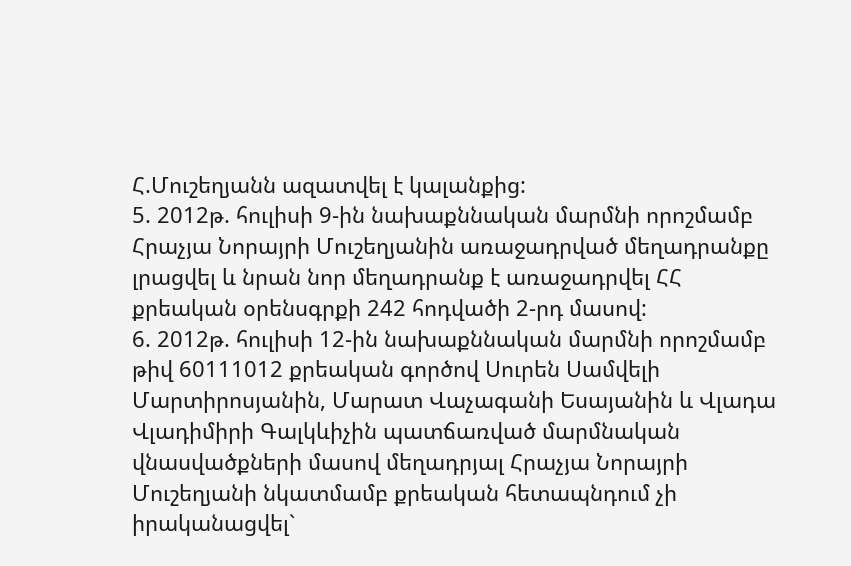Հ.Մուշեղյանն ազատվել է կալանքից:
5. 2012թ. հուլիսի 9-ին նախաքննական մարմնի որոշմամբ Հրաչյա Նորայրի Մուշեղյանին առաջադրված մեղադրանքը լրացվել և նրան նոր մեղադրանք է առաջադրվել ՀՀ քրեական օրենսգրքի 242 հոդվածի 2-րդ մասով:
6. 2012թ. հուլիսի 12-ին նախաքննական մարմնի որոշմամբ թիվ 60111012 քրեական գործով Սուրեն Սամվելի Մարտիրոսյանին, Մարատ Վաչագանի Եսայանին և Վլադա Վլադիմիրի Գալկևիչին պատճառված մարմնական վնասվածքների մասով մեղադրյալ Հրաչյա Նորայրի Մուշեղյանի նկատմամբ քրեական հետապնդում չի իրականացվել`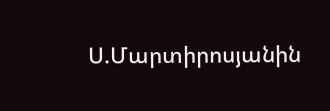Ս.Մարտիրոսյանին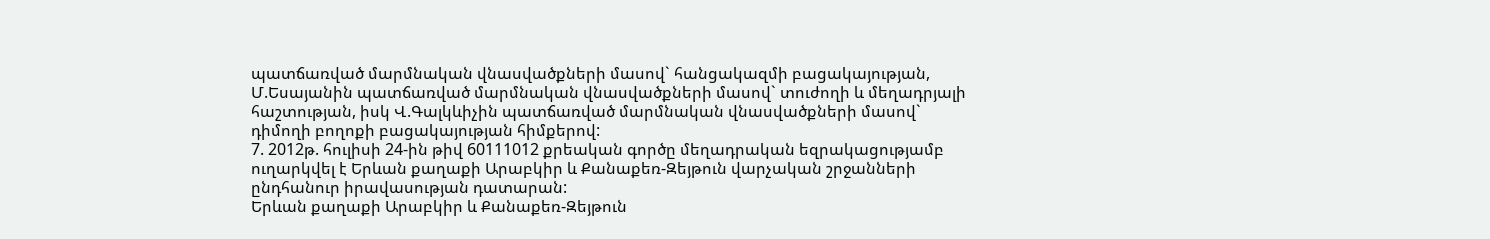պատճառված մարմնական վնասվածքների մասով` հանցակազմի բացակայության, Մ.Եսայանին պատճառված մարմնական վնասվածքների մասով` տուժողի և մեղադրյալի հաշտության, իսկ Վ.Գալկևիչին պատճառված մարմնական վնասվածքների մասով` դիմողի բողոքի բացակայության հիմքերով:
7. 2012թ. հուլիսի 24-ին թիվ 60111012 քրեական գործը մեղադրական եզրակացությամբ ուղարկվել է Երևան քաղաքի Արաբկիր և Քանաքեռ-Զեյթուն վարչական շրջանների ընդհանուր իրավասության դատարան:
Երևան քաղաքի Արաբկիր և Քանաքեռ-Զեյթուն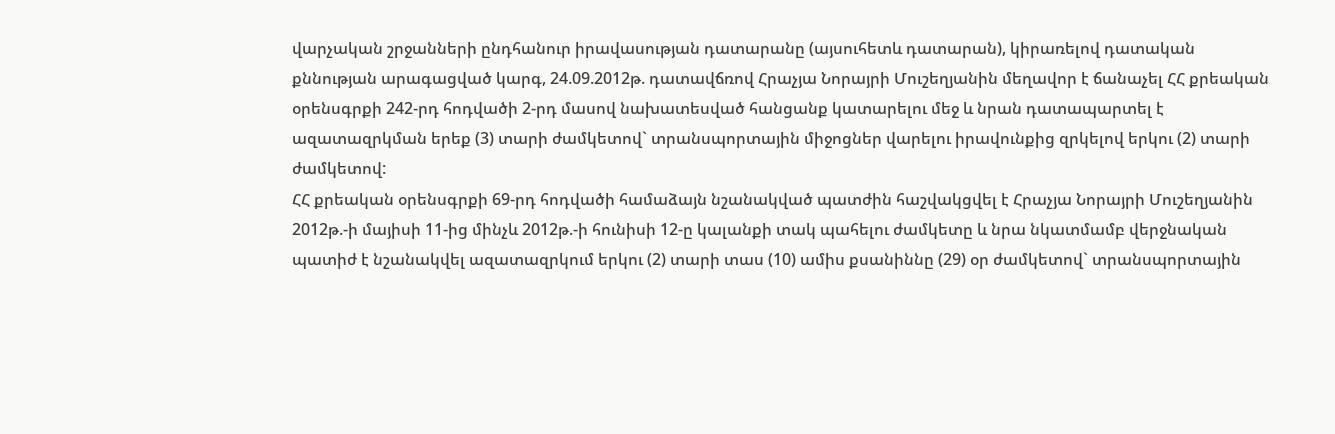վարչական շրջանների ընդհանուր իրավասության դատարանը (այսուհետև դատարան), կիրառելով դատական քննության արագացված կարգ, 24.09.2012թ. դատավճռով Հրաչյա Նորայրի Մուշեղյանին մեղավոր է ճանաչել ՀՀ քրեական օրենսգրքի 242-րդ հոդվածի 2-րդ մասով նախատեսված հանցանք կատարելու մեջ և նրան դատապարտել է ազատազրկման երեք (3) տարի ժամկետով` տրանսպորտային միջոցներ վարելու իրավունքից զրկելով երկու (2) տարի ժամկետով:
ՀՀ քրեական օրենսգրքի 69-րդ հոդվածի համաձայն նշանակված պատժին հաշվակցվել է Հրաչյա Նորայրի Մուշեղյանին 2012թ.-ի մայիսի 11-ից մինչև 2012թ.-ի հունիսի 12-ը կալանքի տակ պահելու ժամկետը և նրա նկատմամբ վերջնական պատիժ է նշանակվել ազատազրկում երկու (2) տարի տաս (10) ամիս քսանիննը (29) օր ժամկետով` տրանսպորտային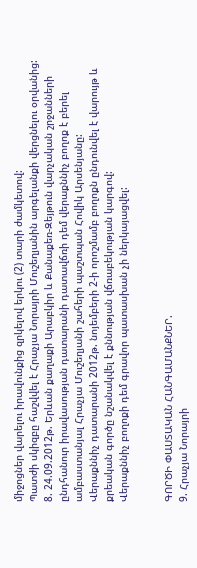միջոցներ վարելու իրավունքից զրկելով երկու (2) տարի ժամկետով:
Պատժի սկիզբը հաշվվել է Հրաչյա Նորայրի Մուշեղյանին արգելանքի վերցնելու օրվանից:
8. 24.09.2012թ. Երևան քաղաքի Արաբկիր և Քանաքեռ-Զեյթուն վարչական շրջանների ընդհանուր իրավասության դատարանի դատավճռի դեմ վերաքննիչ բողոք է բերել ամբաստանյալ Հրաչյա Մուշեղյանի շահերի պաշտպան Հովիկ Արսենյանը:
Վերաքննիչ դատարանի 2012թ. նոյեմբերի 2-ի որոշմամբ բողոքն ընդունվել է վարույթ և քրեական գործը նշանակվել է քննության վճռաբեկության կարգով:
Վերաքննիչ բողոքի դեմ գրավոր պատասխան չի ներկայացվել:


ԳՈՐԾԻ ՓԱՍՏԱԿԱՆ ՀԱՆԳԱՄԱՆՔՆԵՐ.
9. Հրաչյա Նորայրի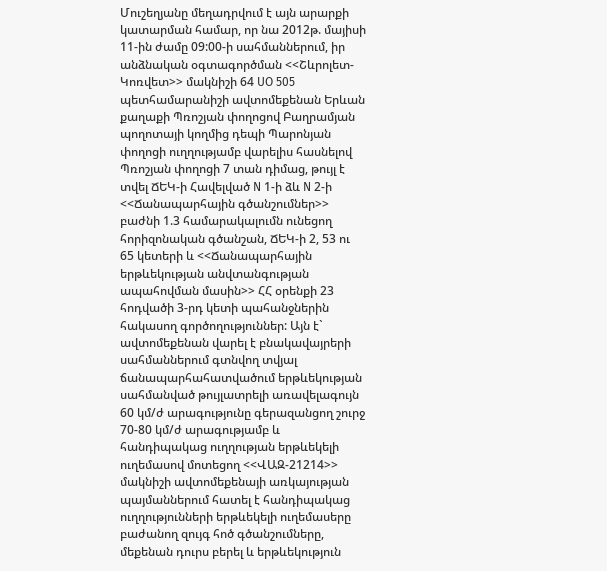Մուշեղյանը մեղադրվում է այն արարքի կատարման համար, որ նա 2012թ. մայիսի 11-ին ժամը 09:00-ի սահմաններում, իր անձնական օգտագործման <<Շևրոլետ-Կոռվետ>> մակնիշի 64 UO 505 պետհամարանիշի ավտոմեքենան Երևան քաղաքի Պռոշյան փողոցով Բաղրամյան պողոտայի կողմից դեպի Պարոնյան փողոցի ուղղությամբ վարելիս հասնելով Պռոշյան փողոցի 7 տան դիմաց, թույլ է տվել ՃԵԿ-ի Հավելված N 1-ի ձև N 2-ի <<Ճանապարհային գծանշումներ>> բաժնի 1.3 համարակալումն ունեցող հորիզոնական գծանշան, ՃԵԿ-ի 2, 53 ու 65 կետերի և <<Ճանապարհային երթևեկության անվտանգության ապահովման մասին>> ՀՀ օրենքի 23 հոդվածի 3-րդ կետի պահանջներին հակասող գործողություններ: Այն է` ավտոմեքենան վարել է բնակավայրերի սահմաններում գտնվող տվյալ ճանապարհահատվածում երթևեկության սահմանված թույլատրելի առավելագույն 60 կմ/ժ արագությունը գերազանցող շուրջ 70-80 կմ/ժ արագությամբ և հանդիպակաց ուղղության երթևեկելի ուղեմասով մոտեցող <<ՎԱԶ-21214>> մակնիշի ավտոմեքենայի առկայության պայմաններում հատել է հանդիպակաց ուղղությունների երթևեկելի ուղեմասերը բաժանող զույգ հոծ գծանշումները, մեքենան դուրս բերել և երթևեկություն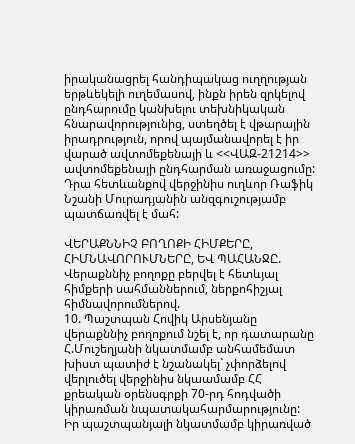իրականացրել հանդիպակաց ուղղության երթևեկելի ուղեմասով, ինքն իրեն զրկելով ընդհարումը կանխելու տեխնիկական հնարավորությունից, ստեղծել է վթարային իրադրություն, որով պայմանավորել է իր վարած ավտոմեքենայի և <<ՎԱԶ-21214>> ավտոմեքենայի ընդհարման առաջացումը: Դրա հետևանքով վերջինիս ուղևոր Ռաֆիկ Նշանի Մուրադյանին անզգուշությամբ պատճառվել է մահ:

ՎԵՐԱՔՆՆԻՉ ԲՈՂՈՔԻ ՀԻՄՔԵՐԸ, ՀԻՄՆԱՎՈՐՈՒՄՆԵՐԸ, ԵՎ ՊԱՀԱՆՋԸ.
Վերաքննիչ բողոքը բերվել է հետևյալ հիմքերի սահմաններում, ներքոհիշյալ հիմնավորումներով.
10. Պաշտպան Հովիկ Արսենյանը վերաքննիչ բողոքում նշել է, որ դատարանը Հ.Մուշեղյանի նկատմամբ անհամեմատ խիստ պատիժ է նշանակել` չփորձելով վերլուծել վերջինիս նկաամամբ ՀՀ քրեական օրենսգրքի 70-րդ հոդվածի կիրառման նպատակահարմարությունը:
Իր պաշտպանյալի նկատմամբ կիրառված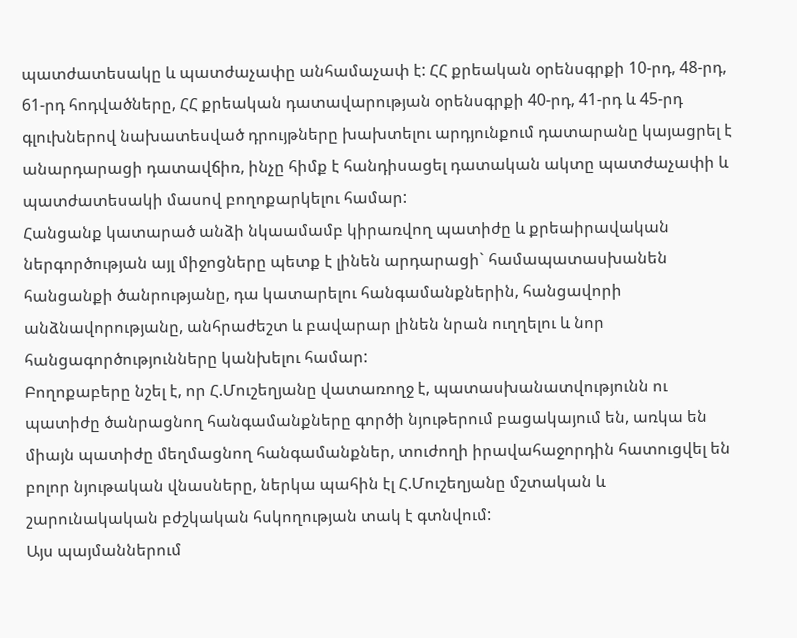պատժատեսակը և պատժաչափը անհամաչափ է: ՀՀ քրեական օրենսգրքի 10-րդ, 48-րդ, 61-րդ հոդվածները, ՀՀ քրեական դատավարության օրենսգրքի 40-րդ, 41-րդ և 45-րդ գլուխներով նախատեսված դրույթները խախտելու արդյունքում դատարանը կայացրել է անարդարացի դատավճիռ, ինչը հիմք է հանդիսացել դատական ակտը պատժաչափի և պատժատեսակի մասով բողոքարկելու համար:
Հանցանք կատարած անձի նկաամամբ կիրառվող պատիժը և քրեաիրավական ներգործության այլ միջոցները պետք է լինեն արդարացի` համապատասխանեն հանցանքի ծանրությանը, դա կատարելու հանգամանքներին, հանցավորի անձնավորությանը, անհրաժեշտ և բավարար լինեն նրան ուղղելու և նոր հանցագործությունները կանխելու համար:
Բողոքաբերը նշել է, որ Հ.Մուշեղյանը վատառողջ է, պատասխանատվությունն ու պատիժը ծանրացնող հանգամանքները գործի նյութերում բացակայում են, առկա են միայն պատիժը մեղմացնող հանգամանքներ, տուժողի իրավահաջորդին հատուցվել են բոլոր նյութական վնասները, ներկա պահին էլ Հ.Մուշեղյանը մշտական և շարունակական բժշկական հսկողության տակ է գտնվում:
Այս պայմաններում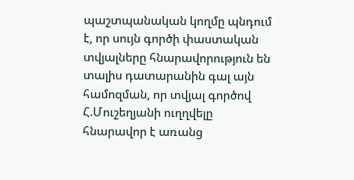պաշտպանական կողմը պնդում է, որ սույն գործի փաստական տվյալները հնարավորություն են տալիս դատարանին գալ այն համոզման, որ տվյալ գործով Հ.Մուշեղյանի ուղղվելը հնարավոր է առանց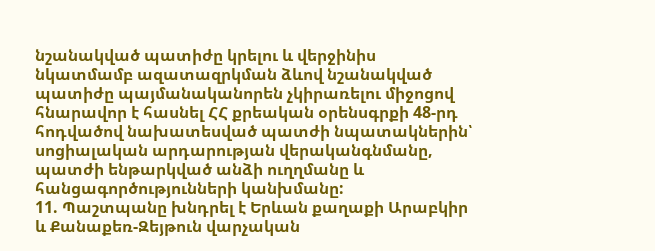նշանակված պատիժը կրելու և վերջինիս նկատմամբ ազատազրկման ձևով նշանակված պատիժը պայմանականորեն չկիրառելու միջոցով հնարավոր է հասնել ՀՀ քրեական օրենսգրքի 48-րդ հոդվածով նախատեսված պատժի նպատակներին՝ սոցիալական արդարության վերականգնմանը, պատժի ենթարկված անձի ուղղմանը և հանցագործությունների կանխմանը:
11. Պաշտպանը խնդրել է Երևան քաղաքի Արաբկիր և Քանաքեռ-Զեյթուն վարչական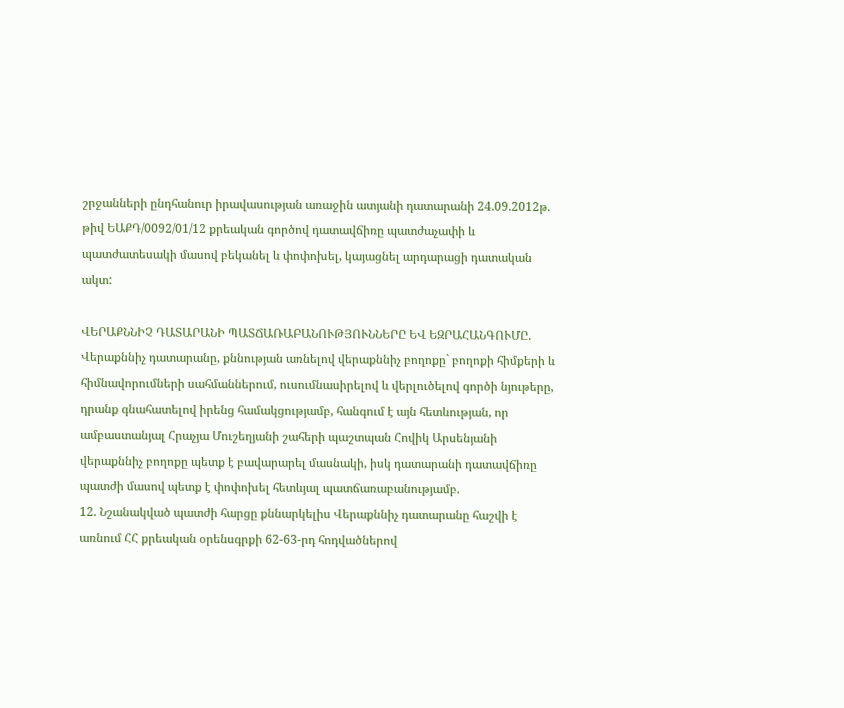շրջանների ընդհանուր իրավասության առաջին ատյանի դատարանի 24.09.2012թ. թիվ ԵԱՔԴ/0092/01/12 քրեական գործով դատավճիռը պատժաչափի և պատժատեսակի մասով բեկանել և փոփոխել, կայացնել արդարացի դատական ակտ:

ՎԵՐԱՔՆՆԻՉ ԴԱՏԱՐԱՆԻ ՊԱՏՃԱՌԱԲԱՆՈՒԹՅՈՒՆՆԵՐԸ ԵՎ ԵԶՐԱՀԱՆԳՈՒՄԸ.
Վերաքննիչ դատարանը, քննության առնելով վերաքննիչ բողոքը` բողոքի հիմքերի և հիմնավորումների սահմաններում, ուսումնասիրելով և վերլուծելով գործի նյութերը, դրանք գնահատելով իրենց համակցությամբ, հանգում է այն հետևության, որ ամբաստանյալ Հրաչյա Մուշեղյանի շահերի պաշտպան Հովիկ Արսենյանի վերաքննիչ բողոքը պետք է բավարարել մասնակի, իսկ դատարանի դատավճիռը պատժի մասով պետք է փոփոխել հետևյալ պատճառաբանությամբ.
12. Նշանակված պատժի հարցը քննարկելիս Վերաքննիչ դատարանը հաշվի է առնում ՀՀ քրեական օրենսգրքի 62-63-րդ հոդվածներով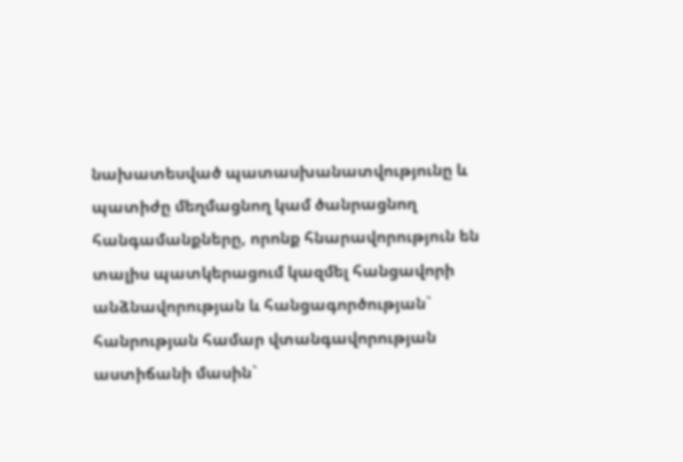նախատեսված պատասխանատվությունը և պատիժը մեղմացնող կամ ծանրացնող հանգամանքները, որոնք հնարավորություն են տալիս պատկերացում կազմել հանցավորի անձնավորության և հանցագործության` հանրության համար վտանգավորության աստիճանի մասին`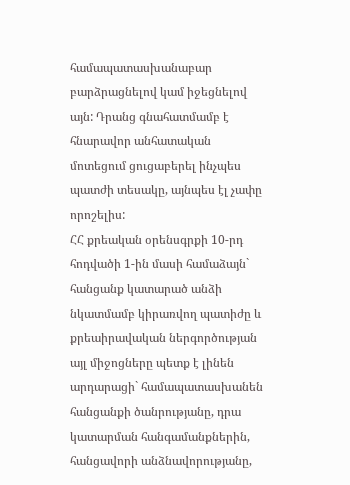համապատասխանաբար բարձրացնելով կամ իջեցնելով այն: Դրանց գնահատմամբ է հնարավոր անհատական մոտեցում ցուցաբերել ինչպես պատժի տեսակը, այնպես էլ չափը որոշելիս:
ՀՀ քրեական օրենսգրքի 10-րդ հոդվածի 1-ին մասի համաձայն` հանցանք կատարած անձի նկատմամբ կիրառվող պատիժը և քրեաիրավական ներգործության այլ միջոցները պետք է լինեն արդարացի` համապատասխանեն հանցանքի ծանրությանը, դրա կատարման հանգամանքներին, հանցավորի անձնավորությանը,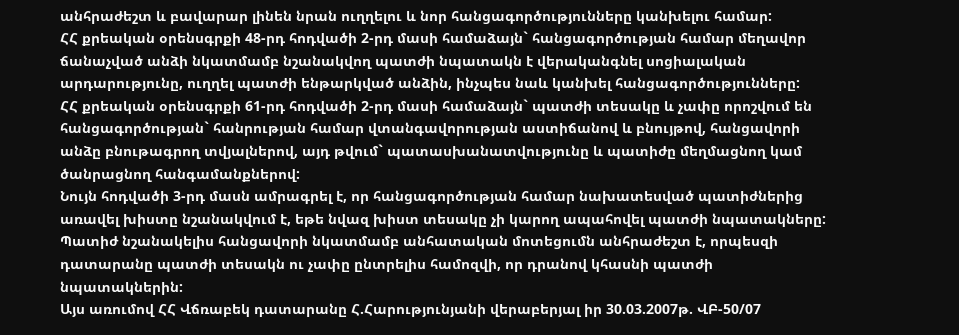անհրաժեշտ և բավարար լինեն նրան ուղղելու և նոր հանցագործությունները կանխելու համար:
ՀՀ քրեական օրենսգրքի 48-րդ հոդվածի 2-րդ մասի համաձայն` հանցագործության համար մեղավոր ճանաչված անձի նկատմամբ նշանակվող պատժի նպատակն է վերականգնել սոցիալական արդարությունը, ուղղել պատժի ենթարկված անձին, ինչպես նաև կանխել հանցագործությունները:
ՀՀ քրեական օրենսգրքի 61-րդ հոդվածի 2-րդ մասի համաձայն` պատժի տեսակը և չափը որոշվում են հանցագործության` հանրության համար վտանգավորության աստիճանով և բնույթով, հանցավորի անձը բնութագրող տվյալներով, այդ թվում` պատասխանատվությունը և պատիժը մեղմացնող կամ ծանրացնող հանգամանքներով:
Նույն հոդվածի 3-րդ մասն ամրագրել է, որ հանցագործության համար նախատեսված պատիժներից առավել խիստը նշանակվում է, եթե նվազ խիստ տեսակը չի կարող ապահովել պատժի նպատակները:
Պատիժ նշանակելիս հանցավորի նկատմամբ անհատական մոտեցումն անհրաժեշտ է, որպեսզի դատարանը պատժի տեսակն ու չափը ընտրելիս համոզվի, որ դրանով կհասնի պատժի նպատակներին:
Այս առումով ՀՀ Վճռաբեկ դատարանը Հ.Հարությունյանի վերաբերյալ իր 30.03.2007թ. ՎԲ-50/07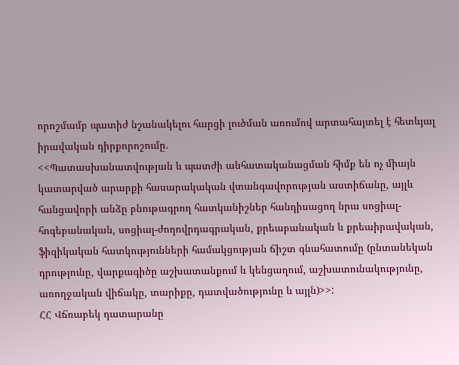որոշմամբ պատիժ նշանակելու հարցի լուծման առումով արտահայտել է հետևյալ իրավական դիրքորոշումը.
<<Պատասխանատվության և պատժի անհատականացման հիմք են ոչ միայն կատարված արարքի հասարակական վտանգավորության աստիճանը, այլև հանցավորի անձը բնութագրող հատկանիշներ հանդիսացող նրա սոցիալ-հոգեբանական, սոցիալ-ժողովրդագրական, քրեաբանական և քրեաիրավական, ֆիզիկական հատկությունների համակցության ճիշտ գնահատումը (ընտանեկան դրությունը, վարքագիծը աշխատանքում և կենցաղում, աշխատունակությունը, առողջական վիճակը, տարիքը, դատվածությունը և այլն)>>:
ՀՀ Վճռաբեկ դատարանը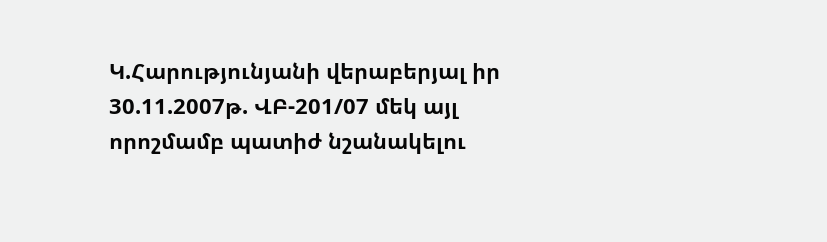Կ.Հարությունյանի վերաբերյալ իր 30.11.2007թ. ՎԲ-201/07 մեկ այլ որոշմամբ պատիժ նշանակելու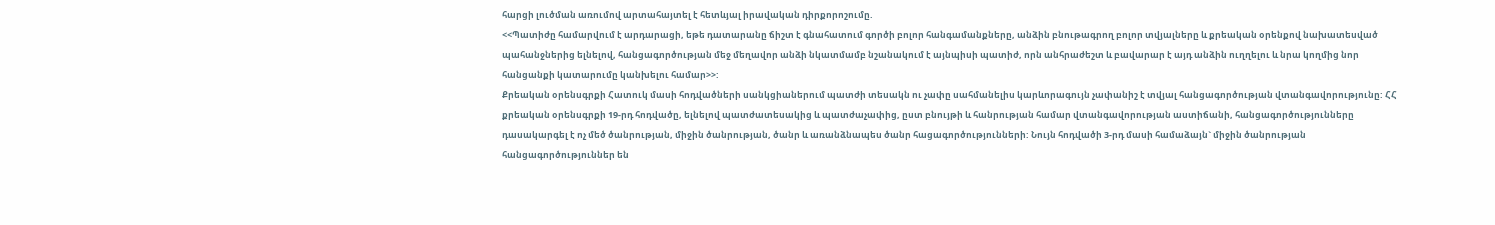հարցի լուծման առումով արտահայտել է հետևյալ իրավական դիրքորոշումը.
<<Պատիժը համարվում է արդարացի, եթե դատարանը ճիշտ է գնահատում գործի բոլոր հանգամանքները, անձին բնութագրող բոլոր տվյալները և քրեական օրենքով նախատեսված պահանջներից ելնելով, հանցագործության մեջ մեղավոր անձի նկատմամբ նշանակում է այնպիսի պատիժ, որն անհրաժեշտ և բավարար է այդ անձին ուղղելու և նրա կողմից նոր հանցանքի կատարումը կանխելու համար>>:
Քրեական օրենսգրքի Հատուկ մասի հոդվածների սանկցիաներում պատժի տեսակն ու չափը սահմանելիս կարևորագույն չափանիշ է տվյալ հանցագործության վտանգավորությունը: ՀՀ քրեական օրենսգրքի 19-րդ հոդվածը, ելնելով պատժատեսակից և պատժաչափից, ըստ բնույթի և հանրության համար վտանգավորության աստիճանի, հանցագործությունները դասակարգել է ոչ մեծ ծանրության, միջին ծանրության, ծանր և առանձնապես ծանր հացագործությունների: Նույն հոդվածի 3-րդ մասի համաձայն` միջին ծանրության հանցագործություններ են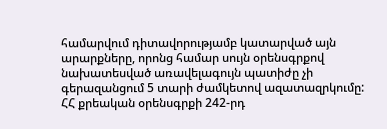համարվում դիտավորությամբ կատարված այն արարքները, որոնց համար սույն օրենսգրքով նախատեսված առավելագույն պատիժը չի գերազանցում 5 տարի ժամկետով ազատազրկումը:
ՀՀ քրեական օրենսգրքի 242-րդ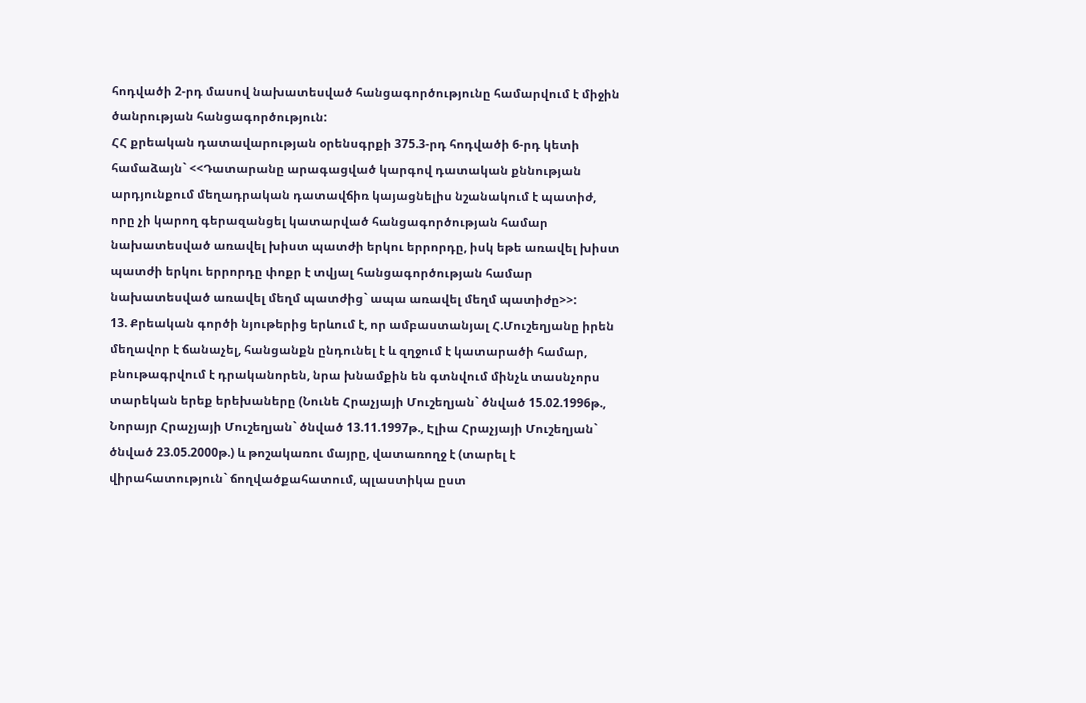հոդվածի 2-րդ մասով նախատեսված հանցագործությունը համարվում է միջին ծանրության հանցագործություն:
ՀՀ քրեական դատավարության օրենսգրքի 375.3-րդ հոդվածի 6-րդ կետի համաձայն` <<Դատարանը արագացված կարգով դատական քննության արդյունքում մեղադրական դատավճիռ կայացնելիս նշանակում է պատիժ, որը չի կարող գերազանցել կատարված հանցագործության համար նախատեսված առավել խիստ պատժի երկու երրորդը, իսկ եթե առավել խիստ պատժի երկու երրորդը փոքր է տվյալ հանցագործության համար նախատեսված առավել մեղմ պատժից` ապա առավել մեղմ պատիժը>>:
13. Քրեական գործի նյութերից երևում է, որ ամբաստանյալ Հ.Մուշեղյանը իրեն մեղավոր է ճանաչել, հանցանքն ընդունել է և զղջում է կատարածի համար, բնութագրվում է դրականորեն, նրա խնամքին են գտնվում մինչև տասնչորս տարեկան երեք երեխաները (Նունե Հրաչյայի Մուշեղյան` ծնված 15.02.1996թ., Նորայր Հրաչյայի Մուշեղյան` ծնված 13.11.1997թ., Էլիա Հրաչյայի Մուշեղյան` ծնված 23.05.2000թ.) և թոշակառու մայրը, վատառողջ է (տարել է վիրահատություն` ճողվածքահատում, պլաստիկա ըստ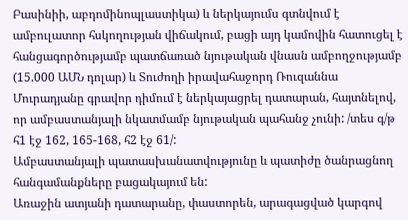Բասինիի, աբդոմինոպլաստիկա) և ներկայումս գտնվում է ամբուլատոր հսկողության վիճակում, բացի այդ կամովին հատուցել է հանցագործությամբ պատճառած նյութական վնասն ամբողջությամբ (15.000 ԱՄՆ դոլար) և Տուժողի իրավահաջորդ Ռուզաննա Մուրադյանը գրավոր դիմում է ներկայացրել դատարան, հայտնելով, որ ամբաստանյալի նկատմամբ նյութական պահանջ չունի: /տես գ/թ հ1 էջ 162, 165-168, հ2 էջ 61/:
Ամբաստանյալի պատասխանատվությունը և պատիժը ծանրացնող հանգամանքները բացակայում են:
Առաջին ատյանի դատարանը, փաստորեն, արագացված կարգով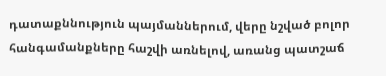դատաքննություն պայմաններում, վերը նշված բոլոր հանգամանքները հաշվի առնելով, առանց պատշաճ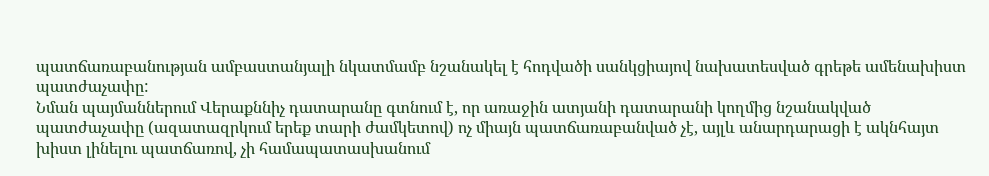պատճառաբանության ամբաստանյալի նկատմամբ նշանակել է հոդվածի սանկցիայով նախատեսված գրեթե ամենախիստ պատժաչափը:
Նման պայմաններում Վերաքննիչ դատարանը գտնում է, որ առաջին ատյանի դատարանի կողմից նշանակված պատժաչափը (ազատազրկում երեք տարի ժամկետով) ոչ միայն պատճառաբանված չէ, այլև անարդարացի է ակնհայտ խիստ լինելու պատճառով, չի համապատասխանում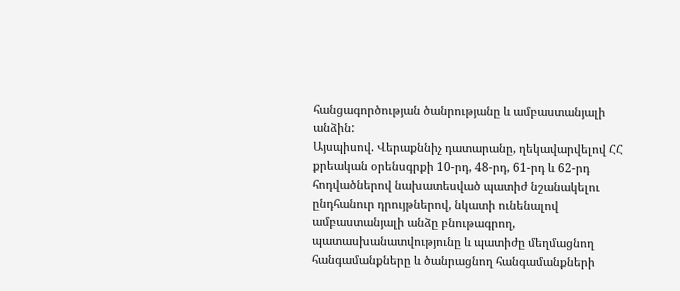հանցագործության ծանրությանը և ամբաստանյալի անձին:
Այսպիսով. Վերաքննիչ դատարանը, ղեկավարվելով ՀՀ քրեական օրենսգրքի 10-րդ, 48-րդ, 61-րդ և 62-րդ հոդվածներով նախատեսված պատիժ նշանակելու ընդհանուր դրույթներով, նկատի ունենալով ամբաստանյալի անձը բնութագրող, պատասխանատվությունը և պատիժը մեղմացնող հանգամանքները և ծանրացնող հանգամանքների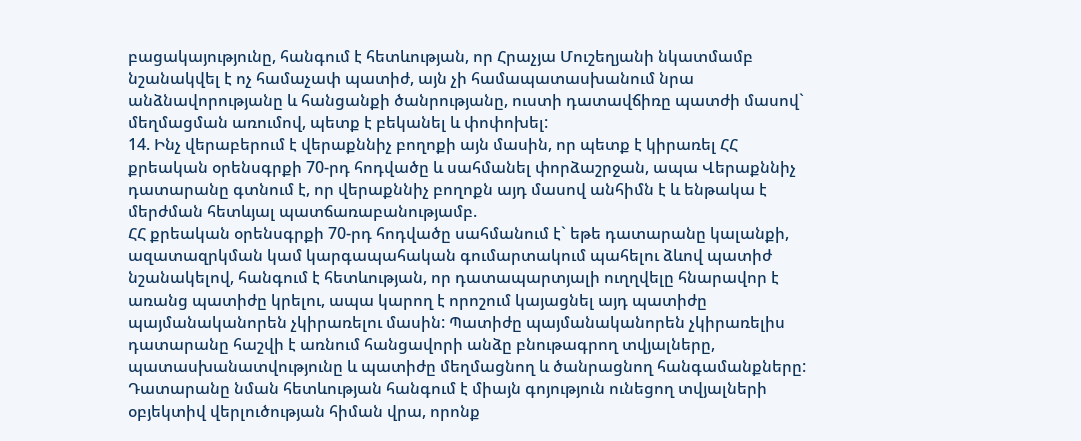բացակայությունը, հանգում է հետևության, որ Հրաչյա Մուշեղյանի նկատմամբ նշանակվել է ոչ համաչափ պատիժ, այն չի համապատասխանում նրա անձնավորությանը և հանցանքի ծանրությանը, ուստի դատավճիռը պատժի մասով` մեղմացման առումով, պետք է բեկանել և փոփոխել:
14. Ինչ վերաբերում է վերաքննիչ բողոքի այն մասին, որ պետք է կիրառել ՀՀ քրեական օրենսգրքի 70-րդ հոդվածը և սահմանել փորձաշրջան, ապա Վերաքննիչ դատարանը գտնում է, որ վերաքննիչ բողոքն այդ մասով անհիմն է և ենթակա է մերժման հետևյալ պատճառաբանությամբ.
ՀՀ քրեական օրենսգրքի 70-րդ հոդվածը սահմանում է` եթե դատարանը կալանքի, ազատազրկման կամ կարգապահական գումարտակում պահելու ձևով պատիժ նշանակելով, հանգում է հետևության, որ դատապարտյալի ուղղվելը հնարավոր է առանց պատիժը կրելու, ապա կարող է որոշում կայացնել այդ պատիժը պայմանականորեն չկիրառելու մասին: Պատիժը պայմանականորեն չկիրառելիս դատարանը հաշվի է առնում հանցավորի անձը բնութագրող տվյալները, պատասխանատվությունը և պատիժը մեղմացնող և ծանրացնող հանգամանքները:
Դատարանը նման հետևության հանգում է միայն գոյություն ունեցող տվյալների օբյեկտիվ վերլուծության հիման վրա, որոնք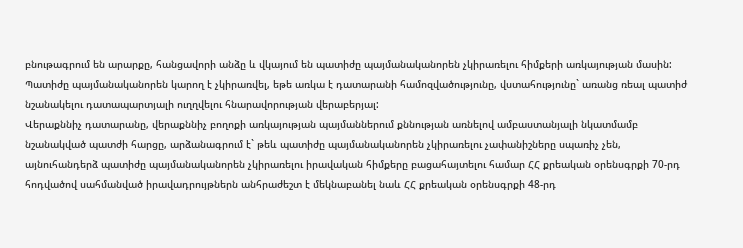բնութագրում են արարքը, հանցավորի անձը և վկայում են պատիժը պայմանականորեն չկիրառելու հիմքերի առկայության մասին:
Պատիժը պայմանականորեն կարող է չկիրառվել, եթե առկա է դատարանի համոզվածությունը, վստահությունը` առանց ռեալ պատիժ նշանակելու դատապարտյալի ուղղվելու հնարավորության վերաբերյալ:
Վերաքննիչ դատարանը, վերաքննիչ բողոքի առկայության պայմաններում քննության առնելով ամբաստանյալի նկատմամբ նշանակված պատժի հարցը, արձանագրում է` թեև պատիժը պայմանականորեն չկիրառելու չափանիշները սպառիչ չեն, այնուհանդերձ պատիժը պայմանականորեն չկիրառելու իրավական հիմքերը բացահայտելու համար ՀՀ քրեական օրենսգրքի 70-րդ հոդվածով սահմանված իրավադրույթներն անհրաժեշտ է մեկնաբանել նաև ՀՀ քրեական օրենսգրքի 48-րդ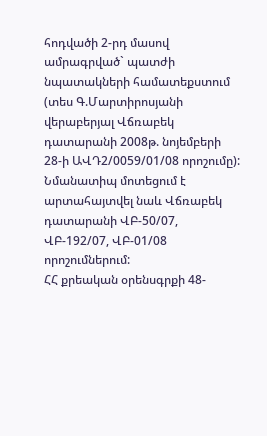հոդվածի 2-րդ մասով ամրագրված` պատժի նպատակների համատեքստում (տես Գ.Մարտիրոսյանի վերաբերյալ Վճռաբեկ դատարանի 2008թ. նոյեմբերի 28-ի ԱՎԴ2/0059/01/08 որոշումը): Նմանատիպ մոտեցում է արտահայտվել նաև Վճռաբեկ դատարանի ՎԲ-50/07, ՎԲ-192/07, ՎԲ-01/08 որոշումներում:
ՀՀ քրեական օրենսգրքի 48-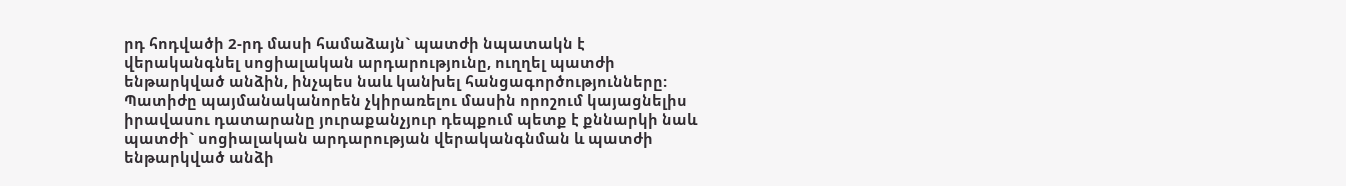րդ հոդվածի 2-րդ մասի համաձայն` պատժի նպատակն է վերականգնել սոցիալական արդարությունը, ուղղել պատժի ենթարկված անձին, ինչպես նաև կանխել հանցագործությունները:
Պատիժը պայմանականորեն չկիրառելու մասին որոշում կայացնելիս իրավասու դատարանը յուրաքանչյուր դեպքում պետք է քննարկի նաև պատժի` սոցիալական արդարության վերականգնման և պատժի ենթարկված անձի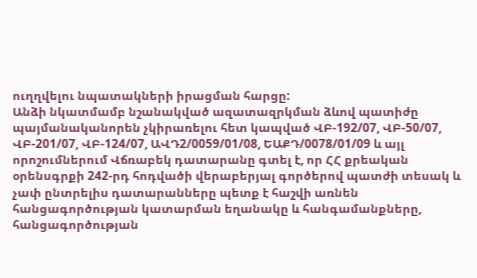ուղղվելու նպատակների իրացման հարցը:
Անձի նկատմամբ նշանակված ազատազրկման ձևով պատիժը պայմանականորեն չկիրառելու հետ կապված ՎԲ-192/07, ՎԲ-50/07, ՎԲ-201/07, ՎԲ-124/07, ԱՎԴ2/0059/01/08, ԵԱՔԴ/0078/01/09 և այլ որոշումներում Վճռաբեկ դատարանը գտել է, որ ՀՀ քրեական օրենսգրքի 242-րդ հոդվածի վերաբերյալ գործերով պատժի տեսակ և չափ ընտրելիս դատարանները պետք է հաշվի առնեն հանցագործության կատարման եղանակը և հանգամանքները, հանցագործության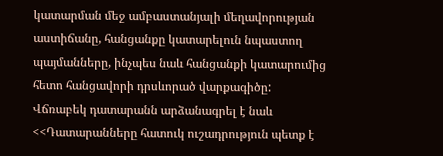կատարման մեջ ամբաստանյալի մեղավորության աստիճանը, հանցանքը կատարելուն նպաստող պայմանները, ինչպես նաև հանցանքի կատարումից հետո հանցավորի դրսևորած վարքագիծը:
Վճռաբեկ դատարանն արձանագրել է նաև <<Դատարանները հատուկ ուշադրություն պետք է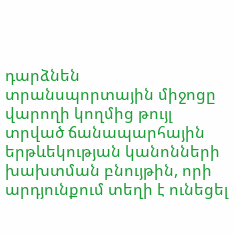դարձնեն տրանսպորտային միջոցը վարողի կողմից թույլ տրված ճանապարհային երթևեկության կանոնների խախտման բնույթին, որի արդյունքում տեղի է ունեցել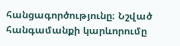հանցագործությունը։ Նշված հանգամանքի կարևորումը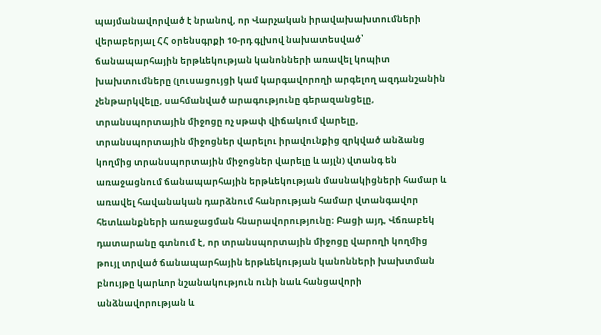պայմանավորված է նրանով, որ Վարչական իրավախախտումների վերաբերյալ ՀՀ օրենսգրքի 10-րդ գլխով նախատեսված՝ ճանապարհային երթևեկության կանոնների առավել կոպիտ խախտումները (լուսացույցի կամ կարգավորողի արգելող ազդանշանին չենթարկվելը, սահմանված արագությունը գերազանցելը, տրանսպորտային միջոցը ոչ սթափ վիճակում վարելը, տրանսպորտային միջոցներ վարելու իրավունքից զրկված անձանց կողմից տրանսպորտային միջոցներ վարելը և այլն) վտանգ են առաջացնում ճանապարհային երթևեկության մասնակիցների համար և առավել հավանական դարձնում հանրության համար վտանգավոր հետևանքների առաջացման հնարավորությունը։ Բացի այդ, Վճռաբեկ դատարանը գտնում է, որ տրանսպորտային միջոցը վարողի կողմից թույլ տրված ճանապարհային երթևեկության կանոնների խախտման բնույթը կարևոր նշանակություն ունի նաև հանցավորի անձնավորության և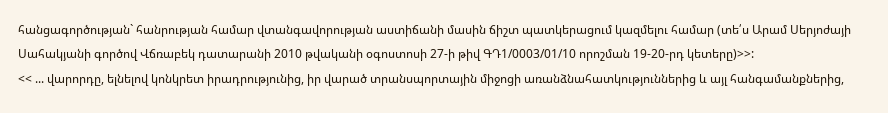հանցագործության` հանրության համար վտանգավորության աստիճանի մասին ճիշտ պատկերացում կազմելու համար (տե՛ս Արամ Սերյոժայի Սահակյանի գործով Վճռաբեկ դատարանի 2010 թվականի օգոստոսի 27-ի թիվ ԳԴ1/0003/01/10 որոշման 19-20-րդ կետերը)>>:
<< ... վարորդը, ելնելով կոնկրետ իրադրությունից, իր վարած տրանսպորտային միջոցի առանձնահատկություններից և այլ հանգամանքներից,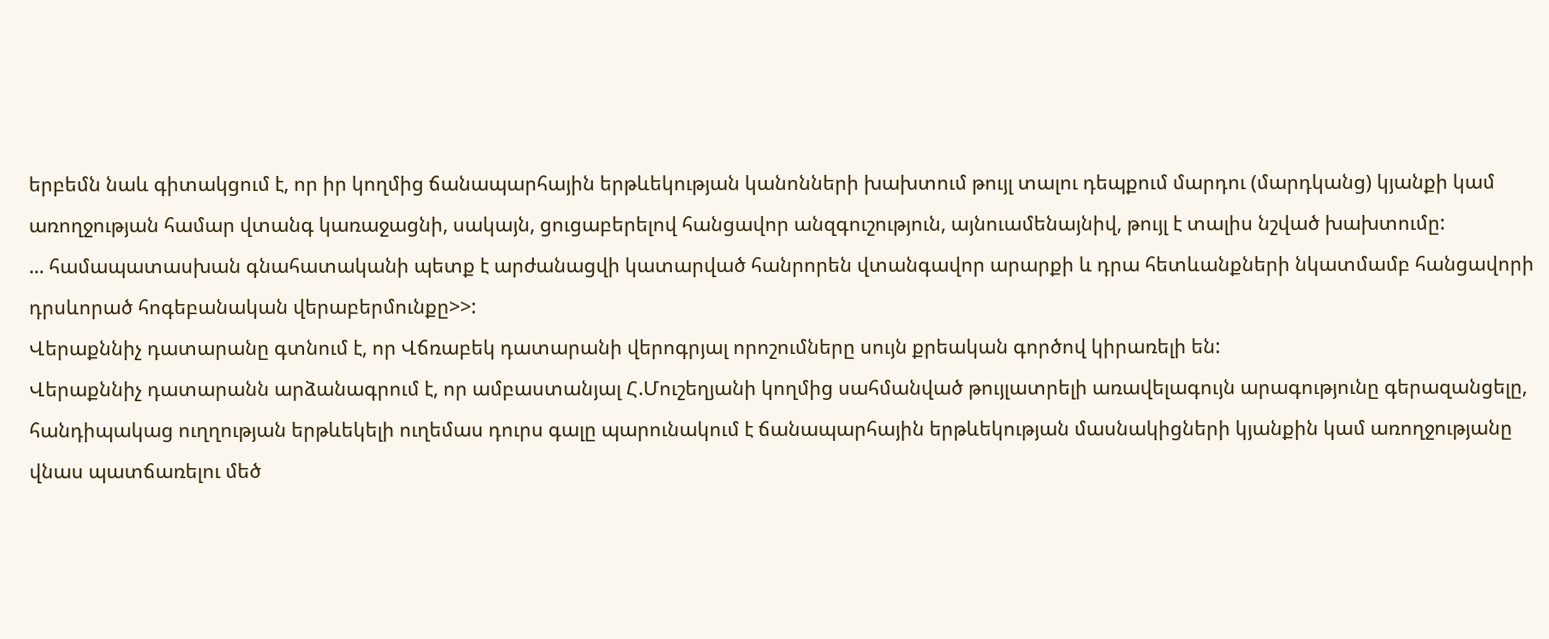երբեմն նաև գիտակցում է, որ իր կողմից ճանապարհային երթևեկության կանոնների խախտում թույլ տալու դեպքում մարդու (մարդկանց) կյանքի կամ առողջության համար վտանգ կառաջացնի, սակայն, ցուցաբերելով հանցավոր անզգուշություն, այնուամենայնիվ, թույլ է տալիս նշված խախտումը:
... համապատասխան գնահատականի պետք է արժանացվի կատարված հանրորեն վտանգավոր արարքի և դրա հետևանքների նկատմամբ հանցավորի դրսևորած հոգեբանական վերաբերմունքը>>:
Վերաքննիչ դատարանը գտնում է, որ Վճռաբեկ դատարանի վերոգրյալ որոշումները սույն քրեական գործով կիրառելի են:
Վերաքննիչ դատարանն արձանագրում է, որ ամբաստանյալ Հ.Մուշեղյանի կողմից սահմանված թույլատրելի առավելագույն արագությունը գերազանցելը, հանդիպակաց ուղղության երթևեկելի ուղեմաս դուրս գալը պարունակում է ճանապարհային երթևեկության մասնակիցների կյանքին կամ առողջությանը վնաս պատճառելու մեծ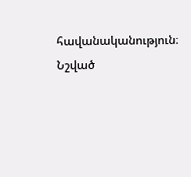հավանականություն։ Նշված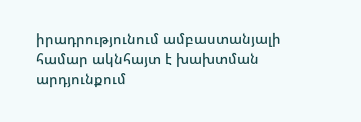իրադրությունում ամբաստանյալի համար ակնհայտ է խախտման արդյունքում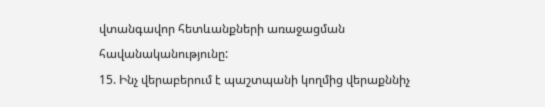վտանգավոր հետևանքների առաջացման հավանականությունը:
15. Ինչ վերաբերում է պաշտպանի կողմից վերաքննիչ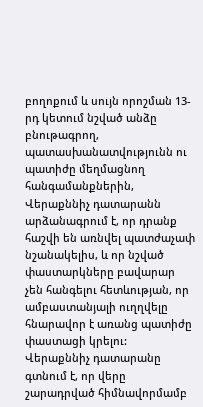բողոքում և սույն որոշման 13-րդ կետում նշված անձը բնութագրող, պատասխանատվությունն ու պատիժը մեղմացնող հանգամանքներին, Վերաքննիչ դատարանն արձանագրում է, որ դրանք հաշվի են առնվել պատժաչափ նշանակելիս, և որ նշված փաստարկները բավարար չեն հանգելու հետևության, որ ամբաստանյալի ուղղվելը հնարավոր է առանց պատիժը փաստացի կրելու:
Վերաքննիչ դատարանը գտնում է, որ վերը շարադրված հիմնավորմամբ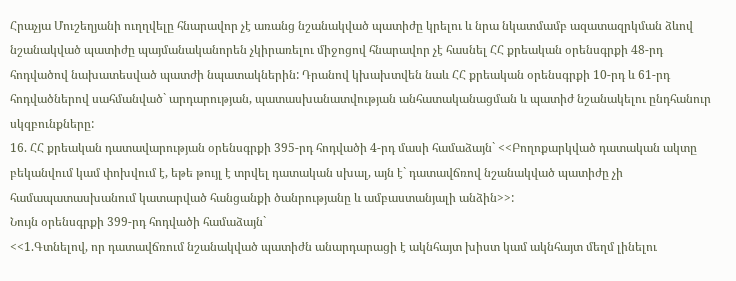Հրաչյա Մուշեղյանի ուղղվելը հնարավոր չէ առանց նշանակված պատիժը կրելու և նրա նկատմամբ ազատազրկման ձևով նշանակված պատիժը պայմանականորեն չկիրառելու միջոցով հնարավոր չէ հասնել ՀՀ քրեական օրենսգրքի 48-րդ հոդվածով նախատեսված պատժի նպատակներին: Դրանով կխախտվեն նաև ՀՀ քրեական օրենսգրքի 10-րդ և 61-րդ հոդվածներով սահմանված` արդարության, պատասխանատվության անհատականացման և պատիժ նշանակելու ընդհանուր սկզբունքները:
16. ՀՀ քրեական դատավարության օրենսգրքի 395-րդ հոդվածի 4-րդ մասի համաձայն` <<Բողոքարկված դատական ակտը բեկանվում կամ փոխվում է, եթե թույլ է տրվել դատական սխալ, այն է` դատավճռով նշանակված պատիժը չի համապատասխանում կատարված հանցանքի ծանրությանը և ամբաստանյալի անձին>>:
Նույն օրենսգրքի 399-րդ հոդվածի համաձայն`
<<1.Գտնելով, որ դատավճռում նշանակված պատիժն անարդարացի է ակնհայտ խիստ կամ ակնհայտ մեղմ լինելու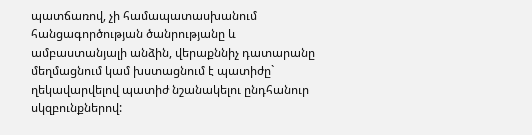պատճառով, չի համապատասխանում հանցագործության ծանրությանը և ամբաստանյալի անձին, վերաքննիչ դատարանը մեղմացնում կամ խստացնում է պատիժը` ղեկավարվելով պատիժ նշանակելու ընդհանուր սկզբունքներով: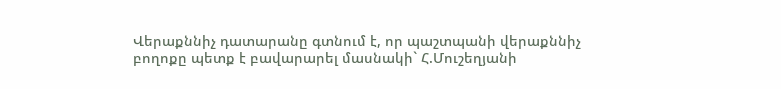Վերաքննիչ դատարանը գտնում է, որ պաշտպանի վերաքննիչ բողոքը պետք է բավարարել մասնակի` Հ.Մուշեղյանի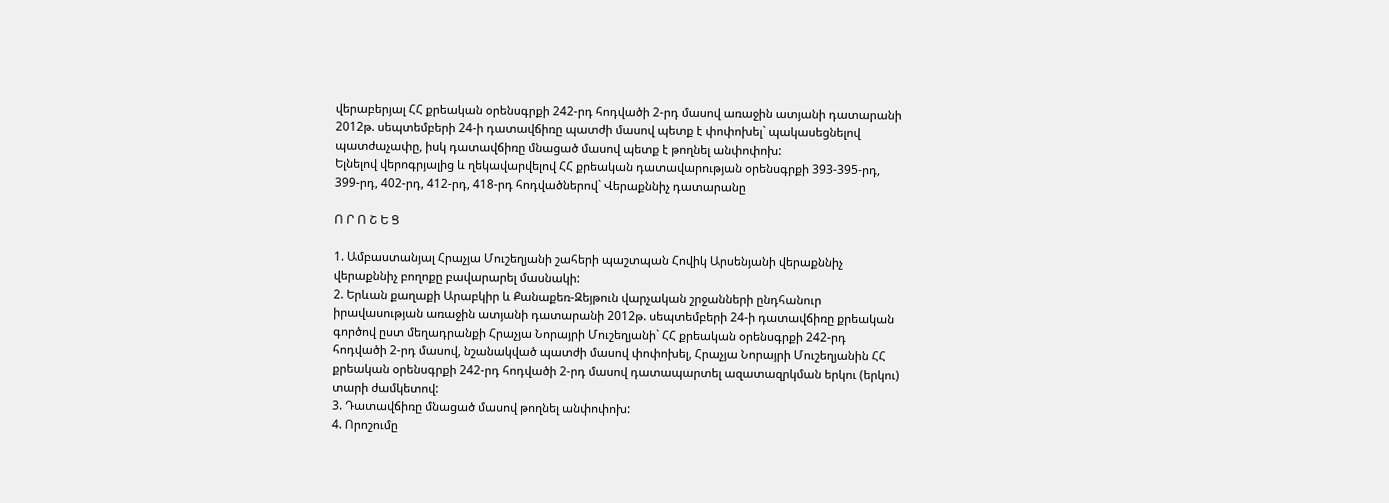վերաբերյալ ՀՀ քրեական օրենսգրքի 242-րդ հոդվածի 2-րդ մասով առաջին ատյանի դատարանի 2012թ. սեպտեմբերի 24-ի դատավճիռը պատժի մասով պետք է փոփոխել` պակասեցնելով պատժաչափը, իսկ դատավճիռը մնացած մասով պետք է թողնել անփոփոխ:
Ելնելով վերոգրյալից և ղեկավարվելով ՀՀ քրեական դատավարության օրենսգրքի 393-395-րդ, 399-րդ, 402-րդ, 412-րդ, 418-րդ հոդվածներով` Վերաքննիչ դատարանը

Ո Ր Ո Շ Ե Ց

1. Ամբաստանյալ Հրաչյա Մուշեղյանի շահերի պաշտպան Հովիկ Արսենյանի վերաքննիչ վերաքննիչ բողոքը բավարարել մասնակի:
2. Երևան քաղաքի Արաբկիր և Քանաքեռ-Զեյթուն վարչական շրջանների ընդհանուր իրավասության առաջին ատյանի դատարանի 2012թ. սեպտեմբերի 24-ի դատավճիռը քրեական գործով ըստ մեղադրանքի Հրաչյա Նորայրի Մուշեղյանի` ՀՀ քրեական օրենսգրքի 242-րդ հոդվածի 2-րդ մասով, նշանակված պատժի մասով փոփոխել, Հրաչյա Նորայրի Մուշեղյանին ՀՀ քրեական օրենսգրքի 242-րդ հոդվածի 2-րդ մասով դատապարտել ազատազրկման երկու (երկու) տարի ժամկետով:
3. Դատավճիռը մնացած մասով թողնել անփոփոխ:
4. Որոշումը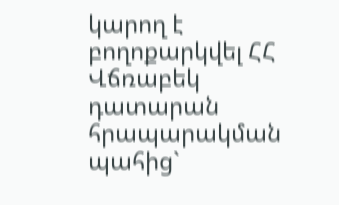կարող է բողոքարկվել ՀՀ Վճռաբեկ դատարան հրապարակման պահից`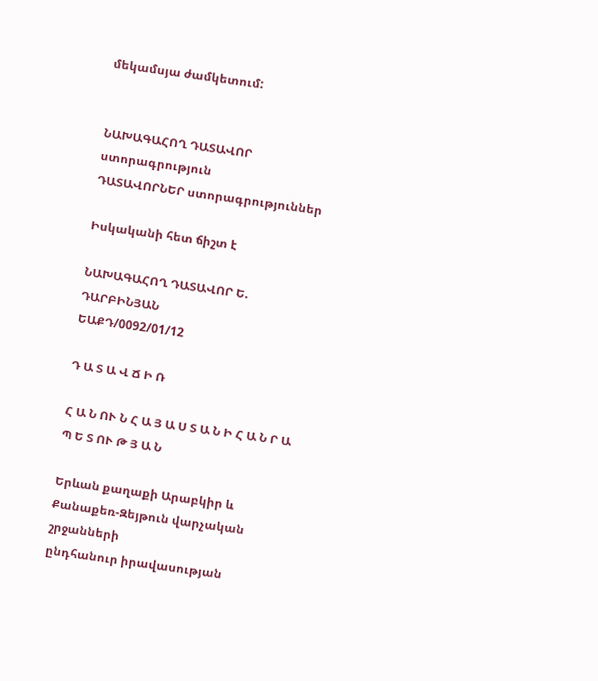մեկամսյա ժամկետում:


ՆԱԽԱԳԱՀՈՂ ԴԱՏԱՎՈՐ ստորագրություն
ԴԱՏԱՎՈՐՆԵՐ ստորագրություններ

Իսկականի հետ ճիշտ է

ՆԱԽԱԳԱՀՈՂ ԴԱՏԱՎՈՐ Ե. ԴԱՐԲԻՆՅԱՆ
ԵԱՔԴ/0092/01/12

Դ Ա Տ Ա Վ Ճ Ի Ռ

Հ Ա Ն ՈՒ Ն Հ Ա Յ Ա Ս Տ Ա Ն Ի Հ Ա Ն Ր Ա Պ Ե Տ ՈՒ Թ Յ Ա Ն

Երևան քաղաքի Արաբկիր և Քանաքեռ-Զեյթուն վարչական շրջանների
ընդհանուր իրավասության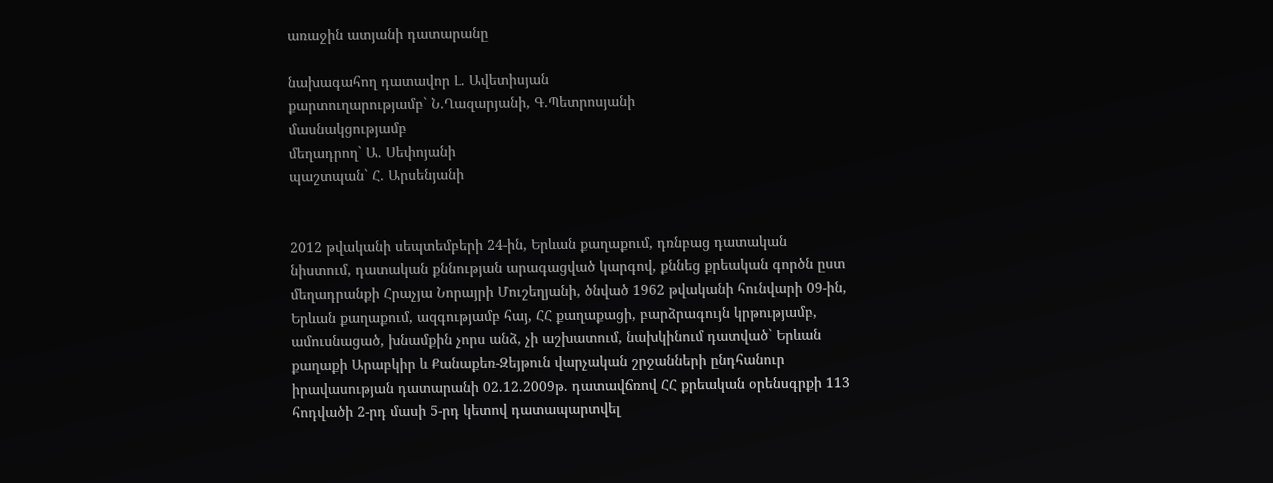առաջին ատյանի դատարանը

նախագահող դատավոր Լ. Ավետիսյան
քարտուղարությամբ` Ն.Ղազարյանի, Գ.Պետրոսյանի
մասնակցությամբ
մեղադրող` Ա. Սեփոյանի
պաշտպան` Հ. Արսենյանի


2012 թվականի սեպտեմբերի 24-ին, Երևան քաղաքում, դռնբաց դատական նիստում, դատական քննության արագացված կարգով, քննեց քրեական գործն ըստ մեղադրանքի Հրաչյա Նորայրի Մուշեղյանի, ծնված 1962 թվականի հունվարի 09-ին, Երևան քաղաքում, ազգությամբ հայ, ՀՀ քաղաքացի, բարձրագույն կրթությամբ, ամուսնացած, խնամքին չորս անձ, չի աշխատում, նախկինում դատված` Երևան քաղաքի Արաբկիր և Քանաքեռ-Զեյթուն վարչական շրջանների ընդհանուր իրավասության դատարանի 02.12.2009թ. դատավճռով ՀՀ քրեական օրենսգրքի 113 հոդվածի 2-րդ մասի 5-րդ կետով դատապարտվել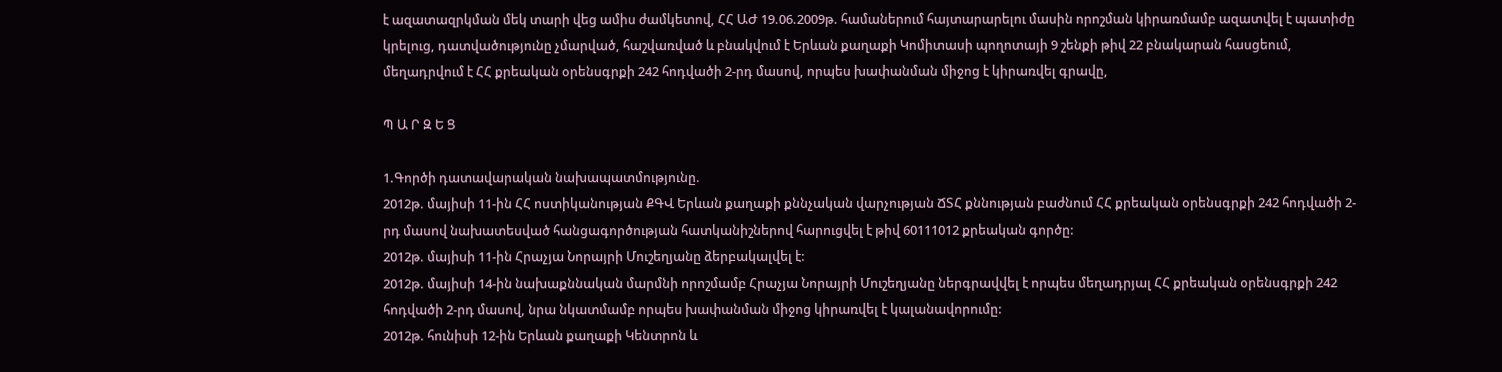է ազատազրկման մեկ տարի վեց ամիս ժամկետով, ՀՀ ԱԺ 19.06.2009թ. համաներում հայտարարելու մասին որոշման կիրառմամբ ազատվել է պատիժը կրելուց, դատվածությունը չմարված, հաշվառված և բնակվում է Երևան քաղաքի Կոմիտասի պողոտայի 9 շենքի թիվ 22 բնակարան հասցեում, մեղադրվում է ՀՀ քրեական օրենսգրքի 242 հոդվածի 2-րդ մասով, որպես խափանման միջոց է կիրառվել գրավը,

Պ Ա Ր Զ Ե Ց

1.Գործի դատավարական նախապատմությունը.
2012թ. մայիսի 11-ին ՀՀ ոստիկանության ՔԳՎ Երևան քաղաքի քննչական վարչության ՃՏՀ քննության բաժնում ՀՀ քրեական օրենսգրքի 242 հոդվածի 2-րդ մասով նախատեսված հանցագործության հատկանիշներով հարուցվել է թիվ 60111012 քրեական գործը:
2012թ. մայիսի 11-ին Հրաչյա Նորայրի Մուշեղյանը ձերբակալվել է:
2012թ. մայիսի 14-ին նախաքննական մարմնի որոշմամբ Հրաչյա Նորայրի Մուշեղյանը ներգրավվել է որպես մեղադրյալ ՀՀ քրեական օրենսգրքի 242 հոդվածի 2-րդ մասով, նրա նկատմամբ որպես խափանման միջոց կիրառվել է կալանավորումը:
2012թ. հունիսի 12-ին Երևան քաղաքի Կենտրոն և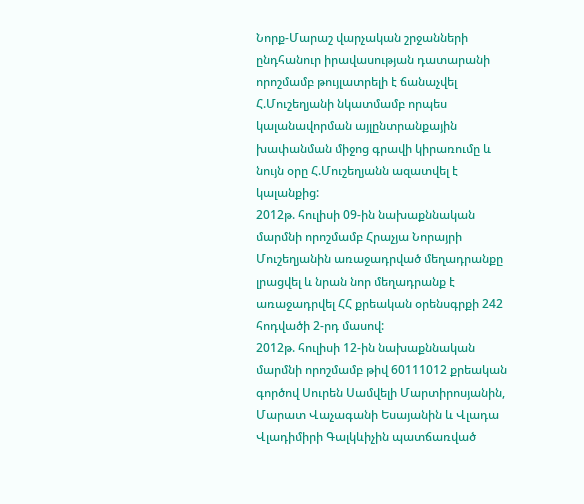Նորք-Մարաշ վարչական շրջանների ընդհանուր իրավասության դատարանի որոշմամբ թույլատրելի է ճանաչվել Հ.Մուշեղյանի նկատմամբ որպես կալանավորման այլընտրանքային խափանման միջոց գրավի կիրառումը և նույն օրը Հ.Մուշեղյանն ազատվել է կալանքից:
2012թ. հուլիսի 09-ին նախաքննական մարմնի որոշմամբ Հրաչյա Նորայրի Մուշեղյանին առաջադրված մեղադրանքը լրացվել և նրան նոր մեղադրանք է առաջադրվել ՀՀ քրեական օրենսգրքի 242 հոդվածի 2-րդ մասով:
2012թ. հուլիսի 12-ին նախաքննական մարմնի որոշմամբ թիվ 60111012 քրեական գործով Սուրեն Սամվելի Մարտիրոսյանին, Մարատ Վաչագանի Եսայանին և Վլադա Վլադիմիրի Գալկևիչին պատճառված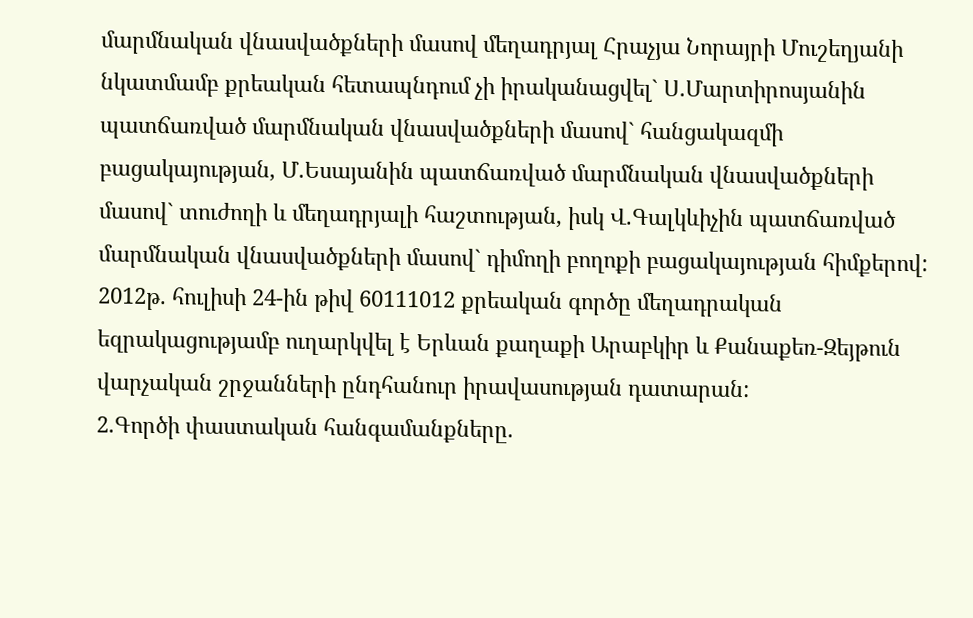մարմնական վնասվածքների մասով մեղադրյալ Հրաչյա Նորայրի Մուշեղյանի նկատմամբ քրեական հետապնդում չի իրականացվել` Ս.Մարտիրոսյանին պատճառված մարմնական վնասվածքների մասով` հանցակազմի բացակայության, Մ.Եսայանին պատճառված մարմնական վնասվածքների մասով` տուժողի և մեղադրյալի հաշտության, իսկ Վ.Գալկևիչին պատճառված մարմնական վնասվածքների մասով` դիմողի բողոքի բացակայության հիմքերով:
2012թ. հուլիսի 24-ին թիվ 60111012 քրեական գործը մեղադրական եզրակացությամբ ուղարկվել է Երևան քաղաքի Արաբկիր և Քանաքեռ-Զեյթուն վարչական շրջանների ընդհանուր իրավասության դատարան:
2.Գործի փաստական հանգամանքները.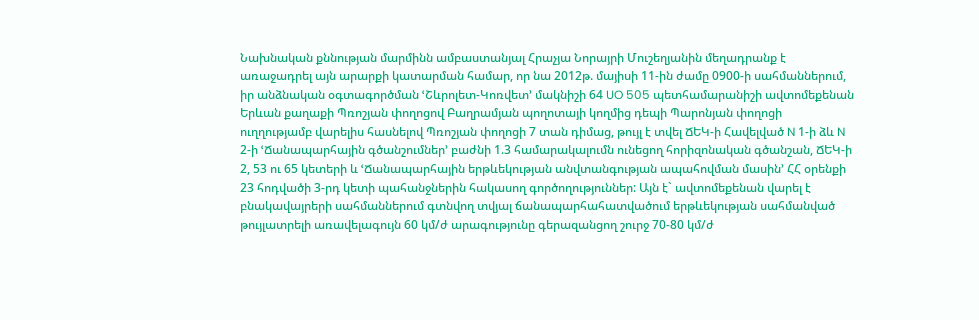Նախնական քննության մարմինն ամբաստանյալ Հրաչյա Նորայրի Մուշեղյանին մեղադրանք է առաջադրել այն արարքի կատարման համար, որ նա 2012թ. մայիսի 11-ին ժամը 0900-ի սահմաններում, իր անձնական օգտագործման ՙՇևրոլետ-Կոռվետ՚ մակնիշի 64 UO 505 պետհամարանիշի ավտոմեքենան Երևան քաղաքի Պռոշյան փողոցով Բաղրամյան պողոտայի կողմից դեպի Պարոնյան փողոցի ուղղությամբ վարելիս հասնելով Պռոշյան փողոցի 7 տան դիմաց, թույլ է տվել ՃԵԿ-ի Հավելված N 1-ի ձև N 2-ի ՙՃանապարհային գծանշումներ՚ բաժնի 1.3 համարակալումն ունեցող հորիզոնական գծանշան, ՃԵԿ-ի 2, 53 ու 65 կետերի և ՙՃանապարհային երթևեկության անվտանգության ապահովման մասին՚ ՀՀ օրենքի 23 հոդվածի 3-րդ կետի պահանջներին հակասող գործողություններ: Այն է` ավտոմեքենան վարել է բնակավայրերի սահմաններում գտնվող տվյալ ճանապարհահատվածում երթևեկության սահմանված թույլատրելի առավելագույն 60 կմ/ժ արագությունը գերազանցող շուրջ 70-80 կմ/ժ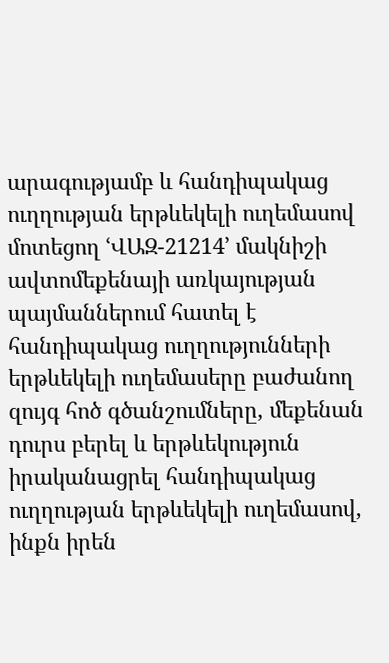արագությամբ և հանդիպակաց ուղղության երթևեկելի ուղեմասով մոտեցող ՙՎԱԶ-21214՚ մակնիշի ավտոմեքենայի առկայության պայմաններում հատել է հանդիպակաց ուղղությունների երթևեկելի ուղեմասերը բաժանող զույգ հոծ գծանշումները, մեքենան դուրս բերել և երթևեկություն իրականացրել հանդիպակաց ուղղության երթևեկելի ուղեմասով, ինքն իրեն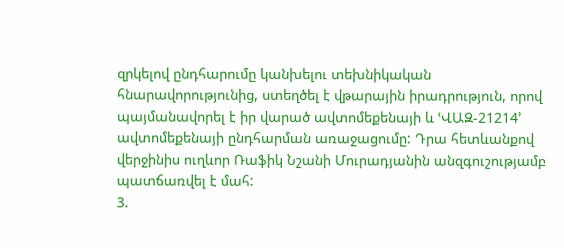զրկելով ընդհարումը կանխելու տեխնիկական հնարավորությունից, ստեղծել է վթարային իրադրություն, որով պայմանավորել է իր վարած ավտոմեքենայի և ՙՎԱԶ-21214՚ ավտոմեքենայի ընդհարման առաջացումը: Դրա հետևանքով վերջինիս ուղևոր Ռաֆիկ Նշանի Մուրադյանին անզգուշությամբ պատճառվել է մահ:
3.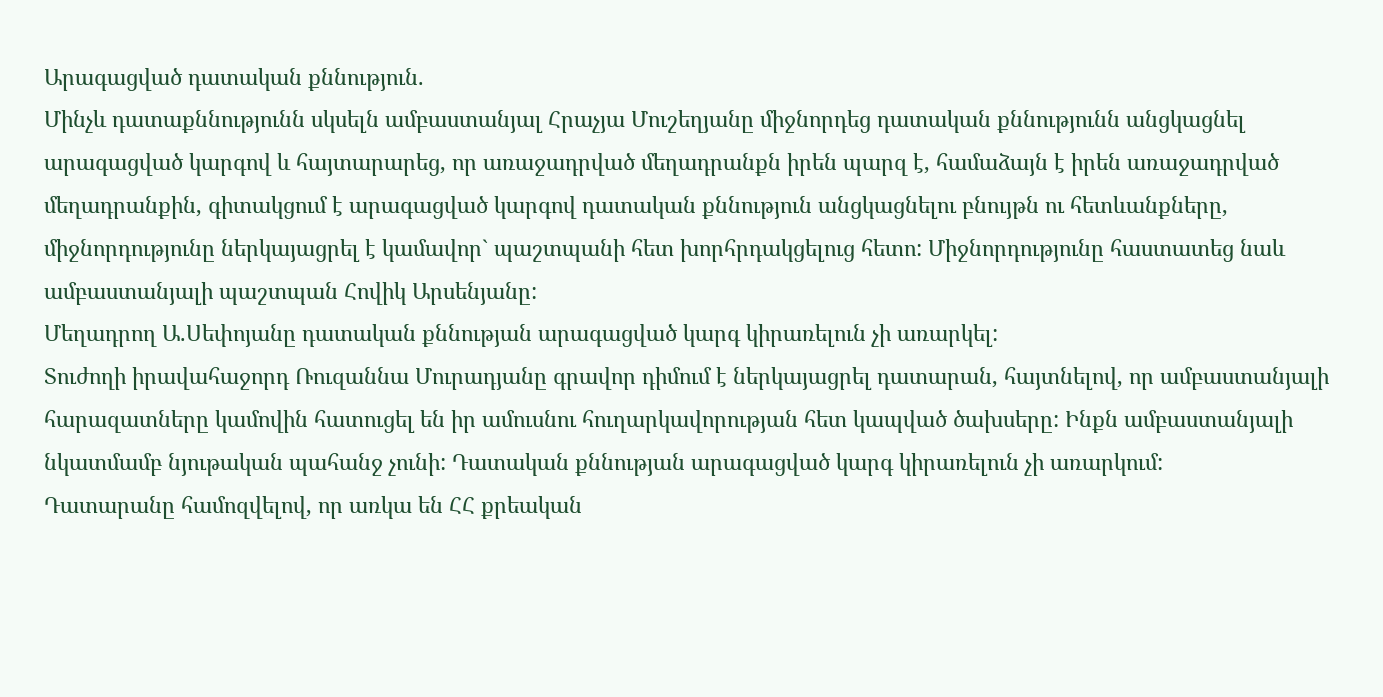Արագացված դատական քննություն.
Մինչև դատաքննությունն սկսելն ամբաստանյալ Հրաչյա Մուշեղյանը միջնորդեց դատական քննությունն անցկացնել արագացված կարգով և հայտարարեց, որ առաջադրված մեղադրանքն իրեն պարզ է, համաձայն է իրեն առաջադրված մեղադրանքին, գիտակցում է արագացված կարգով դատական քննություն անցկացնելու բնույթն ու հետևանքները, միջնորդությունը ներկայացրել է կամավոր` պաշտպանի հետ խորհրդակցելուց հետո: Միջնորդությունը հաստատեց նաև ամբաստանյալի պաշտպան Հովիկ Արսենյանը:
Մեղադրող Ա.Սեփոյանը դատական քննության արագացված կարգ կիրառելուն չի առարկել:
Տուժողի իրավահաջորդ Ռուզաննա Մուրադյանը գրավոր դիմում է ներկայացրել դատարան, հայտնելով, որ ամբաստանյալի հարազատները կամովին հատուցել են իր ամուսնու հուղարկավորության հետ կապված ծախսերը: Ինքն ամբաստանյալի նկատմամբ նյութական պահանջ չունի: Դատական քննության արագացված կարգ կիրառելուն չի առարկում:
Դատարանը համոզվելով, որ առկա են ՀՀ քրեական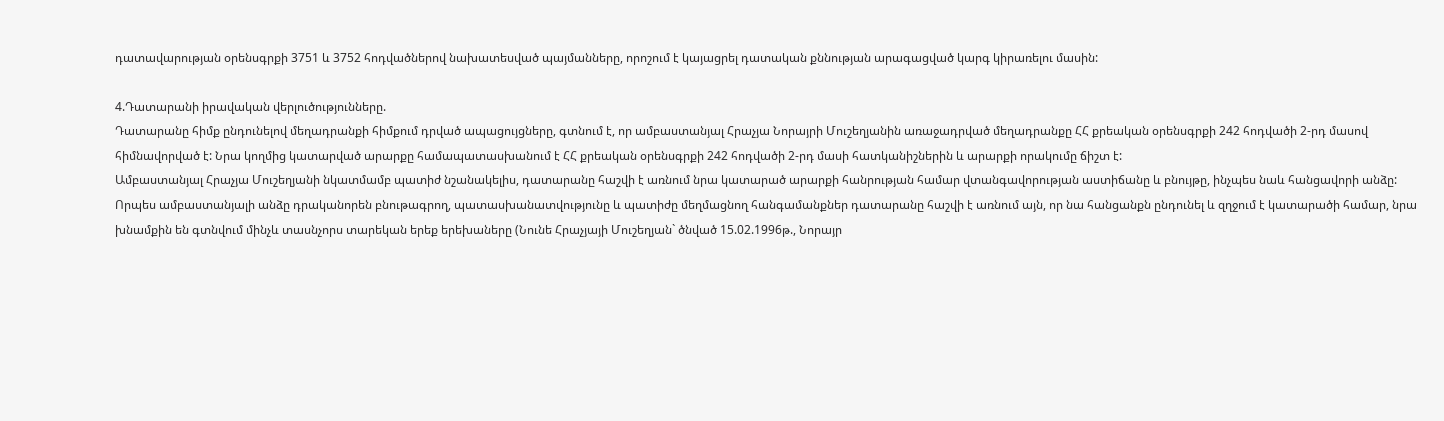դատավարության օրենսգրքի 3751 և 3752 հոդվածներով նախատեսված պայմանները, որոշում է կայացրել դատական քննության արագացված կարգ կիրառելու մասին:

4.Դատարանի իրավական վերլուծությունները.
Դատարանը հիմք ընդունելով մեղադրանքի հիմքում դրված ապացույցները, գտնում է, որ ամբաստանյալ Հրաչյա Նորայրի Մուշեղյանին առաջադրված մեղադրանքը ՀՀ քրեական օրենսգրքի 242 հոդվածի 2-րդ մասով հիմնավորված է: Նրա կողմից կատարված արարքը համապատասխանում է ՀՀ քրեական օրենսգրքի 242 հոդվածի 2-րդ մասի հատկանիշներին և արարքի որակումը ճիշտ է:
Ամբաստանյալ Հրաչյա Մուշեղյանի նկատմամբ պատիժ նշանակելիս, դատարանը հաշվի է առնում նրա կատարած արարքի հանրության համար վտանգավորության աստիճանը և բնույթը, ինչպես նաև հանցավորի անձը:
Որպես ամբաստանյալի անձը դրականորեն բնութագրող, պատասխանատվությունը և պատիժը մեղմացնող հանգամանքներ դատարանը հաշվի է առնում այն, որ նա հանցանքն ընդունել և զղջում է կատարածի համար, նրա խնամքին են գտնվում մինչև տասնչորս տարեկան երեք երեխաները (Նունե Հրաչյայի Մուշեղյան` ծնված 15.02.1996թ., Նորայր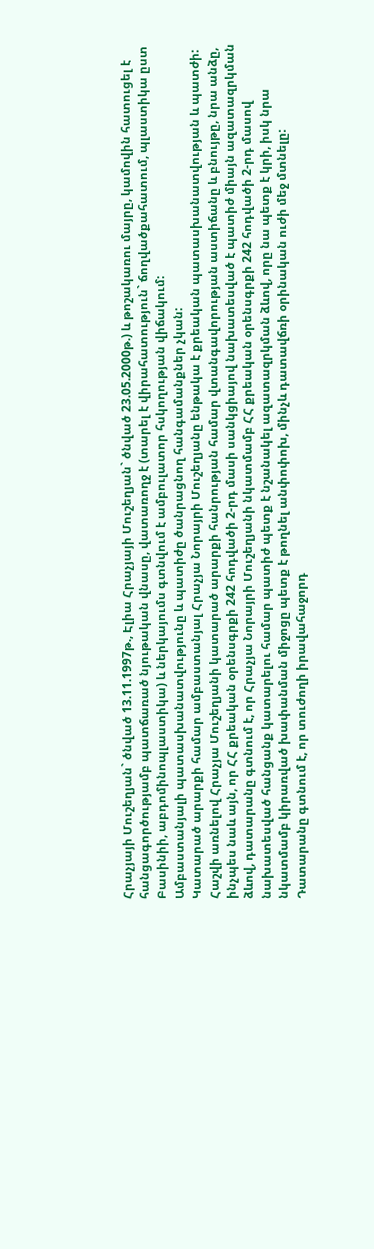Հրաչյայի Մուշեղյան` ծնված 13.11.1997թ., Էլիա Հրաչյայի Մուշեղյան` ծնված 23.05.2000թ.) և թոշակառու մայրը, կամովին հատուցել է հանցագործությամբ պատճառած նյութական վնասը, վատառողջ է (տարել է վիրահատություն` ճողվածքահատում, պլաստիկա ըստ Բասինիի, աբդոմինոպլաստիկա) և ներկայումս գտնվում է ամբուլատոր հսկողության վիճակում:
Ամբաստանյալի պատասխանատվությունը և պատիժը ծանրացնող հանգամանքներ չկան:
Կատարած արարքի համար ամբաստանյալ Հրաչյա Նորայրի Մուշեղյանը ենթակա է քրեական պատասխանատվության և պատժի:
Հաշվի առնելով Հրաչյա Մուշեղյանի կատարած արարքի հանրության համար վտանգավորության աստիճանը և բնույթը, նրա անձը, ինչպես նաև այն, որ ՀՀ քրեական օրենսգրքի 242 հոդվածի 2-րդ մասի սանկցիայով նախատեսված է պատիժ միայն ազատազրկման ձևով, դատարանը գտնում է, որ Հրաչյա Նորայրի Մուշեղյանի նկատմամբ ՀՀ քրեական օրենսգրքի 242 հոդվածի 2-րդ մասով նախատեսված հանցանք կատարելու համար պատիժ պետք է նշանակել ազատազրկման ձևով, որը նա պետք է կրի, իսկ նրա նկատմամբ կիրառված խափանման միջոցը պետք է թողնել անփոփոխ, մինչև դատավճռի օրինական ուժի մեջ մտնելը:
Դատարանը գտնում է, որ տուժողի իրավահաջորդ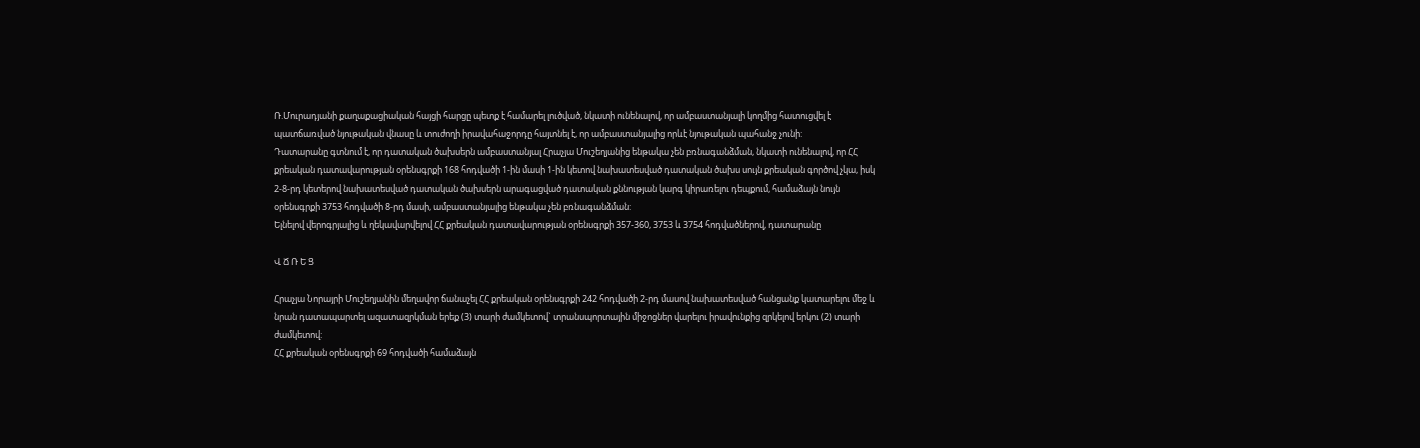Ռ.Մուրադյանի քաղաքացիական հայցի հարցը պետք է համարել լուծված, նկատի ունենալով, որ ամբաստանյալի կողմից հատուցվել է պատճառված նյութական վնասը և տուժողի իրավահաջորդը հայտնել է, որ ամբաստանյալից որևէ նյութական պահանջ չունի:
Դատարանը գտնում է, որ դատական ծախսերն ամբաստանյալ Հրաչյա Մուշեղյանից ենթակա չեն բռնագանձման, նկատի ունենալով, որ ՀՀ քրեական դատավարության օրենսգրքի 168 հոդվածի 1-ին մասի 1-ին կետով նախատեսված դատական ծախս սույն քրեական գործով չկա, իսկ 2-8-րդ կետերով նախատեսված դատական ծախսերն արագացված դատական քննության կարգ կիրառելու դեպքում, համաձայն նույն օրենսգրքի 3753 հոդվածի 8-րդ մասի, ամբաստանյալից ենթակա չեն բռնագանձման:
Ելնելով վերոգրյալից և ղեկավարվելով ՀՀ քրեական դատավարության օրենսգրքի 357-360, 3753 և 3754 հոդվածներով, դատարանը

Վ Ճ Ռ Ե Ց

Հրաչյա Նորայրի Մուշեղյանին մեղավոր ճանաչել ՀՀ քրեական օրենսգրքի 242 հոդվածի 2-րդ մասով նախատեսված հանցանք կատարելու մեջ և նրան դատապարտել ազատազրկման երեք (3) տարի ժամկետով` տրանսպորտային միջոցներ վարելու իրավունքից զրկելով երկու (2) տարի ժամկետով:
ՀՀ քրեական օրենսգրքի 69 հոդվածի համաձայն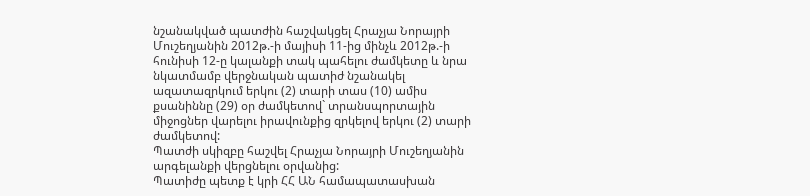նշանակված պատժին հաշվակցել Հրաչյա Նորայրի Մուշեղյանին 2012թ.-ի մայիսի 11-ից մինչև 2012թ.-ի հունիսի 12-ը կալանքի տակ պահելու ժամկետը և նրա նկատմամբ վերջնական պատիժ նշանակել ազատազրկում երկու (2) տարի տաս (10) ամիս քսանիննը (29) օր ժամկետով` տրանսպորտային միջոցներ վարելու իրավունքից զրկելով երկու (2) տարի ժամկետով:
Պատժի սկիզբը հաշվել Հրաչյա Նորայրի Մուշեղյանին արգելանքի վերցնելու օրվանից:
Պատիժը պետք է կրի ՀՀ ԱՆ համապատասխան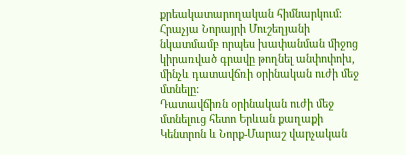քրեակատարողական հիմնարկում:
Հրաչյա Նորայրի Մուշեղյանի նկատմամբ որպես խափանման միջոց կիրառված գրավը թողնել անփոփոխ, մինչև դատավճռի օրինական ուժի մեջ մտնելը:
Դատավճիռն օրինական ուժի մեջ մտնելուց հետո Երևան քաղաքի Կենտրոն և Նորք-Մարաշ վարչական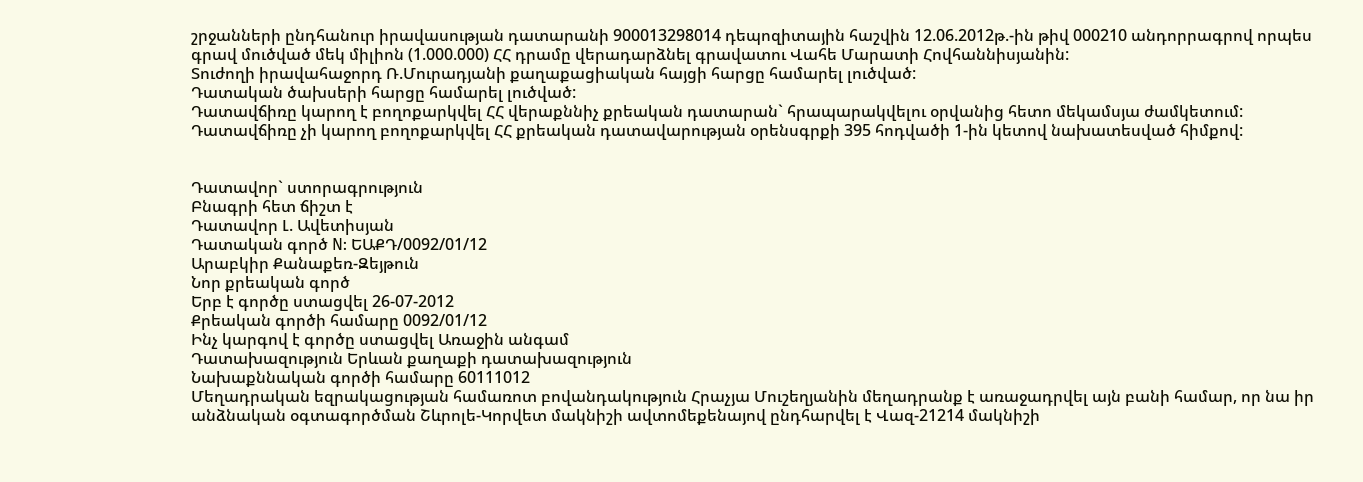շրջանների ընդհանուր իրավասության դատարանի 900013298014 դեպոզիտային հաշվին 12.06.2012թ.-ին թիվ 000210 անդորրագրով որպես գրավ մուծված մեկ միլիոն (1.000.000) ՀՀ դրամը վերադարձնել գրավատու Վահե Մարատի Հովհաննիսյանին:
Տուժողի իրավահաջորդ Ռ.Մուրադյանի քաղաքացիական հայցի հարցը համարել լուծված:
Դատական ծախսերի հարցը համարել լուծված:
Դատավճիռը կարող է բողոքարկվել ՀՀ վերաքննիչ քրեական դատարան` հրապարակվելու օրվանից հետո մեկամսյա ժամկետում:
Դատավճիռը չի կարող բողոքարկվել ՀՀ քրեական դատավարության օրենսգրքի 395 հոդվածի 1-ին կետով նախատեսված հիմքով:


Դատավոր` ստորագրություն
Բնագրի հետ ճիշտ է
Դատավոր Լ. Ավետիսյան
Դատական գործ N: ԵԱՔԴ/0092/01/12
Արաբկիր Քանաքեռ-Զեյթուն
Նոր քրեական գործ
Երբ է գործը ստացվել 26-07-2012
Քրեական գործի համարը 0092/01/12
Ինչ կարգով է գործը ստացվել Առաջին անգամ
Դատախազություն Երևան քաղաքի դատախազություն
Նախաքննական գործի համարը 60111012
Մեղադրական եզրակացության համառոտ բովանդակություն Հրաչյա Մուշեղյանին մեղադրանք է առաջադրվել այն բանի համար, որ նա իր անձնական օգտագործման Շևրոլե-Կորվետ մակնիշի ավտոմեքենայով ընդհարվել է Վազ-21214 մակնիշի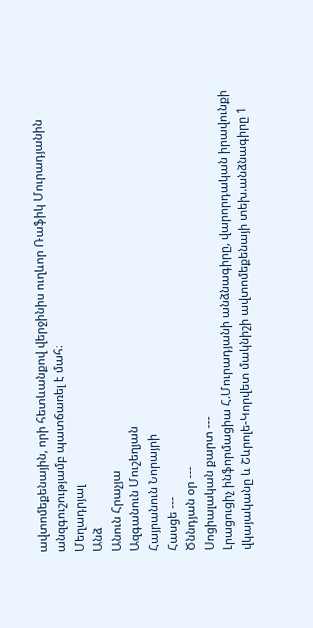ավտոմեքենային, որի հետևանքով վերջինիս ուղևոր Ռաֆիկ Մուրադյանին անզգուշությամբ պատճառել է մահ։
Մեղադրյալ
Անձ
Անուն Հրաչյա
Ազգանուն Մուշեղյան
Հայրանուն Նորայրի
Հասցե ---
Ծննդյան օր ---
Սոցիալական քարտ ---
Լրացուցիչ ինֆորմացիա Հ.Մուրադյանի անձնագիրը, վարորդական իրավունքի վկայականը և Շևրոլե-Կորվետ մակնիշի ավտոմեքենայի տեխ.անձնագիրը 1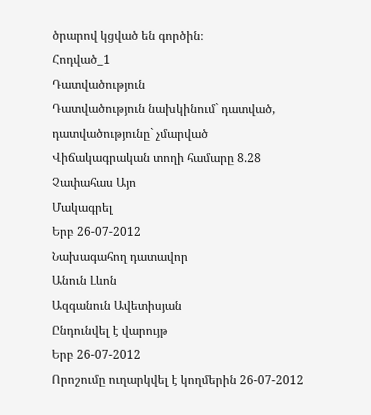ծրարով կցված են գործին։
Հոդված_1
Դատվածություն
Դատվածություն նախկինում` դատված, դատվածությունը` չմարված
Վիճակագրական տողի համարը 8.28
Չափահաս Այո
Մակագրել
Երբ 26-07-2012
Նախագահող դատավոր
Անուն Լևոն
Ազգանուն Ավետիսյան
Ընդունվել է վարույթ
Երբ 26-07-2012
Որոշումը ուղարկվել է կողմերին 26-07-2012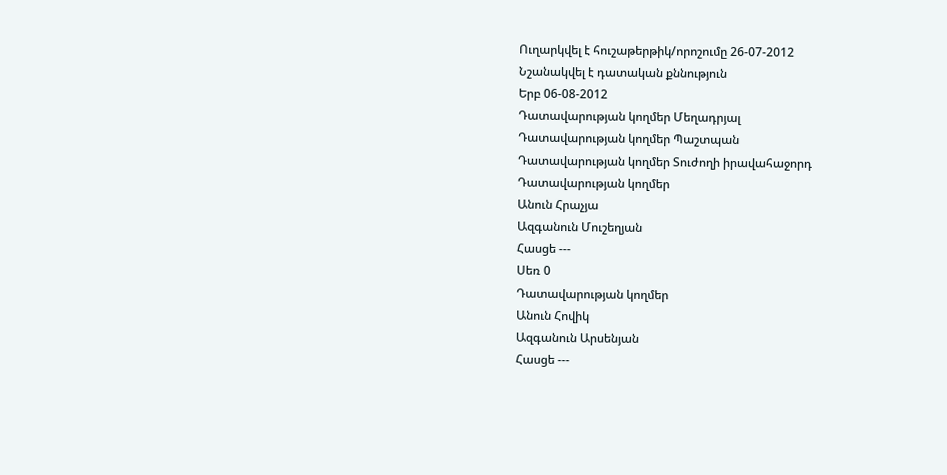Ուղարկվել է հուշաթերթիկ/որոշումը 26-07-2012
Նշանակվել է դատական քննություն
Երբ 06-08-2012
Դատավարության կողմեր Մեղադրյալ
Դատավարության կողմեր Պաշտպան
Դատավարության կողմեր Տուժողի իրավահաջորդ
Դատավարության կողմեր
Անուն Հրաչյա
Ազգանուն Մուշեղյան
Հասցե ---
Սեռ 0
Դատավարության կողմեր
Անուն Հովիկ
Ազգանուն Արսենյան
Հասցե ---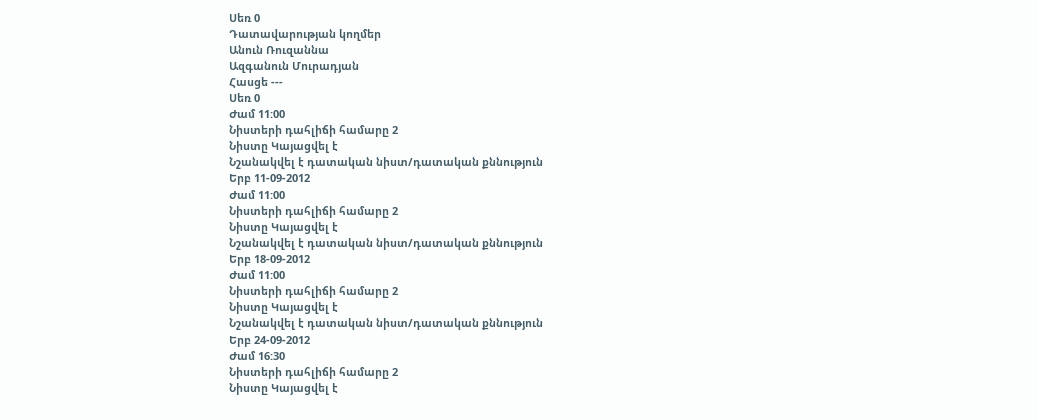Սեռ 0
Դատավարության կողմեր
Անուն Ռուզաննա
Ազգանուն Մուրադյան
Հասցե ---
Սեռ 0
Ժամ 11:00
Նիստերի դահլիճի համարը 2
Նիստը Կայացվել է
Նշանակվել է դատական նիստ/դատական քննություն
Երբ 11-09-2012
Ժամ 11:00
Նիստերի դահլիճի համարը 2
Նիստը Կայացվել է
Նշանակվել է դատական նիստ/դատական քննություն
Երբ 18-09-2012
Ժամ 11:00
Նիստերի դահլիճի համարը 2
Նիստը Կայացվել է
Նշանակվել է դատական նիստ/դատական քննություն
Երբ 24-09-2012
Ժամ 16:30
Նիստերի դահլիճի համարը 2
Նիստը Կայացվել է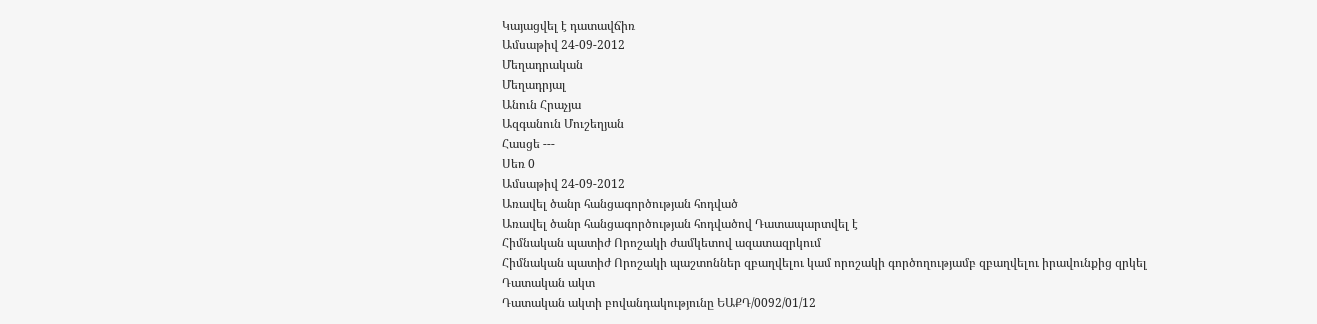Կայացվել է դատավճիռ
Ամսաթիվ 24-09-2012
Մեղադրական
Մեղադրյալ
Անուն Հրաչյա
Ազգանուն Մուշեղյան
Հասցե ---
Սեռ 0
Ամսաթիվ 24-09-2012
Առավել ծանր հանցագործության հոդված
Առավել ծանր հանցագործության հոդվածով Դատապարտվել է
Հիմնական պատիժ Որոշակի ժամկետով ազատազրկում
Հիմնական պատիժ Որոշակի պաշտոններ զբաղվելու կամ որոշակի գործողությամբ զբաղվելու իրավունքից զրկել
Դատական ակտ
Դատական ակտի բովանդակությունը ԵԱՔԴ/0092/01/12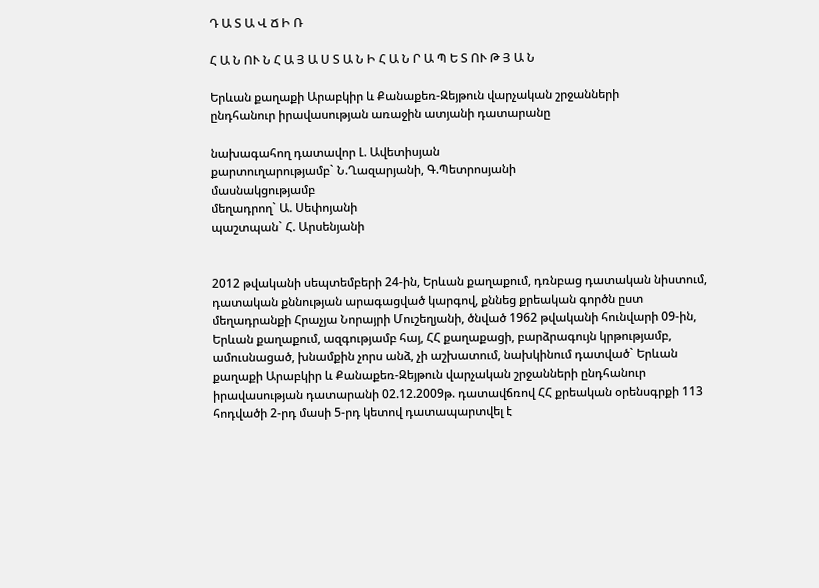Դ Ա Տ Ա Վ Ճ Ի Ռ

Հ Ա Ն ՈՒ Ն Հ Ա Յ Ա Ս Տ Ա Ն Ի Հ Ա Ն Ր Ա Պ Ե Տ ՈՒ Թ Յ Ա Ն

Երևան քաղաքի Արաբկիր և Քանաքեռ-Զեյթուն վարչական շրջանների
ընդհանուր իրավասության առաջին ատյանի դատարանը

նախագահող դատավոր Լ. Ավետիսյան
քարտուղարությամբ` Ն.Ղազարյանի, Գ.Պետրոսյանի
մասնակցությամբ
մեղադրող` Ա. Սեփոյանի
պաշտպան` Հ. Արսենյանի


2012 թվականի սեպտեմբերի 24-ին, Երևան քաղաքում, դռնբաց դատական նիստում, դատական քննության արագացված կարգով, քննեց քրեական գործն ըստ մեղադրանքի Հրաչյա Նորայրի Մուշեղյանի, ծնված 1962 թվականի հունվարի 09-ին, Երևան քաղաքում, ազգությամբ հայ, ՀՀ քաղաքացի, բարձրագույն կրթությամբ, ամուսնացած, խնամքին չորս անձ, չի աշխատում, նախկինում դատված` Երևան քաղաքի Արաբկիր և Քանաքեռ-Զեյթուն վարչական շրջանների ընդհանուր իրավասության դատարանի 02.12.2009թ. դատավճռով ՀՀ քրեական օրենսգրքի 113 հոդվածի 2-րդ մասի 5-րդ կետով դատապարտվել է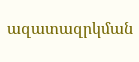ազատազրկման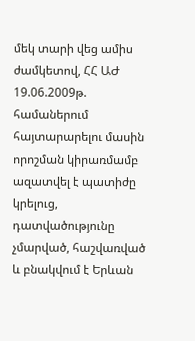մեկ տարի վեց ամիս ժամկետով, ՀՀ ԱԺ 19.06.2009թ. համաներում հայտարարելու մասին որոշման կիրառմամբ ազատվել է պատիժը կրելուց, դատվածությունը չմարված, հաշվառված և բնակվում է Երևան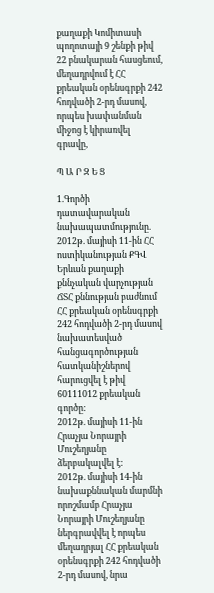քաղաքի Կոմիտասի պողոտայի 9 շենքի թիվ 22 բնակարան հասցեում, մեղադրվում է ՀՀ քրեական օրենսգրքի 242 հոդվածի 2-րդ մասով, որպես խափանման միջոց է կիրառվել գրավը,

Պ Ա Ր Զ Ե Ց

1.Գործի դատավարական նախապատմությունը.
2012թ. մայիսի 11-ին ՀՀ ոստիկանության ՔԳՎ Երևան քաղաքի քննչական վարչության ՃՏՀ քննության բաժնում ՀՀ քրեական օրենսգրքի 242 հոդվածի 2-րդ մասով նախատեսված հանցագործության հատկանիշներով հարուցվել է թիվ 60111012 քրեական գործը:
2012թ. մայիսի 11-ին Հրաչյա Նորայրի Մուշեղյանը ձերբակալվել է:
2012թ. մայիսի 14-ին նախաքննական մարմնի որոշմամբ Հրաչյա Նորայրի Մուշեղյանը ներգրավվել է որպես մեղադրյալ ՀՀ քրեական օրենսգրքի 242 հոդվածի 2-րդ մասով, նրա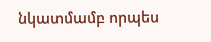նկատմամբ որպես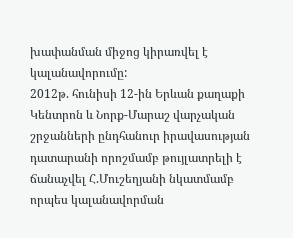խափանման միջոց կիրառվել է կալանավորումը:
2012թ. հունիսի 12-ին Երևան քաղաքի Կենտրոն և Նորք-Մարաշ վարչական շրջանների ընդհանուր իրավասության դատարանի որոշմամբ թույլատրելի է ճանաչվել Հ.Մուշեղյանի նկատմամբ որպես կալանավորման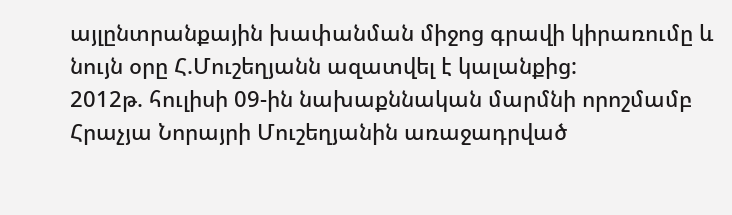այլընտրանքային խափանման միջոց գրավի կիրառումը և նույն օրը Հ.Մուշեղյանն ազատվել է կալանքից:
2012թ. հուլիսի 09-ին նախաքննական մարմնի որոշմամբ Հրաչյա Նորայրի Մուշեղյանին առաջադրված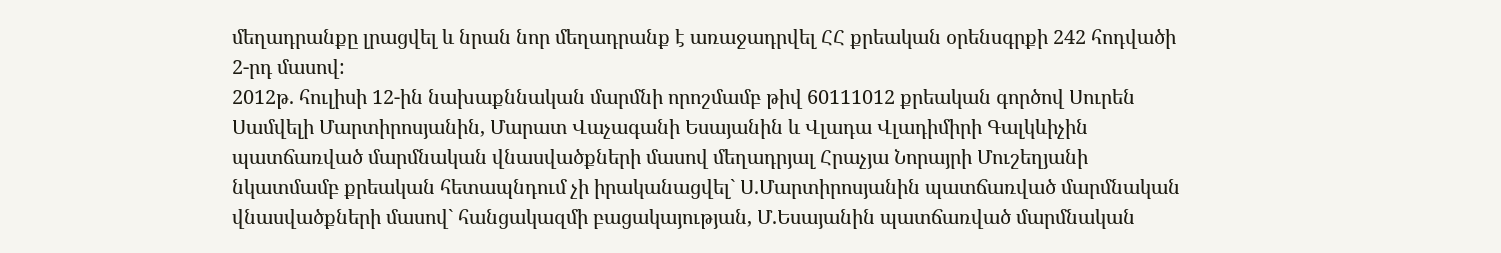մեղադրանքը լրացվել և նրան նոր մեղադրանք է առաջադրվել ՀՀ քրեական օրենսգրքի 242 հոդվածի 2-րդ մասով:
2012թ. հուլիսի 12-ին նախաքննական մարմնի որոշմամբ թիվ 60111012 քրեական գործով Սուրեն Սամվելի Մարտիրոսյանին, Մարատ Վաչագանի Եսայանին և Վլադա Վլադիմիրի Գալկևիչին պատճառված մարմնական վնասվածքների մասով մեղադրյալ Հրաչյա Նորայրի Մուշեղյանի նկատմամբ քրեական հետապնդում չի իրականացվել` Ս.Մարտիրոսյանին պատճառված մարմնական վնասվածքների մասով` հանցակազմի բացակայության, Մ.Եսայանին պատճառված մարմնական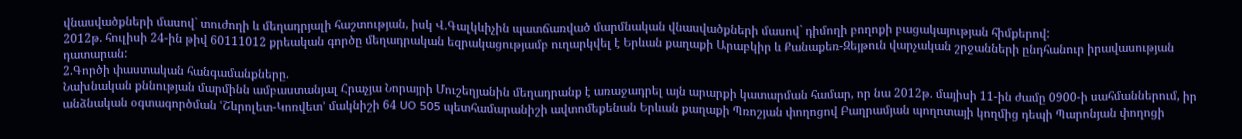վնասվածքների մասով` տուժողի և մեղադրյալի հաշտության, իսկ Վ.Գալկևիչին պատճառված մարմնական վնասվածքների մասով` դիմողի բողոքի բացակայության հիմքերով:
2012թ. հուլիսի 24-ին թիվ 60111012 քրեական գործը մեղադրական եզրակացությամբ ուղարկվել է Երևան քաղաքի Արաբկիր և Քանաքեռ-Զեյթուն վարչական շրջանների ընդհանուր իրավասության դատարան:
2.Գործի փաստական հանգամանքները.
Նախնական քննության մարմինն ամբաստանյալ Հրաչյա Նորայրի Մուշեղյանին մեղադրանք է առաջադրել այն արարքի կատարման համար, որ նա 2012թ. մայիսի 11-ին ժամը 0900-ի սահմաններում, իր անձնական օգտագործման ՙՇևրոլետ-Կոռվետ՚ մակնիշի 64 UO 505 պետհամարանիշի ավտոմեքենան Երևան քաղաքի Պռոշյան փողոցով Բաղրամյան պողոտայի կողմից դեպի Պարոնյան փողոցի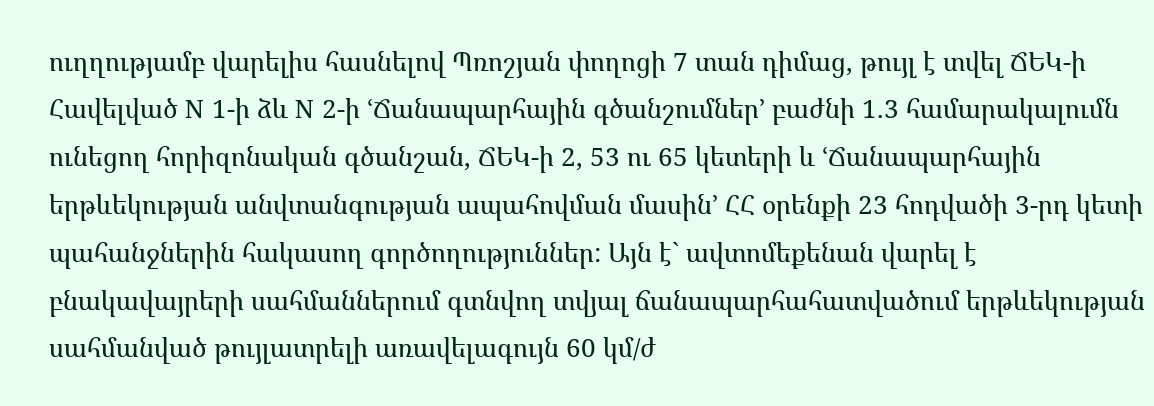ուղղությամբ վարելիս հասնելով Պռոշյան փողոցի 7 տան դիմաց, թույլ է տվել ՃԵԿ-ի Հավելված N 1-ի ձև N 2-ի ՙՃանապարհային գծանշումներ՚ բաժնի 1.3 համարակալումն ունեցող հորիզոնական գծանշան, ՃԵԿ-ի 2, 53 ու 65 կետերի և ՙՃանապարհային երթևեկության անվտանգության ապահովման մասին՚ ՀՀ օրենքի 23 հոդվածի 3-րդ կետի պահանջներին հակասող գործողություններ: Այն է` ավտոմեքենան վարել է բնակավայրերի սահմաններում գտնվող տվյալ ճանապարհահատվածում երթևեկության սահմանված թույլատրելի առավելագույն 60 կմ/ժ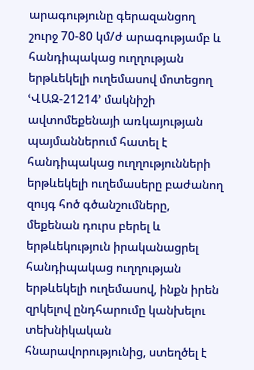արագությունը գերազանցող շուրջ 70-80 կմ/ժ արագությամբ և հանդիպակաց ուղղության երթևեկելի ուղեմասով մոտեցող ՙՎԱԶ-21214՚ մակնիշի ավտոմեքենայի առկայության պայմաններում հատել է հանդիպակաց ուղղությունների երթևեկելի ուղեմասերը բաժանող զույգ հոծ գծանշումները, մեքենան դուրս բերել և երթևեկություն իրականացրել հանդիպակաց ուղղության երթևեկելի ուղեմասով, ինքն իրեն զրկելով ընդհարումը կանխելու տեխնիկական հնարավորությունից, ստեղծել է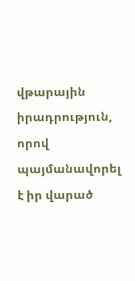վթարային իրադրություն, որով պայմանավորել է իր վարած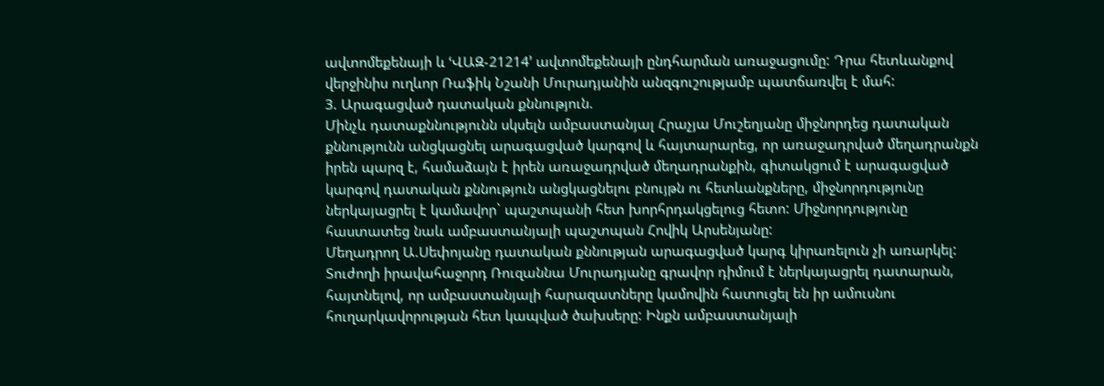ավտոմեքենայի և ՙՎԱԶ-21214՚ ավտոմեքենայի ընդհարման առաջացումը: Դրա հետևանքով վերջինիս ուղևոր Ռաֆիկ Նշանի Մուրադյանին անզգուշությամբ պատճառվել է մահ:
3. Արագացված դատական քննություն.
Մինչև դատաքննությունն սկսելն ամբաստանյալ Հրաչյա Մուշեղյանը միջնորդեց դատական քննությունն անցկացնել արագացված կարգով և հայտարարեց, որ առաջադրված մեղադրանքն իրեն պարզ է, համաձայն է իրեն առաջադրված մեղադրանքին, գիտակցում է արագացված կարգով դատական քննություն անցկացնելու բնույթն ու հետևանքները, միջնորդությունը ներկայացրել է կամավոր` պաշտպանի հետ խորհրդակցելուց հետո: Միջնորդությունը հաստատեց նաև ամբաստանյալի պաշտպան Հովիկ Արսենյանը:
Մեղադրող Ա.Սեփոյանը դատական քննության արագացված կարգ կիրառելուն չի առարկել:
Տուժողի իրավահաջորդ Ռուզաննա Մուրադյանը գրավոր դիմում է ներկայացրել դատարան, հայտնելով, որ ամբաստանյալի հարազատները կամովին հատուցել են իր ամուսնու հուղարկավորության հետ կապված ծախսերը: Ինքն ամբաստանյալի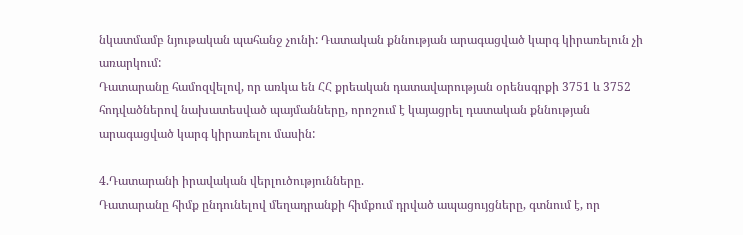նկատմամբ նյութական պահանջ չունի: Դատական քննության արագացված կարգ կիրառելուն չի առարկում:
Դատարանը համոզվելով, որ առկա են ՀՀ քրեական դատավարության օրենսգրքի 3751 և 3752 հոդվածներով նախատեսված պայմանները, որոշում է կայացրել դատական քննության արագացված կարգ կիրառելու մասին:

4.Դատարանի իրավական վերլուծությունները.
Դատարանը հիմք ընդունելով մեղադրանքի հիմքում դրված ապացույցները, գտնում է, որ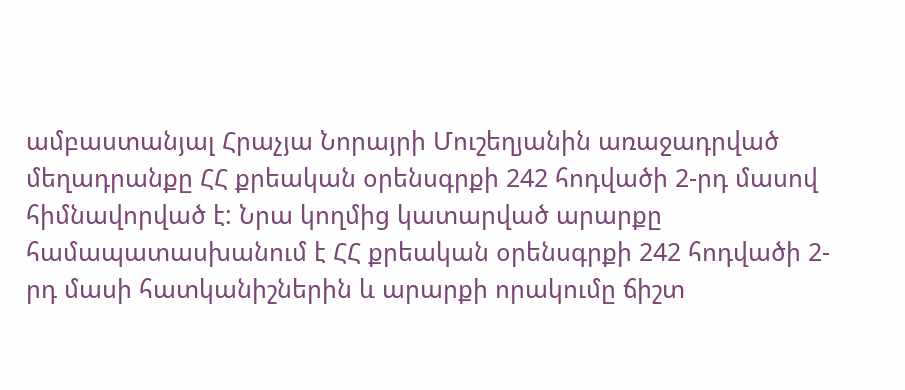ամբաստանյալ Հրաչյա Նորայրի Մուշեղյանին առաջադրված մեղադրանքը ՀՀ քրեական օրենսգրքի 242 հոդվածի 2-րդ մասով հիմնավորված է: Նրա կողմից կատարված արարքը համապատասխանում է ՀՀ քրեական օրենսգրքի 242 հոդվածի 2-րդ մասի հատկանիշներին և արարքի որակումը ճիշտ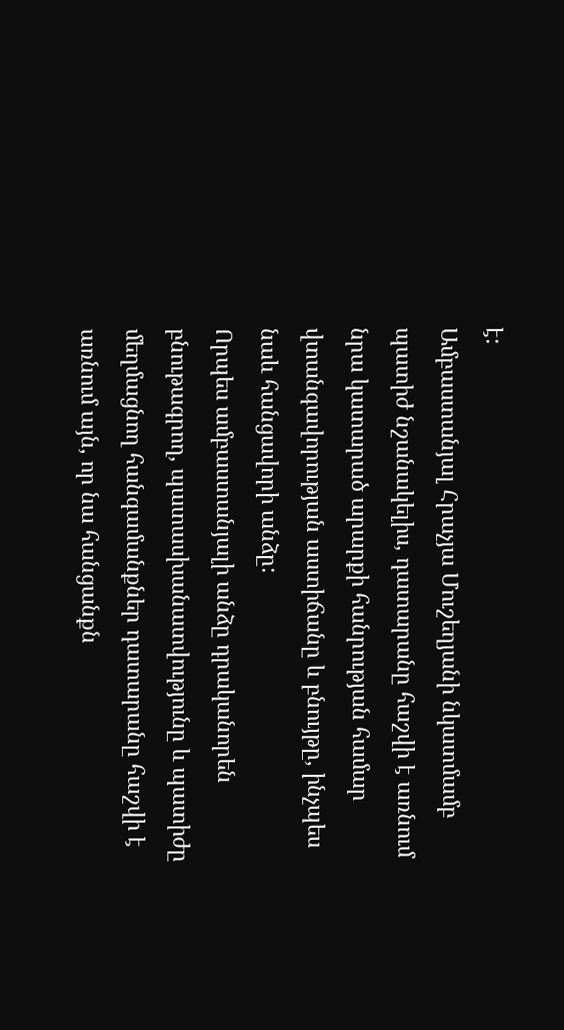է:
Ամբաստանյալ Հրաչյա Մուշեղյանի նկատմամբ պատիժ նշանակելիս, դատարանը հաշվի է առնում նրա կատարած արարքի հանրության համար վտանգավորության աստիճանը և բնույթը, ինչպես նաև հանցավորի անձը:
Որպես ամբաստանյալի անձը դրականորեն բնութագրող, պատասխանատվությունը և պատիժը մեղմացնող հանգամանքներ դատարանը հաշվի է առնում այն, որ նա հանցանքն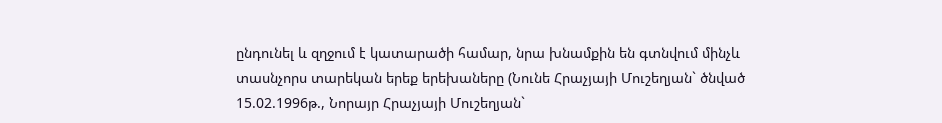ընդունել և զղջում է կատարածի համար, նրա խնամքին են գտնվում մինչև տասնչորս տարեկան երեք երեխաները (Նունե Հրաչյայի Մուշեղյան` ծնված 15.02.1996թ., Նորայր Հրաչյայի Մուշեղյան`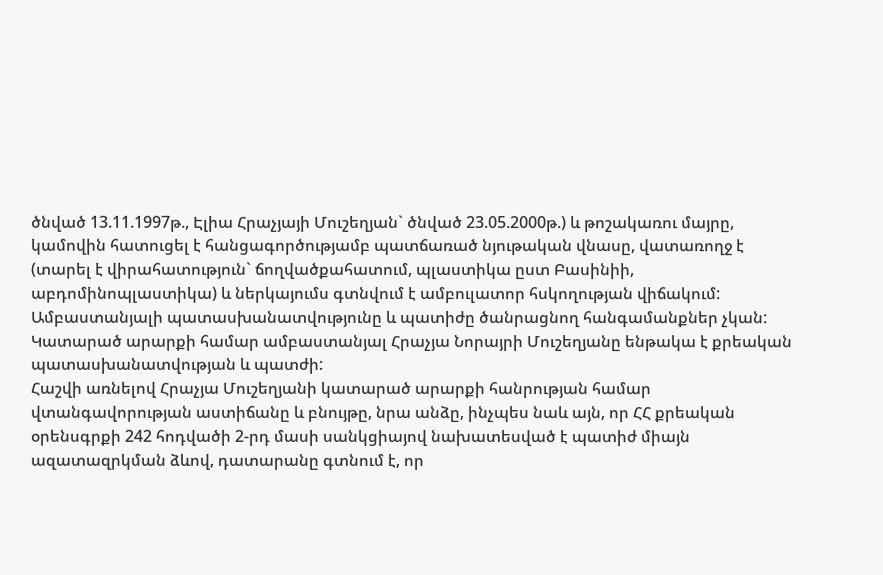ծնված 13.11.1997թ., Էլիա Հրաչյայի Մուշեղյան` ծնված 23.05.2000թ.) և թոշակառու մայրը, կամովին հատուցել է հանցագործությամբ պատճառած նյութական վնասը, վատառողջ է (տարել է վիրահատություն` ճողվածքահատում, պլաստիկա ըստ Բասինիի, աբդոմինոպլաստիկա) և ներկայումս գտնվում է ամբուլատոր հսկողության վիճակում:
Ամբաստանյալի պատասխանատվությունը և պատիժը ծանրացնող հանգամանքներ չկան:
Կատարած արարքի համար ամբաստանյալ Հրաչյա Նորայրի Մուշեղյանը ենթակա է քրեական պատասխանատվության և պատժի:
Հաշվի առնելով Հրաչյա Մուշեղյանի կատարած արարքի հանրության համար վտանգավորության աստիճանը և բնույթը, նրա անձը, ինչպես նաև այն, որ ՀՀ քրեական օրենսգրքի 242 հոդվածի 2-րդ մասի սանկցիայով նախատեսված է պատիժ միայն ազատազրկման ձևով, դատարանը գտնում է, որ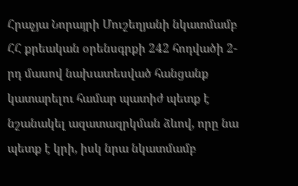Հրաչյա Նորայրի Մուշեղյանի նկատմամբ ՀՀ քրեական օրենսգրքի 242 հոդվածի 2-րդ մասով նախատեսված հանցանք կատարելու համար պատիժ պետք է նշանակել ազատազրկման ձևով, որը նա պետք է կրի, իսկ նրա նկատմամբ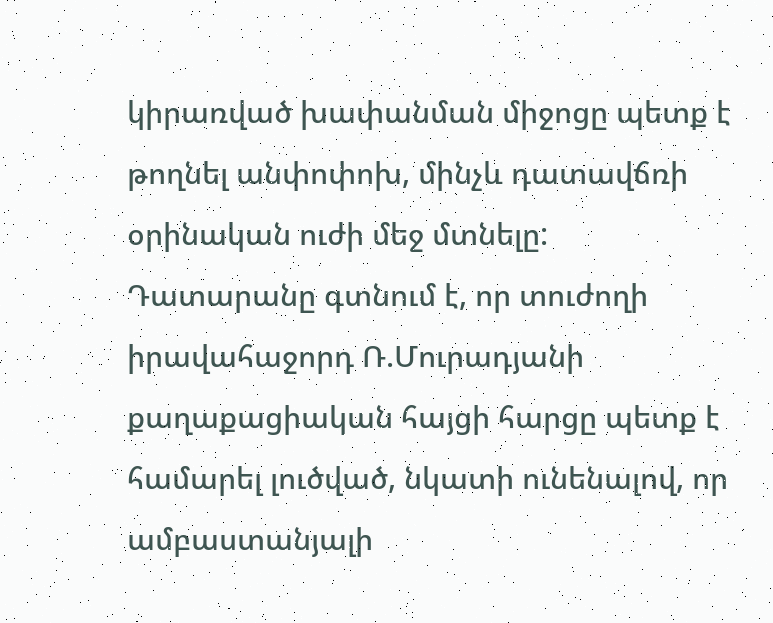կիրառված խափանման միջոցը պետք է թողնել անփոփոխ, մինչև դատավճռի օրինական ուժի մեջ մտնելը:
Դատարանը գտնում է, որ տուժողի իրավահաջորդ Ռ.Մուրադյանի քաղաքացիական հայցի հարցը պետք է համարել լուծված, նկատի ունենալով, որ ամբաստանյալի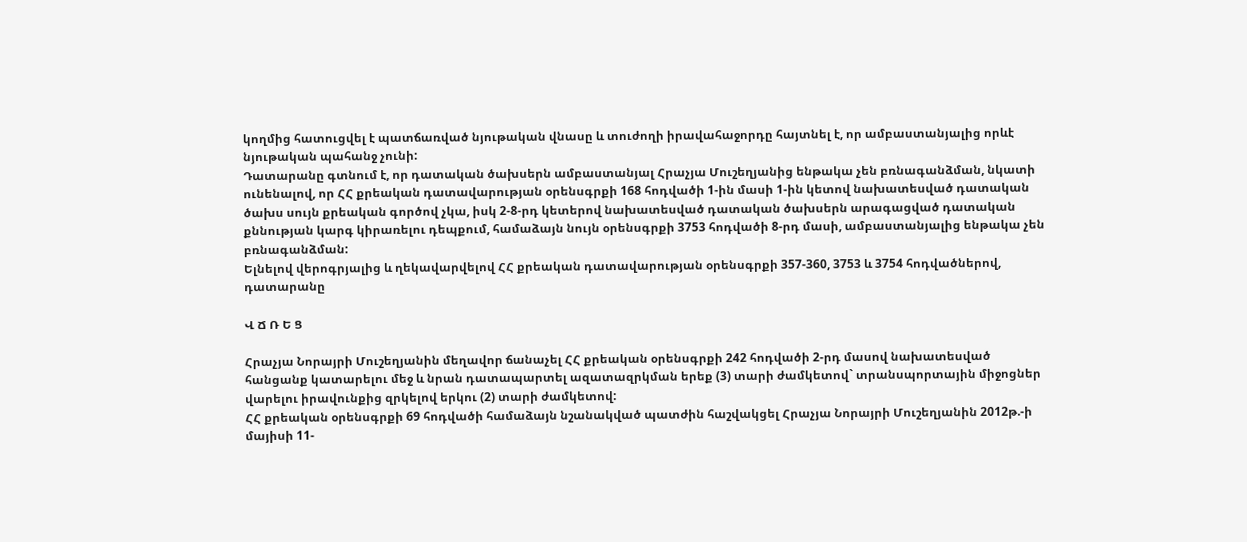կողմից հատուցվել է պատճառված նյութական վնասը և տուժողի իրավահաջորդը հայտնել է, որ ամբաստանյալից որևէ նյութական պահանջ չունի:
Դատարանը գտնում է, որ դատական ծախսերն ամբաստանյալ Հրաչյա Մուշեղյանից ենթակա չեն բռնագանձման, նկատի ունենալով, որ ՀՀ քրեական դատավարության օրենսգրքի 168 հոդվածի 1-ին մասի 1-ին կետով նախատեսված դատական ծախս սույն քրեական գործով չկա, իսկ 2-8-րդ կետերով նախատեսված դատական ծախսերն արագացված դատական քննության կարգ կիրառելու դեպքում, համաձայն նույն օրենսգրքի 3753 հոդվածի 8-րդ մասի, ամբաստանյալից ենթակա չեն բռնագանձման:
Ելնելով վերոգրյալից և ղեկավարվելով ՀՀ քրեական դատավարության օրենսգրքի 357-360, 3753 և 3754 հոդվածներով, դատարանը

Վ Ճ Ռ Ե Ց

Հրաչյա Նորայրի Մուշեղյանին մեղավոր ճանաչել ՀՀ քրեական օրենսգրքի 242 հոդվածի 2-րդ մասով նախատեսված հանցանք կատարելու մեջ և նրան դատապարտել ազատազրկման երեք (3) տարի ժամկետով` տրանսպորտային միջոցներ վարելու իրավունքից զրկելով երկու (2) տարի ժամկետով:
ՀՀ քրեական օրենսգրքի 69 հոդվածի համաձայն նշանակված պատժին հաշվակցել Հրաչյա Նորայրի Մուշեղյանին 2012թ.-ի մայիսի 11-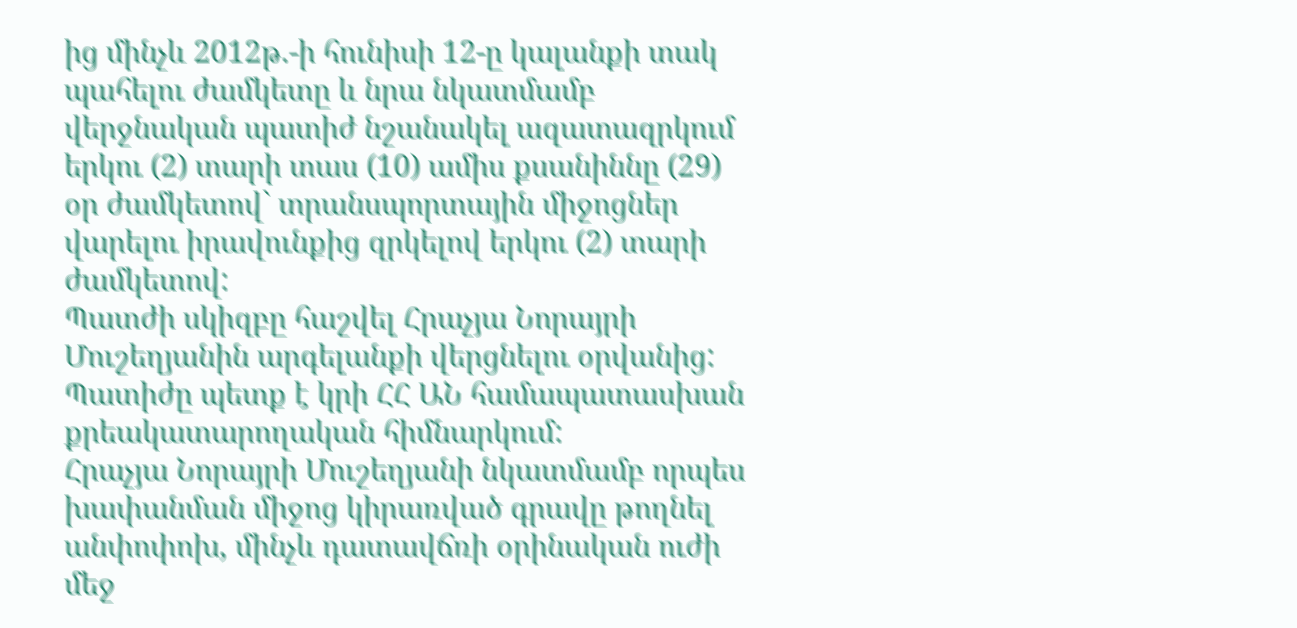ից մինչև 2012թ.-ի հունիսի 12-ը կալանքի տակ պահելու ժամկետը և նրա նկատմամբ վերջնական պատիժ նշանակել ազատազրկում երկու (2) տարի տաս (10) ամիս քսանիննը (29) օր ժամկետով` տրանսպորտային միջոցներ վարելու իրավունքից զրկելով երկու (2) տարի ժամկետով:
Պատժի սկիզբը հաշվել Հրաչյա Նորայրի Մուշեղյանին արգելանքի վերցնելու օրվանից:
Պատիժը պետք է կրի ՀՀ ԱՆ համապատասխան քրեակատարողական հիմնարկում:
Հրաչյա Նորայրի Մուշեղյանի նկատմամբ որպես խափանման միջոց կիրառված գրավը թողնել անփոփոխ, մինչև դատավճռի օրինական ուժի մեջ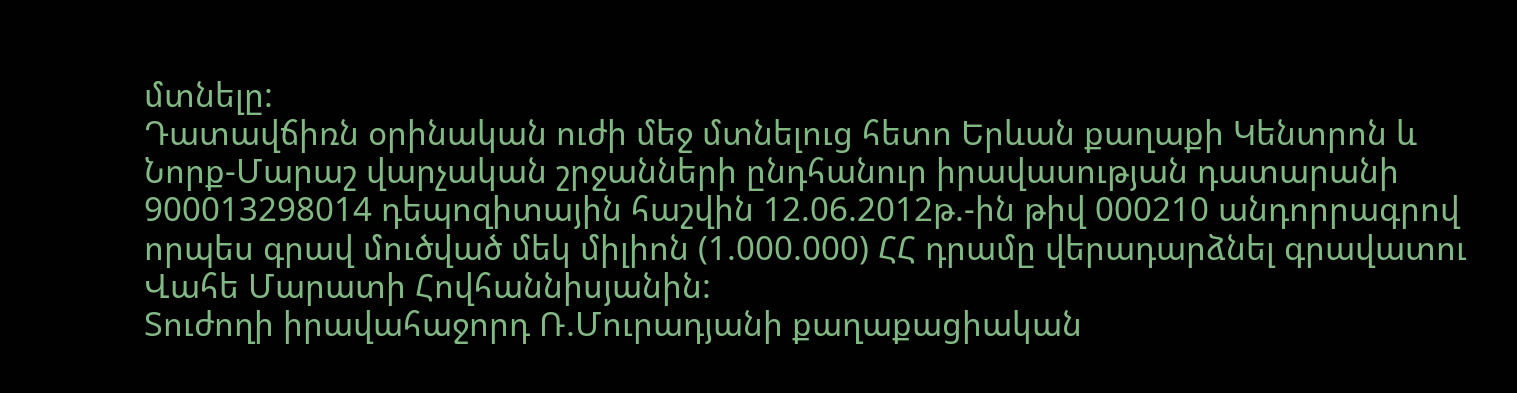մտնելը:
Դատավճիռն օրինական ուժի մեջ մտնելուց հետո Երևան քաղաքի Կենտրոն և Նորք-Մարաշ վարչական շրջանների ընդհանուր իրավասության դատարանի 900013298014 դեպոզիտային հաշվին 12.06.2012թ.-ին թիվ 000210 անդորրագրով որպես գրավ մուծված մեկ միլիոն (1.000.000) ՀՀ դրամը վերադարձնել գրավատու Վահե Մարատի Հովհաննիսյանին:
Տուժողի իրավահաջորդ Ռ.Մուրադյանի քաղաքացիական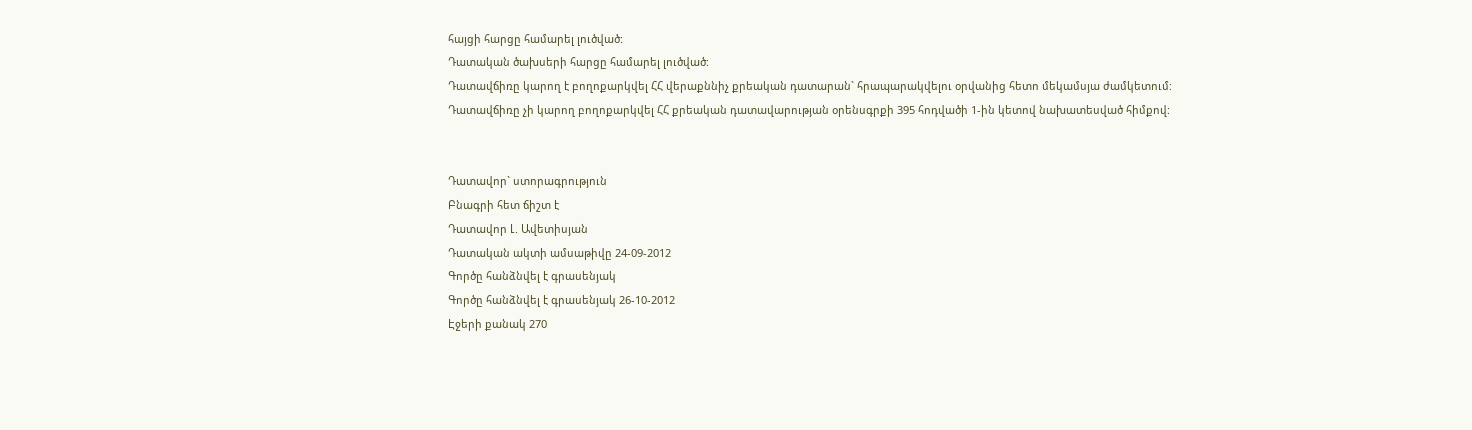հայցի հարցը համարել լուծված:
Դատական ծախսերի հարցը համարել լուծված:
Դատավճիռը կարող է բողոքարկվել ՀՀ վերաքննիչ քրեական դատարան` հրապարակվելու օրվանից հետո մեկամսյա ժամկետում:
Դատավճիռը չի կարող բողոքարկվել ՀՀ քրեական դատավարության օրենսգրքի 395 հոդվածի 1-ին կետով նախատեսված հիմքով:


Դատավոր` ստորագրություն
Բնագրի հետ ճիշտ է
Դատավոր Լ. Ավետիսյան
Դատական ակտի ամսաթիվը 24-09-2012
Գործը հանձնվել է գրասենյակ
Գործը հանձնվել է գրասենյակ 26-10-2012
Էջերի քանակ 270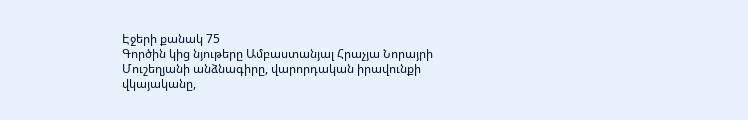Էջերի քանակ 75
Գործին կից նյութերը Ամբաստանյալ Հրաչյա Նորայրի Մուշեղյանի անձնագիրը, վարորդական իրավունքի վկայականը,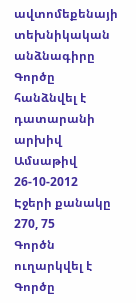ավտոմեքենայի տեխնիկական անձնագիրը
Գործը հանձնվել է դատարանի արխիվ
Ամսաթիվ 26-10-2012
Էջերի քանակը 270, 75
Գործն ուղարկվել է
Գործը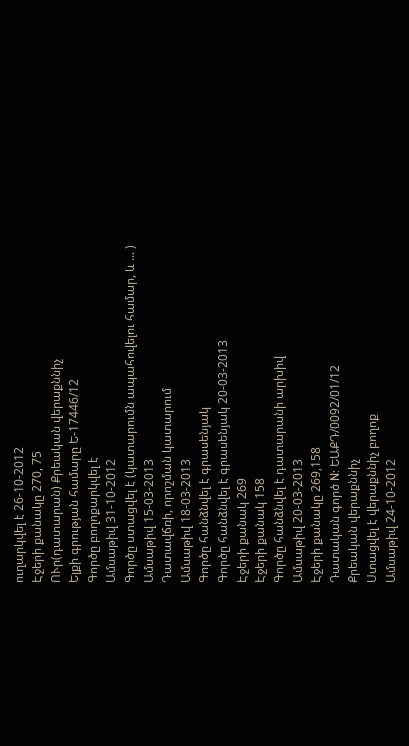ուղարկվել է 26-10-2012
Էջերի քանակը 270, 75
ՈՒր(դատարան) Քրեական վերաքննիչ
Ելքի գրության համարը Ե-17446/12
Գործը բողոքարկվել է
Ամսաթիվ 31-10-2012
Գործը ստացվել է (կատարումն ապահովելու համար, և ... )
Ամսաթիվ 15-03-2013
Դատավճռի, որոշման կատարում
Ամսաթիվ 18-03-2013
Գործը հանձնվել է գրասենյակ
Գործը հանձնվել է գրասենյակ 20-03-2013
Էջերի քանակ 269
Էջերի քանակ 158
Գործը հանձնվել է դատարանի արխիվ
Ամսաթիվ 20-03-2013
Էջերի քանակը 269,158
Դատական գործ N: ԵԱՔԴ/0092/01/12
Քրեական վերաքննիչ
Ստացվել է վերաքննիչ բողոք
Ամսաթիվ 24-10-2012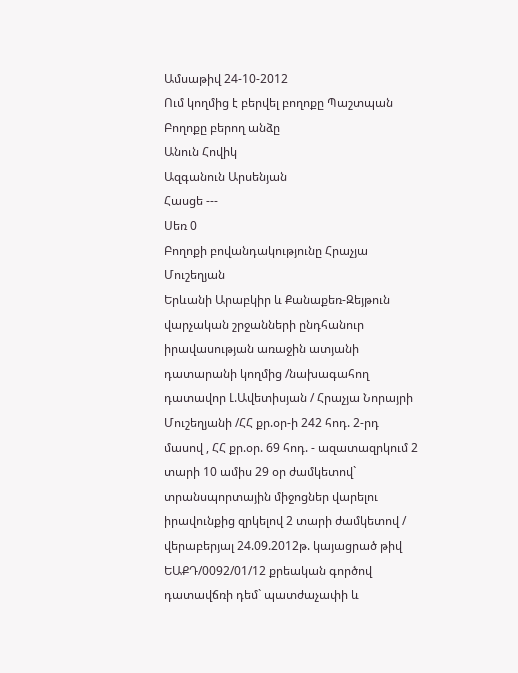Ամսաթիվ 24-10-2012
Ում կողմից է բերվել բողոքը Պաշտպան
Բողոքը բերող անձը
Անուն Հովիկ
Ազգանուն Արսենյան
Հասցե ---
Սեռ 0
Բողոքի բովանդակությունը Հրաչյա Մուշեղյան
Երևանի Արաբկիր և Քանաքեռ-Զեյթուն վարչական շրջանների ընդհանուր իրավասության առաջին ատյանի դատարանի կողմից /նախագահող դատավոր Լ.Ավետիսյան / Հրաչյա Նորայրի Մուշեղյանի /ՀՀ քր.օր-ի 242 հոդ. 2-րդ մասով , ՀՀ քր.օր. 69 հոդ. - ազատազրկում 2 տարի 10 ամիս 29 օր ժամկետով` տրանսպորտային միջոցներ վարելու իրավունքից զրկելով 2 տարի ժամկետով / վերաբերյալ 24.09.2012թ. կայացրած թիվ ԵԱՔԴ/0092/01/12 քրեական գործով դատավճռի դեմ` պատժաչափի և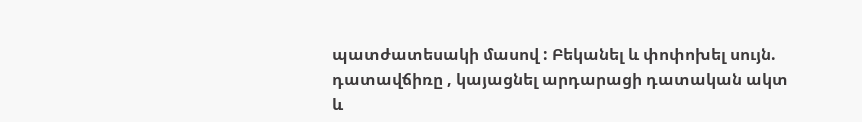պատժատեսակի մասով : Բեկանել և փոփոխել սույն. դատավճիռը , կայացնել արդարացի դատական ակտ և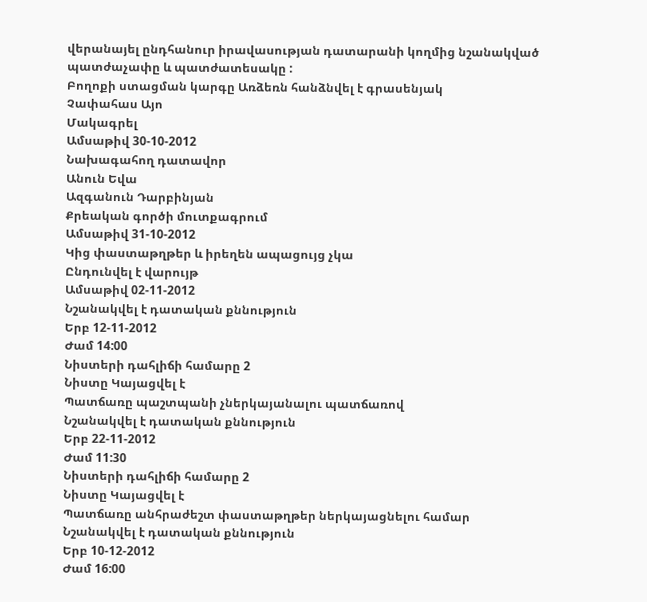վերանայել ընդհանուր իրավասության դատարանի կողմից նշանակված պատժաչափը և պատժատեսակը :
Բողոքի ստացման կարգը Առձեռն հանձնվել է գրասենյակ
Չափահաս Այո
Մակագրել
Ամսաթիվ 30-10-2012
Նախագահող դատավոր
Անուն Եվա
Ազգանուն Դարբինյան
Քրեական գործի մուտքագրում
Ամսաթիվ 31-10-2012
Կից փաստաթղթեր և իրեղեն ապացույց չկա
Ընդունվել է վարույթ
Ամսաթիվ 02-11-2012
Նշանակվել է դատական քննություն
Երբ 12-11-2012
Ժամ 14:00
Նիստերի դահլիճի համարը 2
Նիստը Կայացվել է
Պատճառը պաշտպանի չներկայանալու պատճառով
Նշանակվել է դատական քննություն
Երբ 22-11-2012
Ժամ 11:30
Նիստերի դահլիճի համարը 2
Նիստը Կայացվել է
Պատճառը անհրաժեշտ փաստաթղթեր ներկայացնելու համար
Նշանակվել է դատական քննություն
Երբ 10-12-2012
Ժամ 16:00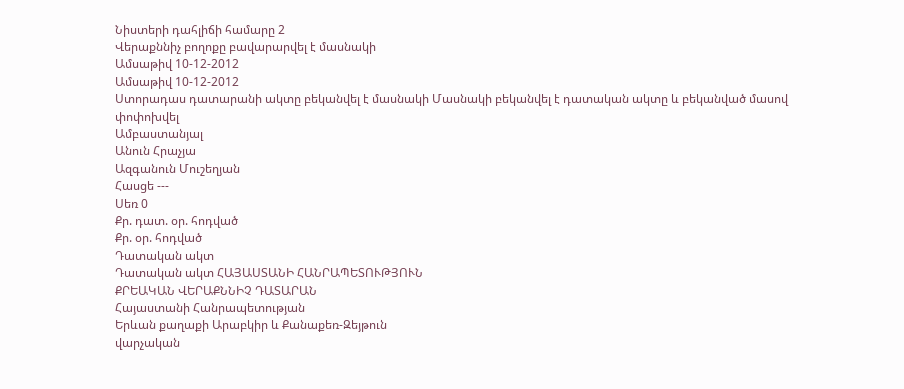Նիստերի դահլիճի համարը 2
Վերաքննիչ բողոքը բավարարվել է մասնակի
Ամսաթիվ 10-12-2012
Ամսաթիվ 10-12-2012
Ստորադաս դատարանի ակտը բեկանվել է մասնակի Մասնակի բեկանվել է դատական ակտը և բեկանված մասով փոփոխվել
Ամբաստանյալ
Անուն Հրաչյա
Ազգանուն Մուշեղյան
Հասցե ---
Սեռ 0
Քր. դատ. օր. հոդված
Քր. օր. հոդված
Դատական ակտ
Դատական ակտ ՀԱՅԱՍՏԱՆԻ ՀԱՆՐԱՊԵՏՈՒԹՅՈՒՆ
ՔՐԵԱԿԱՆ ՎԵՐԱՔՆՆԻՉ ԴԱՏԱՐԱՆ
Հայաստանի Հանրապետության
Երևան քաղաքի Արաբկիր և Քանաքեռ-Զեյթուն
վարչական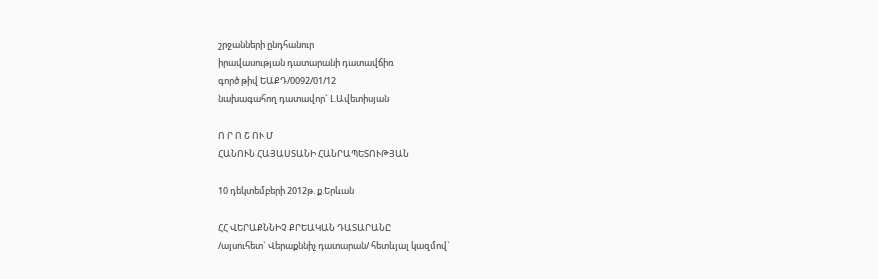շրջանների ընդհանուր
իրավասության դատարանի դատավճիռ
գործ թիվ ԵԱՔԴ/0092/01/12
նախագահող դատավոր` Լ.Ավետիսյան

Ո Ր Ո Շ ՈՒ Մ
ՀԱՆՈՒՆ ՀԱՅԱՍՏԱՆԻ ՀԱՆՐԱՊԵՏՈՒԹՅԱՆ

10 դեկտեմբերի 2012թ. ք.Երևան

ՀՀ ՎԵՐԱՔՆՆԻՉ ՔՐԵԱԿԱՆ ԴԱՏԱՐԱՆԸ
/այսուհետ` Վերաքննիչ դատարան/ հետևյալ կազմով`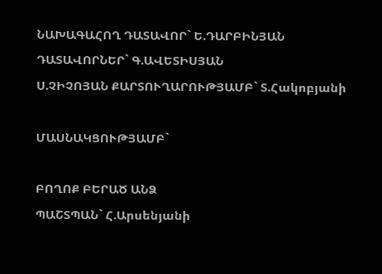ՆԱԽԱԳԱՀՈՂ ԴԱՏԱՎՈՐ` Ե.ԴԱՐԲԻՆՅԱՆ
ԴԱՏԱՎՈՐՆԵՐ` Գ.ԱՎԵՏԻՍՅԱՆ
Ս.ՉԻՉՈՅԱՆ ՔԱՐՏՈՒՂԱՐՈՒԹՅԱՄԲ` Տ.Հակոբյանի

ՄԱՍՆԱԿՑՈՒԹՅԱՄԲ`

ԲՈՂՈՔ ԲԵՐԱԾ ԱՆՁ
ՊԱՇՏՊԱՆ` Հ.Արսենյանի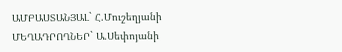ԱՄԲԱՍՏԱՆՅԱԼ` Հ.Մուշեղյանի
ՄԵՂԱԴՐՈՂՆԵՐ` Ա.Սեփոյանի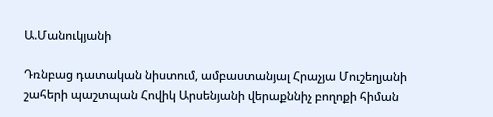Ա.Մանուկյանի

Դռնբաց դատական նիստում, ամբաստանյալ Հրաչյա Մուշեղյանի շահերի պաշտպան Հովիկ Արսենյանի վերաքննիչ բողոքի հիման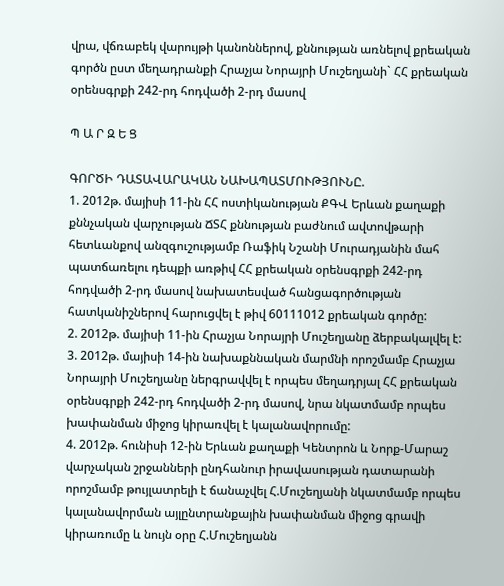վրա, վճռաբեկ վարույթի կանոններով, քննության առնելով քրեական գործն ըստ մեղադրանքի Հրաչյա Նորայրի Մուշեղյանի` ՀՀ քրեական օրենսգրքի 242-րդ հոդվածի 2-րդ մասով

Պ Ա Ր Զ Ե Ց

ԳՈՐԾԻ ԴԱՏԱՎԱՐԱԿԱՆ ՆԱԽԱՊԱՏՄՈՒԹՅՈՒՆԸ.
1. 2012թ. մայիսի 11-ին ՀՀ ոստիկանության ՔԳՎ Երևան քաղաքի քննչական վարչության ՃՏՀ քննության բաժնում ավտովթարի հետևանքով անզգուշությամբ Ռաֆիկ Նշանի Մուրադյանին մահ պատճառելու դեպքի առթիվ ՀՀ քրեական օրենսգրքի 242-րդ հոդվածի 2-րդ մասով նախատեսված հանցագործության հատկանիշներով հարուցվել է թիվ 60111012 քրեական գործը:
2. 2012թ. մայիսի 11-ին Հրաչյա Նորայրի Մուշեղյանը ձերբակալվել է:
3. 2012թ. մայիսի 14-ին նախաքննական մարմնի որոշմամբ Հրաչյա Նորայրի Մուշեղյանը ներգրավվել է որպես մեղադրյալ ՀՀ քրեական օրենսգրքի 242-րդ հոդվածի 2-րդ մասով, նրա նկատմամբ որպես խափանման միջոց կիրառվել է կալանավորումը:
4. 2012թ. հունիսի 12-ին Երևան քաղաքի Կենտրոն և Նորք-Մարաշ վարչական շրջանների ընդհանուր իրավասության դատարանի որոշմամբ թույլատրելի է ճանաչվել Հ.Մուշեղյանի նկատմամբ որպես կալանավորման այլընտրանքային խափանման միջոց գրավի կիրառումը և նույն օրը Հ.Մուշեղյանն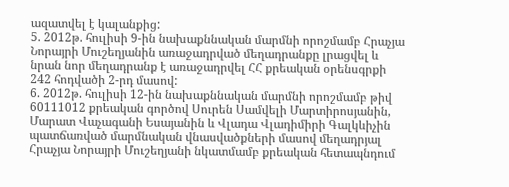ազատվել է կալանքից:
5. 2012թ. հուլիսի 9-ին նախաքննական մարմնի որոշմամբ Հրաչյա Նորայրի Մուշեղյանին առաջադրված մեղադրանքը լրացվել և նրան նոր մեղադրանք է առաջադրվել ՀՀ քրեական օրենսգրքի 242 հոդվածի 2-րդ մասով:
6. 2012թ. հուլիսի 12-ին նախաքննական մարմնի որոշմամբ թիվ 60111012 քրեական գործով Սուրեն Սամվելի Մարտիրոսյանին, Մարատ Վաչագանի Եսայանին և Վլադա Վլադիմիրի Գալկևիչին պատճառված մարմնական վնասվածքների մասով մեղադրյալ Հրաչյա Նորայրի Մուշեղյանի նկատմամբ քրեական հետապնդում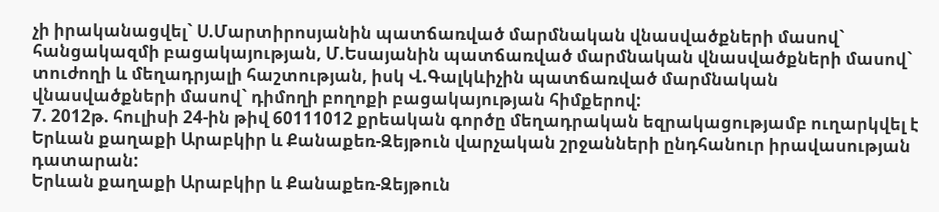չի իրականացվել` Ս.Մարտիրոսյանին պատճառված մարմնական վնասվածքների մասով` հանցակազմի բացակայության, Մ.Եսայանին պատճառված մարմնական վնասվածքների մասով` տուժողի և մեղադրյալի հաշտության, իսկ Վ.Գալկևիչին պատճառված մարմնական վնասվածքների մասով` դիմողի բողոքի բացակայության հիմքերով:
7. 2012թ. հուլիսի 24-ին թիվ 60111012 քրեական գործը մեղադրական եզրակացությամբ ուղարկվել է Երևան քաղաքի Արաբկիր և Քանաքեռ-Զեյթուն վարչական շրջանների ընդհանուր իրավասության դատարան:
Երևան քաղաքի Արաբկիր և Քանաքեռ-Զեյթուն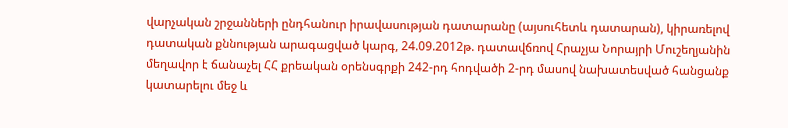վարչական շրջանների ընդհանուր իրավասության դատարանը (այսուհետև դատարան), կիրառելով դատական քննության արագացված կարգ, 24.09.2012թ. դատավճռով Հրաչյա Նորայրի Մուշեղյանին մեղավոր է ճանաչել ՀՀ քրեական օրենսգրքի 242-րդ հոդվածի 2-րդ մասով նախատեսված հանցանք կատարելու մեջ և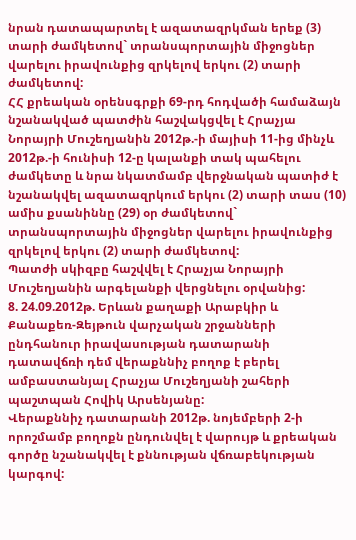նրան դատապարտել է ազատազրկման երեք (3) տարի ժամկետով` տրանսպորտային միջոցներ վարելու իրավունքից զրկելով երկու (2) տարի ժամկետով:
ՀՀ քրեական օրենսգրքի 69-րդ հոդվածի համաձայն նշանակված պատժին հաշվակցվել է Հրաչյա Նորայրի Մուշեղյանին 2012թ.-ի մայիսի 11-ից մինչև 2012թ.-ի հունիսի 12-ը կալանքի տակ պահելու ժամկետը և նրա նկատմամբ վերջնական պատիժ է նշանակվել ազատազրկում երկու (2) տարի տաս (10) ամիս քսանիննը (29) օր ժամկետով` տրանսպորտային միջոցներ վարելու իրավունքից զրկելով երկու (2) տարի ժամկետով:
Պատժի սկիզբը հաշվվել է Հրաչյա Նորայրի Մուշեղյանին արգելանքի վերցնելու օրվանից:
8. 24.09.2012թ. Երևան քաղաքի Արաբկիր և Քանաքեռ-Զեյթուն վարչական շրջանների ընդհանուր իրավասության դատարանի դատավճռի դեմ վերաքննիչ բողոք է բերել ամբաստանյալ Հրաչյա Մուշեղյանի շահերի պաշտպան Հովիկ Արսենյանը:
Վերաքննիչ դատարանի 2012թ. նոյեմբերի 2-ի որոշմամբ բողոքն ընդունվել է վարույթ և քրեական գործը նշանակվել է քննության վճռաբեկության կարգով: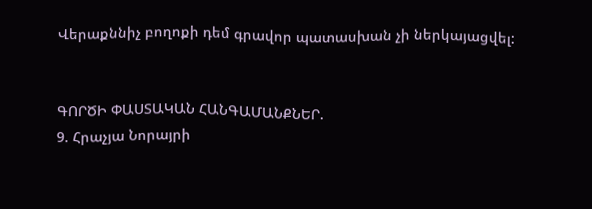Վերաքննիչ բողոքի դեմ գրավոր պատասխան չի ներկայացվել:


ԳՈՐԾԻ ՓԱՍՏԱԿԱՆ ՀԱՆԳԱՄԱՆՔՆԵՐ.
9. Հրաչյա Նորայրի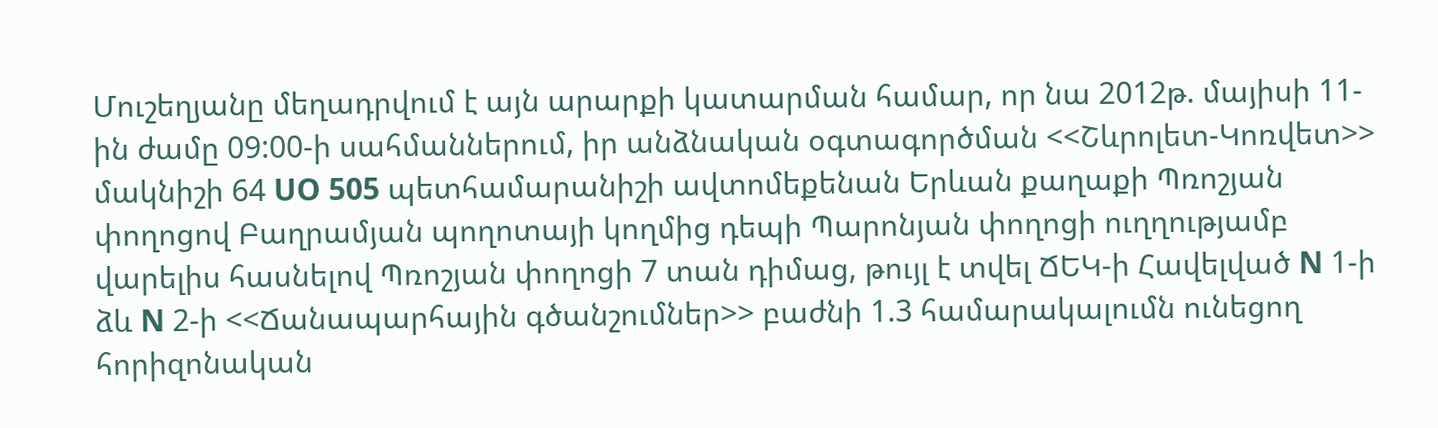Մուշեղյանը մեղադրվում է այն արարքի կատարման համար, որ նա 2012թ. մայիսի 11-ին ժամը 09:00-ի սահմաններում, իր անձնական օգտագործման <<Շևրոլետ-Կոռվետ>> մակնիշի 64 UO 505 պետհամարանիշի ավտոմեքենան Երևան քաղաքի Պռոշյան փողոցով Բաղրամյան պողոտայի կողմից դեպի Պարոնյան փողոցի ուղղությամբ վարելիս հասնելով Պռոշյան փողոցի 7 տան դիմաց, թույլ է տվել ՃԵԿ-ի Հավելված N 1-ի ձև N 2-ի <<Ճանապարհային գծանշումներ>> բաժնի 1.3 համարակալումն ունեցող հորիզոնական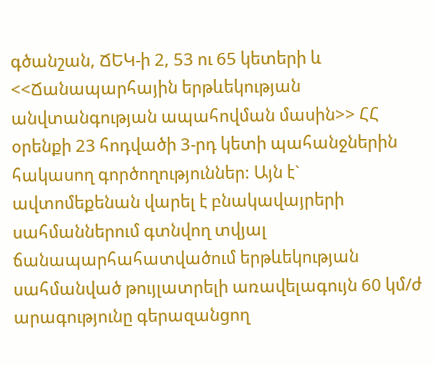գծանշան, ՃԵԿ-ի 2, 53 ու 65 կետերի և <<Ճանապարհային երթևեկության անվտանգության ապահովման մասին>> ՀՀ օրենքի 23 հոդվածի 3-րդ կետի պահանջներին հակասող գործողություններ: Այն է` ավտոմեքենան վարել է բնակավայրերի սահմաններում գտնվող տվյալ ճանապարհահատվածում երթևեկության սահմանված թույլատրելի առավելագույն 60 կմ/ժ արագությունը գերազանցող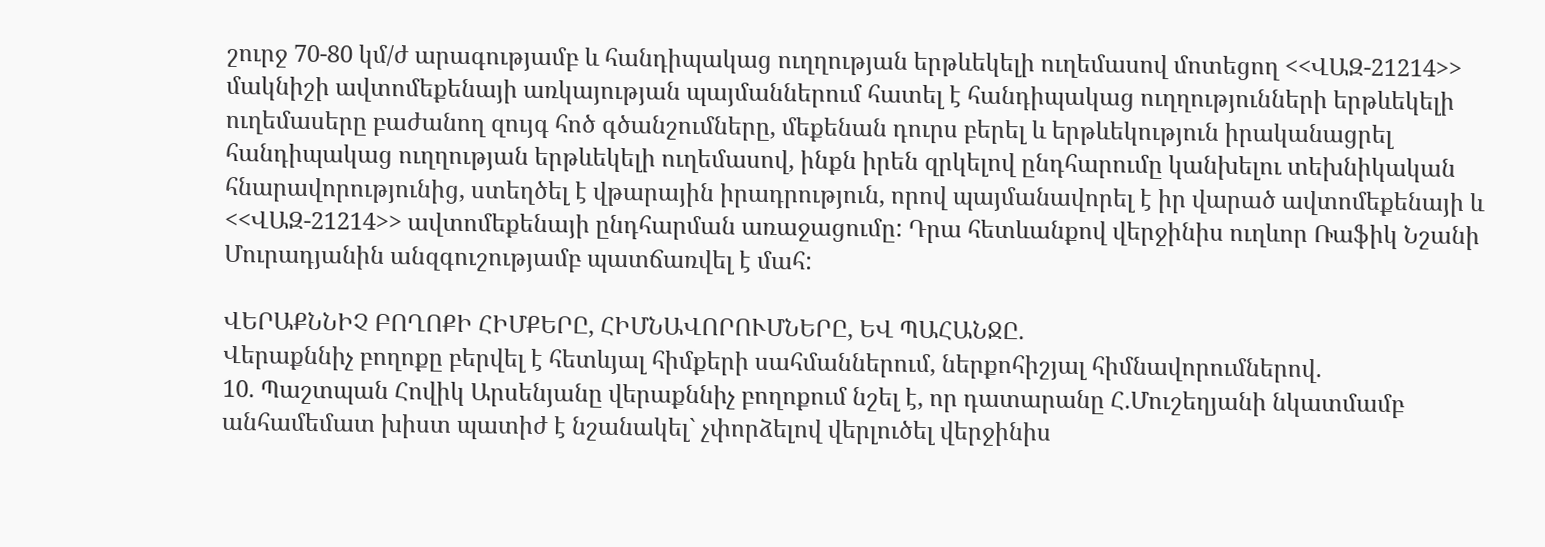շուրջ 70-80 կմ/ժ արագությամբ և հանդիպակաց ուղղության երթևեկելի ուղեմասով մոտեցող <<ՎԱԶ-21214>> մակնիշի ավտոմեքենայի առկայության պայմաններում հատել է հանդիպակաց ուղղությունների երթևեկելի ուղեմասերը բաժանող զույգ հոծ գծանշումները, մեքենան դուրս բերել և երթևեկություն իրականացրել հանդիպակաց ուղղության երթևեկելի ուղեմասով, ինքն իրեն զրկելով ընդհարումը կանխելու տեխնիկական հնարավորությունից, ստեղծել է վթարային իրադրություն, որով պայմանավորել է իր վարած ավտոմեքենայի և <<ՎԱԶ-21214>> ավտոմեքենայի ընդհարման առաջացումը: Դրա հետևանքով վերջինիս ուղևոր Ռաֆիկ Նշանի Մուրադյանին անզգուշությամբ պատճառվել է մահ:

ՎԵՐԱՔՆՆԻՉ ԲՈՂՈՔԻ ՀԻՄՔԵՐԸ, ՀԻՄՆԱՎՈՐՈՒՄՆԵՐԸ, ԵՎ ՊԱՀԱՆՋԸ.
Վերաքննիչ բողոքը բերվել է հետևյալ հիմքերի սահմաններում, ներքոհիշյալ հիմնավորումներով.
10. Պաշտպան Հովիկ Արսենյանը վերաքննիչ բողոքում նշել է, որ դատարանը Հ.Մուշեղյանի նկատմամբ անհամեմատ խիստ պատիժ է նշանակել` չփորձելով վերլուծել վերջինիս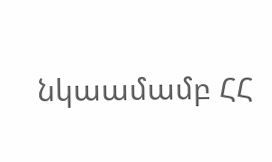նկաամամբ ՀՀ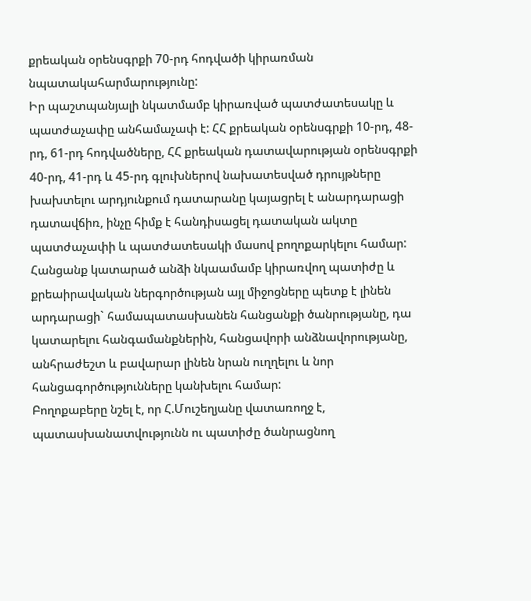քրեական օրենսգրքի 70-րդ հոդվածի կիրառման նպատակահարմարությունը:
Իր պաշտպանյալի նկատմամբ կիրառված պատժատեսակը և պատժաչափը անհամաչափ է: ՀՀ քրեական օրենսգրքի 10-րդ, 48-րդ, 61-րդ հոդվածները, ՀՀ քրեական դատավարության օրենսգրքի 40-րդ, 41-րդ և 45-րդ գլուխներով նախատեսված դրույթները խախտելու արդյունքում դատարանը կայացրել է անարդարացի դատավճիռ, ինչը հիմք է հանդիսացել դատական ակտը պատժաչափի և պատժատեսակի մասով բողոքարկելու համար:
Հանցանք կատարած անձի նկաամամբ կիրառվող պատիժը և քրեաիրավական ներգործության այլ միջոցները պետք է լինեն արդարացի` համապատասխանեն հանցանքի ծանրությանը, դա կատարելու հանգամանքներին, հանցավորի անձնավորությանը, անհրաժեշտ և բավարար լինեն նրան ուղղելու և նոր հանցագործությունները կանխելու համար:
Բողոքաբերը նշել է, որ Հ.Մուշեղյանը վատառողջ է, պատասխանատվությունն ու պատիժը ծանրացնող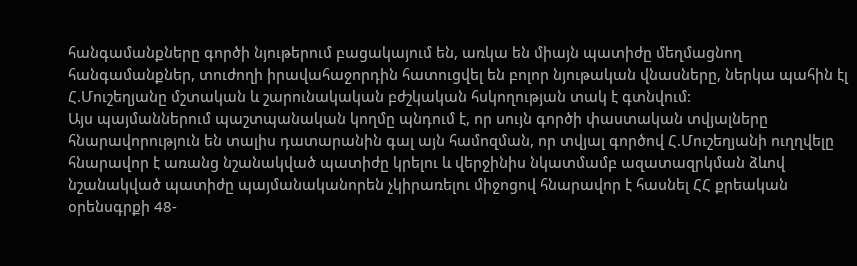հանգամանքները գործի նյութերում բացակայում են, առկա են միայն պատիժը մեղմացնող հանգամանքներ, տուժողի իրավահաջորդին հատուցվել են բոլոր նյութական վնասները, ներկա պահին էլ Հ.Մուշեղյանը մշտական և շարունակական բժշկական հսկողության տակ է գտնվում:
Այս պայմաններում պաշտպանական կողմը պնդում է, որ սույն գործի փաստական տվյալները հնարավորություն են տալիս դատարանին գալ այն համոզման, որ տվյալ գործով Հ.Մուշեղյանի ուղղվելը հնարավոր է առանց նշանակված պատիժը կրելու և վերջինիս նկատմամբ ազատազրկման ձևով նշանակված պատիժը պայմանականորեն չկիրառելու միջոցով հնարավոր է հասնել ՀՀ քրեական օրենսգրքի 48-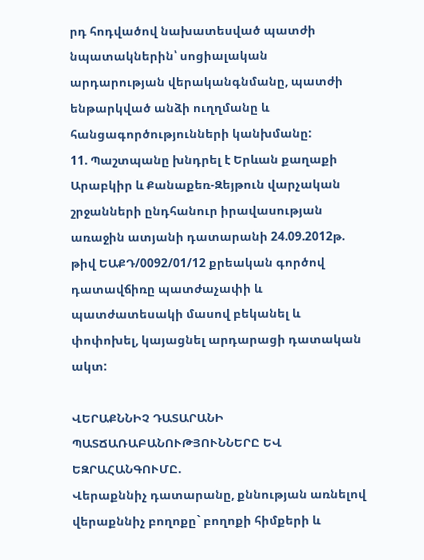րդ հոդվածով նախատեսված պատժի նպատակներին՝ սոցիալական արդարության վերականգնմանը, պատժի ենթարկված անձի ուղղմանը և հանցագործությունների կանխմանը:
11. Պաշտպանը խնդրել է Երևան քաղաքի Արաբկիր և Քանաքեռ-Զեյթուն վարչական շրջանների ընդհանուր իրավասության առաջին ատյանի դատարանի 24.09.2012թ. թիվ ԵԱՔԴ/0092/01/12 քրեական գործով դատավճիռը պատժաչափի և պատժատեսակի մասով բեկանել և փոփոխել, կայացնել արդարացի դատական ակտ:

ՎԵՐԱՔՆՆԻՉ ԴԱՏԱՐԱՆԻ ՊԱՏՃԱՌԱԲԱՆՈՒԹՅՈՒՆՆԵՐԸ ԵՎ ԵԶՐԱՀԱՆԳՈՒՄԸ.
Վերաքննիչ դատարանը, քննության առնելով վերաքննիչ բողոքը` բողոքի հիմքերի և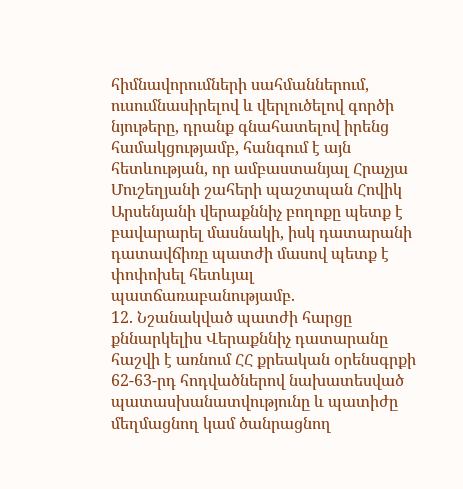հիմնավորումների սահմաններում, ուսումնասիրելով և վերլուծելով գործի նյութերը, դրանք գնահատելով իրենց համակցությամբ, հանգում է այն հետևության, որ ամբաստանյալ Հրաչյա Մուշեղյանի շահերի պաշտպան Հովիկ Արսենյանի վերաքննիչ բողոքը պետք է բավարարել մասնակի, իսկ դատարանի դատավճիռը պատժի մասով պետք է փոփոխել հետևյալ պատճառաբանությամբ.
12. Նշանակված պատժի հարցը քննարկելիս Վերաքննիչ դատարանը հաշվի է առնում ՀՀ քրեական օրենսգրքի 62-63-րդ հոդվածներով նախատեսված պատասխանատվությունը և պատիժը մեղմացնող կամ ծանրացնող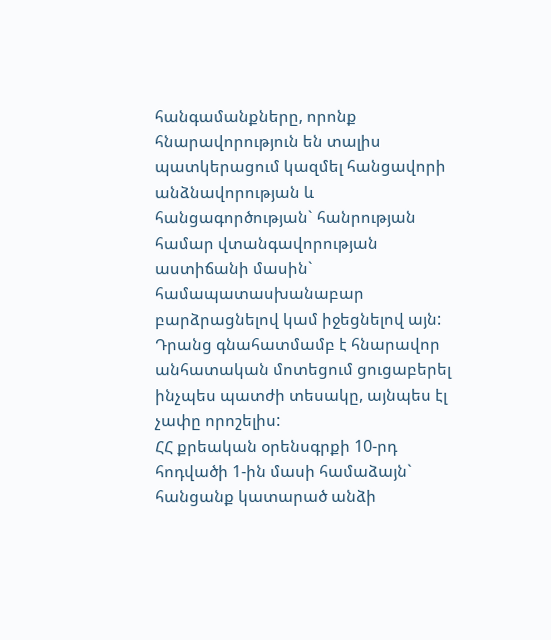հանգամանքները, որոնք հնարավորություն են տալիս պատկերացում կազմել հանցավորի անձնավորության և հանցագործության` հանրության համար վտանգավորության աստիճանի մասին` համապատասխանաբար բարձրացնելով կամ իջեցնելով այն: Դրանց գնահատմամբ է հնարավոր անհատական մոտեցում ցուցաբերել ինչպես պատժի տեսակը, այնպես էլ չափը որոշելիս:
ՀՀ քրեական օրենսգրքի 10-րդ հոդվածի 1-ին մասի համաձայն` հանցանք կատարած անձի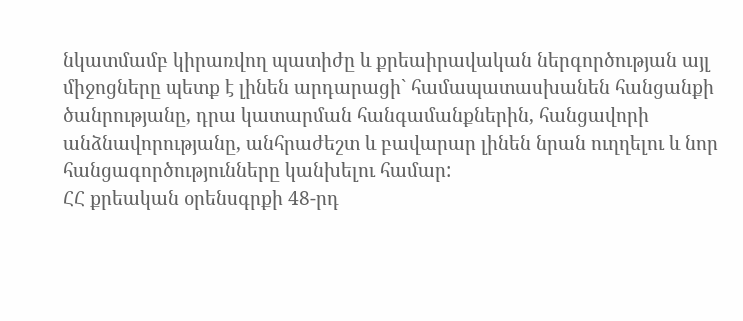նկատմամբ կիրառվող պատիժը և քրեաիրավական ներգործության այլ միջոցները պետք է լինեն արդարացի` համապատասխանեն հանցանքի ծանրությանը, դրա կատարման հանգամանքներին, հանցավորի անձնավորությանը, անհրաժեշտ և բավարար լինեն նրան ուղղելու և նոր հանցագործությունները կանխելու համար:
ՀՀ քրեական օրենսգրքի 48-րդ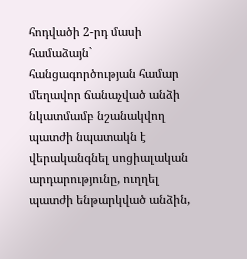հոդվածի 2-րդ մասի համաձայն` հանցագործության համար մեղավոր ճանաչված անձի նկատմամբ նշանակվող պատժի նպատակն է վերականգնել սոցիալական արդարությունը, ուղղել պատժի ենթարկված անձին,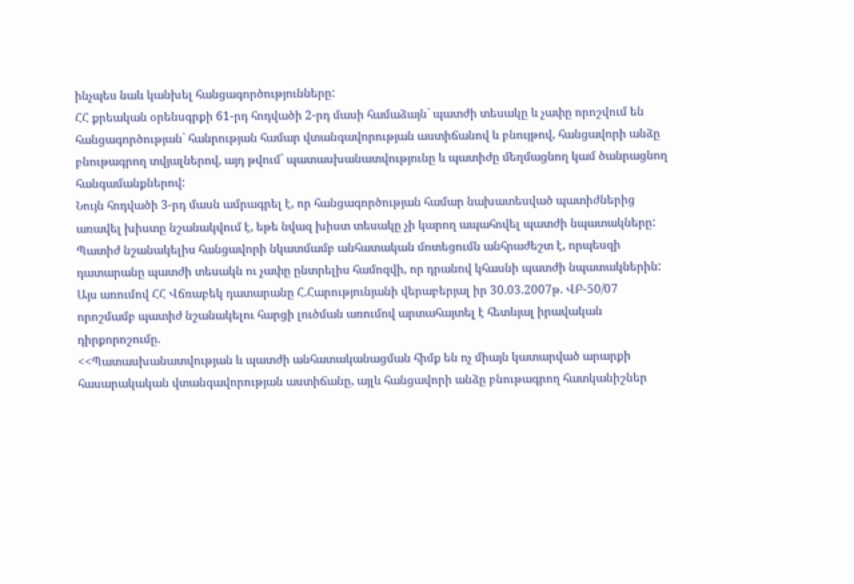ինչպես նաև կանխել հանցագործությունները:
ՀՀ քրեական օրենսգրքի 61-րդ հոդվածի 2-րդ մասի համաձայն` պատժի տեսակը և չափը որոշվում են հանցագործության` հանրության համար վտանգավորության աստիճանով և բնույթով, հանցավորի անձը բնութագրող տվյալներով, այդ թվում` պատասխանատվությունը և պատիժը մեղմացնող կամ ծանրացնող հանգամանքներով:
Նույն հոդվածի 3-րդ մասն ամրագրել է, որ հանցագործության համար նախատեսված պատիժներից առավել խիստը նշանակվում է, եթե նվազ խիստ տեսակը չի կարող ապահովել պատժի նպատակները:
Պատիժ նշանակելիս հանցավորի նկատմամբ անհատական մոտեցումն անհրաժեշտ է, որպեսզի դատարանը պատժի տեսակն ու չափը ընտրելիս համոզվի, որ դրանով կհասնի պատժի նպատակներին:
Այս առումով ՀՀ Վճռաբեկ դատարանը Հ.Հարությունյանի վերաբերյալ իր 30.03.2007թ. ՎԲ-50/07 որոշմամբ պատիժ նշանակելու հարցի լուծման առումով արտահայտել է հետևյալ իրավական դիրքորոշումը.
<<Պատասխանատվության և պատժի անհատականացման հիմք են ոչ միայն կատարված արարքի հասարակական վտանգավորության աստիճանը, այլև հանցավորի անձը բնութագրող հատկանիշներ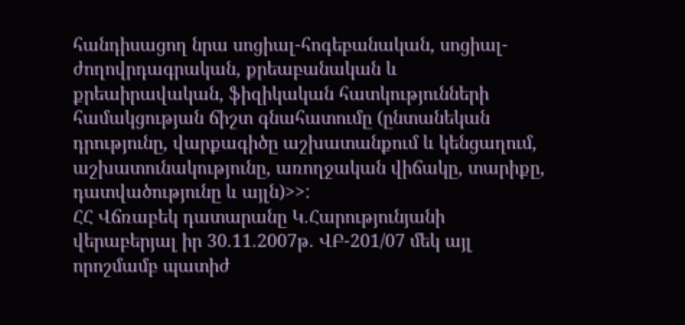հանդիսացող նրա սոցիալ-հոգեբանական, սոցիալ-ժողովրդագրական, քրեաբանական և քրեաիրավական, ֆիզիկական հատկությունների համակցության ճիշտ գնահատումը (ընտանեկան դրությունը, վարքագիծը աշխատանքում և կենցաղում, աշխատունակությունը, առողջական վիճակը, տարիքը, դատվածությունը և այլն)>>:
ՀՀ Վճռաբեկ դատարանը Կ.Հարությունյանի վերաբերյալ իր 30.11.2007թ. ՎԲ-201/07 մեկ այլ որոշմամբ պատիժ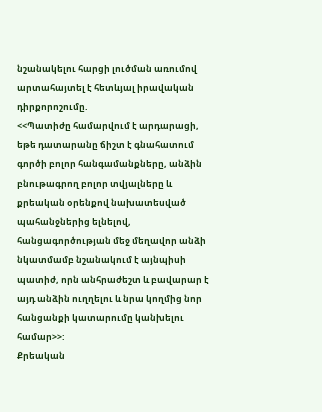նշանակելու հարցի լուծման առումով արտահայտել է հետևյալ իրավական դիրքորոշումը.
<<Պատիժը համարվում է արդարացի, եթե դատարանը ճիշտ է գնահատում գործի բոլոր հանգամանքները, անձին բնութագրող բոլոր տվյալները և քրեական օրենքով նախատեսված պահանջներից ելնելով, հանցագործության մեջ մեղավոր անձի նկատմամբ նշանակում է այնպիսի պատիժ, որն անհրաժեշտ և բավարար է այդ անձին ուղղելու և նրա կողմից նոր հանցանքի կատարումը կանխելու համար>>:
Քրեական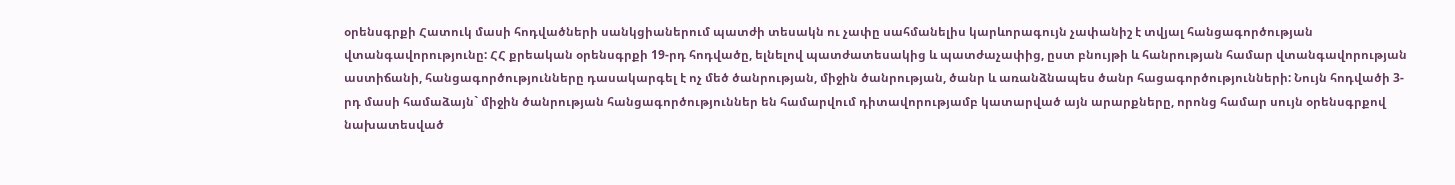օրենսգրքի Հատուկ մասի հոդվածների սանկցիաներում պատժի տեսակն ու չափը սահմանելիս կարևորագույն չափանիշ է տվյալ հանցագործության վտանգավորությունը: ՀՀ քրեական օրենսգրքի 19-րդ հոդվածը, ելնելով պատժատեսակից և պատժաչափից, ըստ բնույթի և հանրության համար վտանգավորության աստիճանի, հանցագործությունները դասակարգել է ոչ մեծ ծանրության, միջին ծանրության, ծանր և առանձնապես ծանր հացագործությունների: Նույն հոդվածի 3-րդ մասի համաձայն` միջին ծանրության հանցագործություններ են համարվում դիտավորությամբ կատարված այն արարքները, որոնց համար սույն օրենսգրքով նախատեսված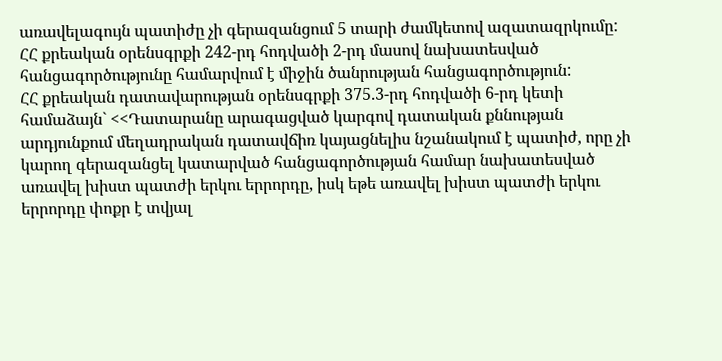առավելագույն պատիժը չի գերազանցում 5 տարի ժամկետով ազատազրկումը:
ՀՀ քրեական օրենսգրքի 242-րդ հոդվածի 2-րդ մասով նախատեսված հանցագործությունը համարվում է միջին ծանրության հանցագործություն:
ՀՀ քրեական դատավարության օրենսգրքի 375.3-րդ հոդվածի 6-րդ կետի համաձայն` <<Դատարանը արագացված կարգով դատական քննության արդյունքում մեղադրական դատավճիռ կայացնելիս նշանակում է պատիժ, որը չի կարող գերազանցել կատարված հանցագործության համար նախատեսված առավել խիստ պատժի երկու երրորդը, իսկ եթե առավել խիստ պատժի երկու երրորդը փոքր է տվյալ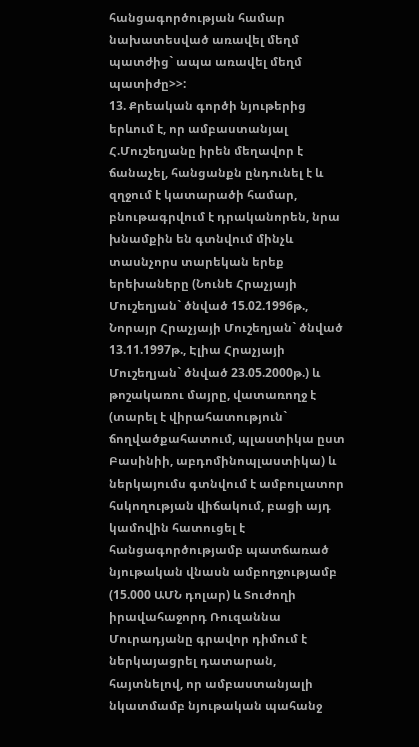հանցագործության համար նախատեսված առավել մեղմ պատժից` ապա առավել մեղմ պատիժը>>:
13. Քրեական գործի նյութերից երևում է, որ ամբաստանյալ Հ.Մուշեղյանը իրեն մեղավոր է ճանաչել, հանցանքն ընդունել է և զղջում է կատարածի համար, բնութագրվում է դրականորեն, նրա խնամքին են գտնվում մինչև տասնչորս տարեկան երեք երեխաները (Նունե Հրաչյայի Մուշեղյան` ծնված 15.02.1996թ., Նորայր Հրաչյայի Մուշեղյան` ծնված 13.11.1997թ., Էլիա Հրաչյայի Մուշեղյան` ծնված 23.05.2000թ.) և թոշակառու մայրը, վատառողջ է (տարել է վիրահատություն` ճողվածքահատում, պլաստիկա ըստ Բասինիի, աբդոմինոպլաստիկա) և ներկայումս գտնվում է ամբուլատոր հսկողության վիճակում, բացի այդ կամովին հատուցել է հանցագործությամբ պատճառած նյութական վնասն ամբողջությամբ (15.000 ԱՄՆ դոլար) և Տուժողի իրավահաջորդ Ռուզաննա Մուրադյանը գրավոր դիմում է ներկայացրել դատարան, հայտնելով, որ ամբաստանյալի նկատմամբ նյութական պահանջ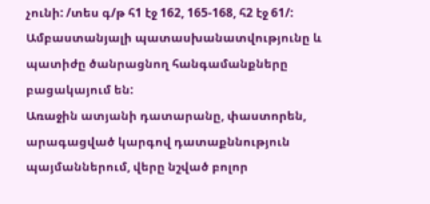չունի: /տես գ/թ հ1 էջ 162, 165-168, հ2 էջ 61/:
Ամբաստանյալի պատասխանատվությունը և պատիժը ծանրացնող հանգամանքները բացակայում են:
Առաջին ատյանի դատարանը, փաստորեն, արագացված կարգով դատաքննություն պայմաններում, վերը նշված բոլոր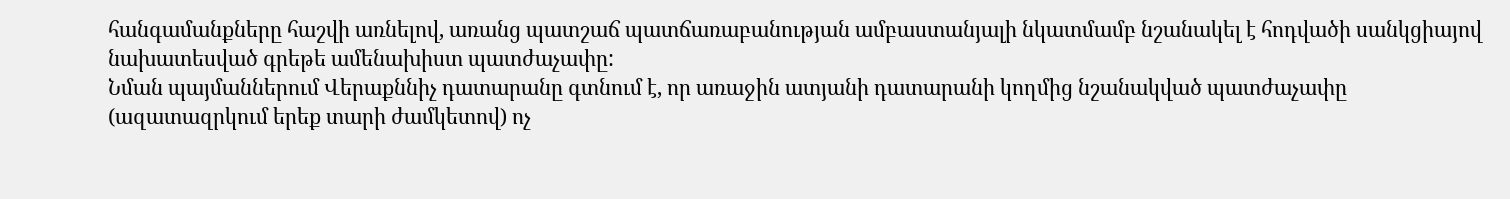հանգամանքները հաշվի առնելով, առանց պատշաճ պատճառաբանության ամբաստանյալի նկատմամբ նշանակել է հոդվածի սանկցիայով նախատեսված գրեթե ամենախիստ պատժաչափը:
Նման պայմաններում Վերաքննիչ դատարանը գտնում է, որ առաջին ատյանի դատարանի կողմից նշանակված պատժաչափը (ազատազրկում երեք տարի ժամկետով) ոչ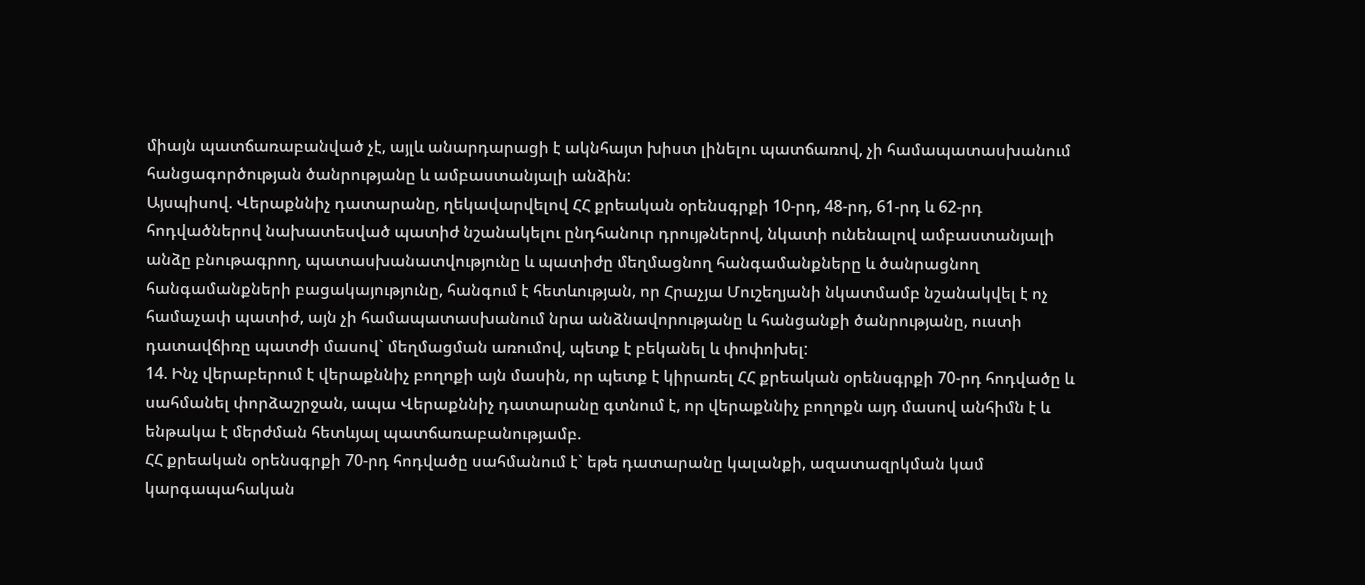միայն պատճառաբանված չէ, այլև անարդարացի է ակնհայտ խիստ լինելու պատճառով, չի համապատասխանում հանցագործության ծանրությանը և ամբաստանյալի անձին:
Այսպիսով. Վերաքննիչ դատարանը, ղեկավարվելով ՀՀ քրեական օրենսգրքի 10-րդ, 48-րդ, 61-րդ և 62-րդ հոդվածներով նախատեսված պատիժ նշանակելու ընդհանուր դրույթներով, նկատի ունենալով ամբաստանյալի անձը բնութագրող, պատասխանատվությունը և պատիժը մեղմացնող հանգամանքները և ծանրացնող հանգամանքների բացակայությունը, հանգում է հետևության, որ Հրաչյա Մուշեղյանի նկատմամբ նշանակվել է ոչ համաչափ պատիժ, այն չի համապատասխանում նրա անձնավորությանը և հանցանքի ծանրությանը, ուստի դատավճիռը պատժի մասով` մեղմացման առումով, պետք է բեկանել և փոփոխել:
14. Ինչ վերաբերում է վերաքննիչ բողոքի այն մասին, որ պետք է կիրառել ՀՀ քրեական օրենսգրքի 70-րդ հոդվածը և սահմանել փորձաշրջան, ապա Վերաքննիչ դատարանը գտնում է, որ վերաքննիչ բողոքն այդ մասով անհիմն է և ենթակա է մերժման հետևյալ պատճառաբանությամբ.
ՀՀ քրեական օրենսգրքի 70-րդ հոդվածը սահմանում է` եթե դատարանը կալանքի, ազատազրկման կամ կարգապահական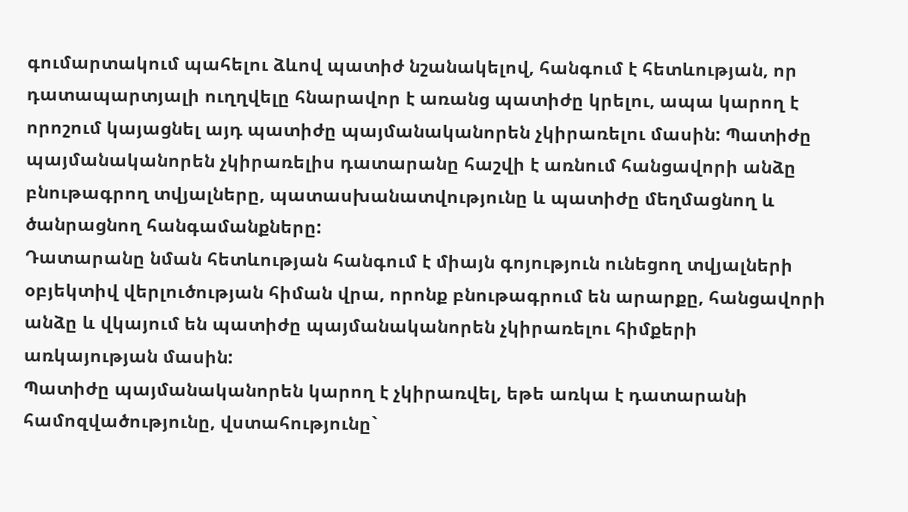գումարտակում պահելու ձևով պատիժ նշանակելով, հանգում է հետևության, որ դատապարտյալի ուղղվելը հնարավոր է առանց պատիժը կրելու, ապա կարող է որոշում կայացնել այդ պատիժը պայմանականորեն չկիրառելու մասին: Պատիժը պայմանականորեն չկիրառելիս դատարանը հաշվի է առնում հանցավորի անձը բնութագրող տվյալները, պատասխանատվությունը և պատիժը մեղմացնող և ծանրացնող հանգամանքները:
Դատարանը նման հետևության հանգում է միայն գոյություն ունեցող տվյալների օբյեկտիվ վերլուծության հիման վրա, որոնք բնութագրում են արարքը, հանցավորի անձը և վկայում են պատիժը պայմանականորեն չկիրառելու հիմքերի առկայության մասին:
Պատիժը պայմանականորեն կարող է չկիրառվել, եթե առկա է դատարանի համոզվածությունը, վստահությունը`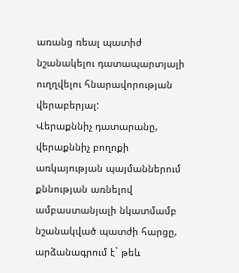առանց ռեալ պատիժ նշանակելու դատապարտյալի ուղղվելու հնարավորության վերաբերյալ:
Վերաքննիչ դատարանը, վերաքննիչ բողոքի առկայության պայմաններում քննության առնելով ամբաստանյալի նկատմամբ նշանակված պատժի հարցը, արձանագրում է` թեև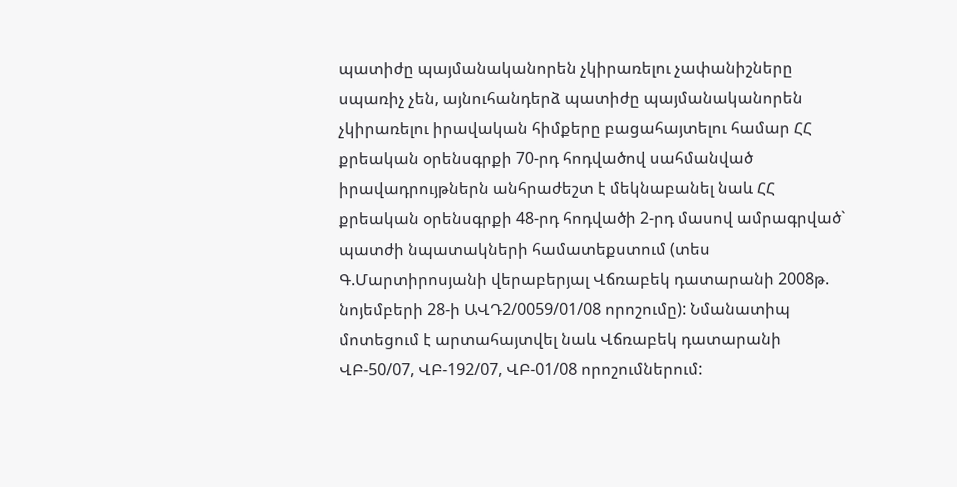պատիժը պայմանականորեն չկիրառելու չափանիշները սպառիչ չեն, այնուհանդերձ պատիժը պայմանականորեն չկիրառելու իրավական հիմքերը բացահայտելու համար ՀՀ քրեական օրենսգրքի 70-րդ հոդվածով սահմանված իրավադրույթներն անհրաժեշտ է մեկնաբանել նաև ՀՀ քրեական օրենսգրքի 48-րդ հոդվածի 2-րդ մասով ամրագրված` պատժի նպատակների համատեքստում (տես Գ.Մարտիրոսյանի վերաբերյալ Վճռաբեկ դատարանի 2008թ. նոյեմբերի 28-ի ԱՎԴ2/0059/01/08 որոշումը): Նմանատիպ մոտեցում է արտահայտվել նաև Վճռաբեկ դատարանի ՎԲ-50/07, ՎԲ-192/07, ՎԲ-01/08 որոշումներում: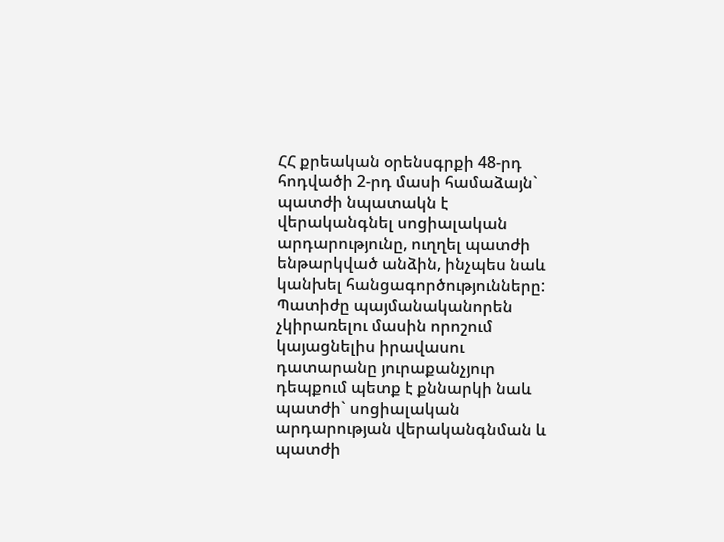ՀՀ քրեական օրենսգրքի 48-րդ հոդվածի 2-րդ մասի համաձայն` պատժի նպատակն է վերականգնել սոցիալական արդարությունը, ուղղել պատժի ենթարկված անձին, ինչպես նաև կանխել հանցագործությունները:
Պատիժը պայմանականորեն չկիրառելու մասին որոշում կայացնելիս իրավասու դատարանը յուրաքանչյուր դեպքում պետք է քննարկի նաև պատժի` սոցիալական արդարության վերականգնման և պատժի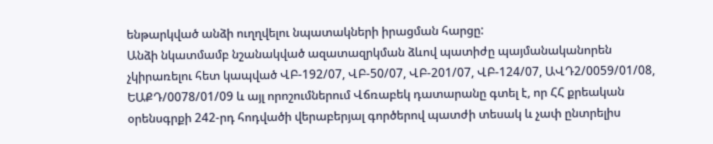ենթարկված անձի ուղղվելու նպատակների իրացման հարցը:
Անձի նկատմամբ նշանակված ազատազրկման ձևով պատիժը պայմանականորեն չկիրառելու հետ կապված ՎԲ-192/07, ՎԲ-50/07, ՎԲ-201/07, ՎԲ-124/07, ԱՎԴ2/0059/01/08, ԵԱՔԴ/0078/01/09 և այլ որոշումներում Վճռաբեկ դատարանը գտել է, որ ՀՀ քրեական օրենսգրքի 242-րդ հոդվածի վերաբերյալ գործերով պատժի տեսակ և չափ ընտրելիս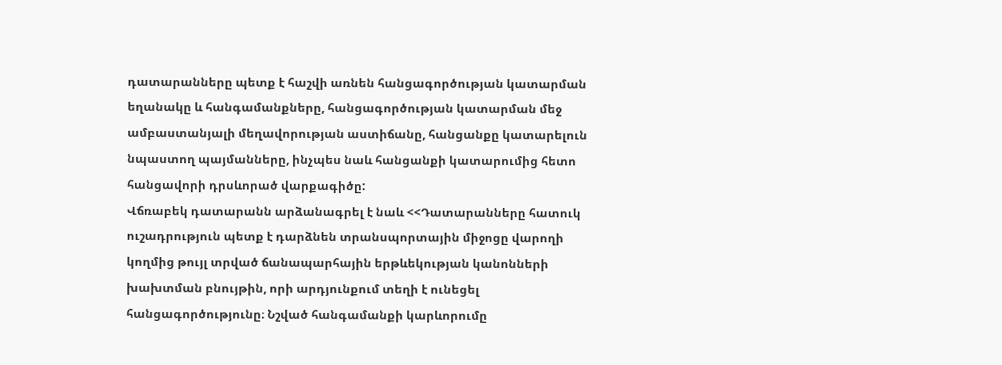դատարանները պետք է հաշվի առնեն հանցագործության կատարման եղանակը և հանգամանքները, հանցագործության կատարման մեջ ամբաստանյալի մեղավորության աստիճանը, հանցանքը կատարելուն նպաստող պայմանները, ինչպես նաև հանցանքի կատարումից հետո հանցավորի դրսևորած վարքագիծը:
Վճռաբեկ դատարանն արձանագրել է նաև <<Դատարանները հատուկ ուշադրություն պետք է դարձնեն տրանսպորտային միջոցը վարողի կողմից թույլ տրված ճանապարհային երթևեկության կանոնների խախտման բնույթին, որի արդյունքում տեղի է ունեցել հանցագործությունը։ Նշված հանգամանքի կարևորումը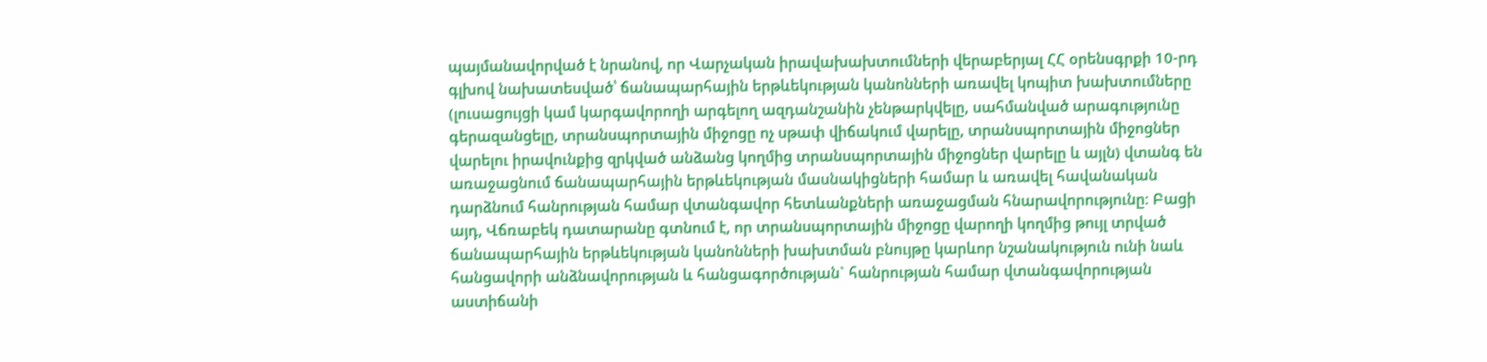պայմանավորված է նրանով, որ Վարչական իրավախախտումների վերաբերյալ ՀՀ օրենսգրքի 10-րդ գլխով նախատեսված՝ ճանապարհային երթևեկության կանոնների առավել կոպիտ խախտումները (լուսացույցի կամ կարգավորողի արգելող ազդանշանին չենթարկվելը, սահմանված արագությունը գերազանցելը, տրանսպորտային միջոցը ոչ սթափ վիճակում վարելը, տրանսպորտային միջոցներ վարելու իրավունքից զրկված անձանց կողմից տրանսպորտային միջոցներ վարելը և այլն) վտանգ են առաջացնում ճանապարհային երթևեկության մասնակիցների համար և առավել հավանական դարձնում հանրության համար վտանգավոր հետևանքների առաջացման հնարավորությունը։ Բացի այդ, Վճռաբեկ դատարանը գտնում է, որ տրանսպորտային միջոցը վարողի կողմից թույլ տրված ճանապարհային երթևեկության կանոնների խախտման բնույթը կարևոր նշանակություն ունի նաև հանցավորի անձնավորության և հանցագործության` հանրության համար վտանգավորության աստիճանի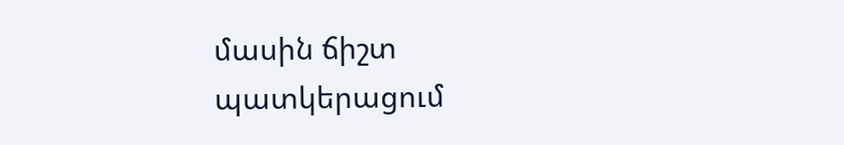մասին ճիշտ պատկերացում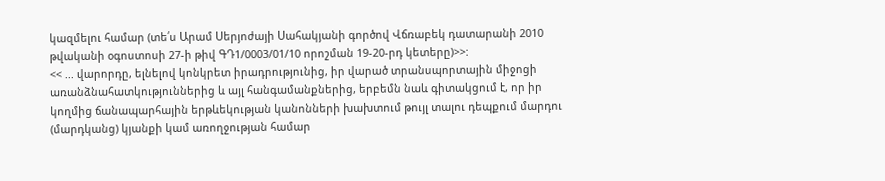կազմելու համար (տե՛ս Արամ Սերյոժայի Սահակյանի գործով Վճռաբեկ դատարանի 2010 թվականի օգոստոսի 27-ի թիվ ԳԴ1/0003/01/10 որոշման 19-20-րդ կետերը)>>:
<< ... վարորդը, ելնելով կոնկրետ իրադրությունից, իր վարած տրանսպորտային միջոցի առանձնահատկություններից և այլ հանգամանքներից, երբեմն նաև գիտակցում է, որ իր կողմից ճանապարհային երթևեկության կանոնների խախտում թույլ տալու դեպքում մարդու (մարդկանց) կյանքի կամ առողջության համար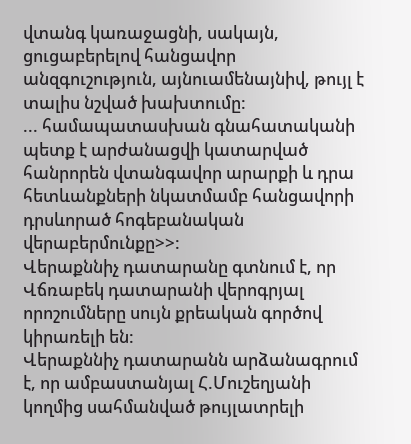վտանգ կառաջացնի, սակայն, ցուցաբերելով հանցավոր անզգուշություն, այնուամենայնիվ, թույլ է տալիս նշված խախտումը:
... համապատասխան գնահատականի պետք է արժանացվի կատարված հանրորեն վտանգավոր արարքի և դրա հետևանքների նկատմամբ հանցավորի դրսևորած հոգեբանական վերաբերմունքը>>:
Վերաքննիչ դատարանը գտնում է, որ Վճռաբեկ դատարանի վերոգրյալ որոշումները սույն քրեական գործով կիրառելի են:
Վերաքննիչ դատարանն արձանագրում է, որ ամբաստանյալ Հ.Մուշեղյանի կողմից սահմանված թույլատրելի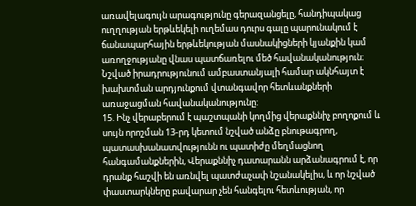առավելագույն արագությունը գերազանցելը, հանդիպակաց ուղղության երթևեկելի ուղեմաս դուրս գալը պարունակում է ճանապարհային երթևեկության մասնակիցների կյանքին կամ առողջությանը վնաս պատճառելու մեծ հավանականություն։ Նշված իրադրությունում ամբաստանյալի համար ակնհայտ է խախտման արդյունքում վտանգավոր հետևանքների առաջացման հավանականությունը:
15. Ինչ վերաբերում է պաշտպանի կողմից վերաքննիչ բողոքում և սույն որոշման 13-րդ կետում նշված անձը բնութագրող, պատասխանատվությունն ու պատիժը մեղմացնող հանգամանքներին, Վերաքննիչ դատարանն արձանագրում է, որ դրանք հաշվի են առնվել պատժաչափ նշանակելիս, և որ նշված փաստարկները բավարար չեն հանգելու հետևության, որ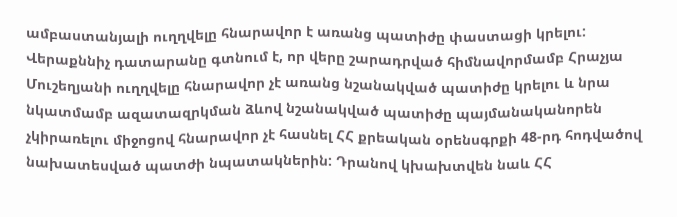ամբաստանյալի ուղղվելը հնարավոր է առանց պատիժը փաստացի կրելու:
Վերաքննիչ դատարանը գտնում է, որ վերը շարադրված հիմնավորմամբ Հրաչյա Մուշեղյանի ուղղվելը հնարավոր չէ առանց նշանակված պատիժը կրելու և նրա նկատմամբ ազատազրկման ձևով նշանակված պատիժը պայմանականորեն չկիրառելու միջոցով հնարավոր չէ հասնել ՀՀ քրեական օրենսգրքի 48-րդ հոդվածով նախատեսված պատժի նպատակներին: Դրանով կխախտվեն նաև ՀՀ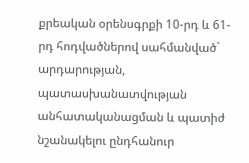քրեական օրենսգրքի 10-րդ և 61-րդ հոդվածներով սահմանված` արդարության, պատասխանատվության անհատականացման և պատիժ նշանակելու ընդհանուր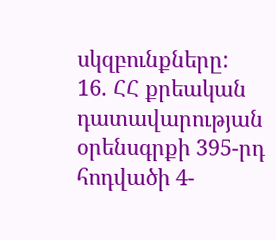սկզբունքները:
16. ՀՀ քրեական դատավարության օրենսգրքի 395-րդ հոդվածի 4-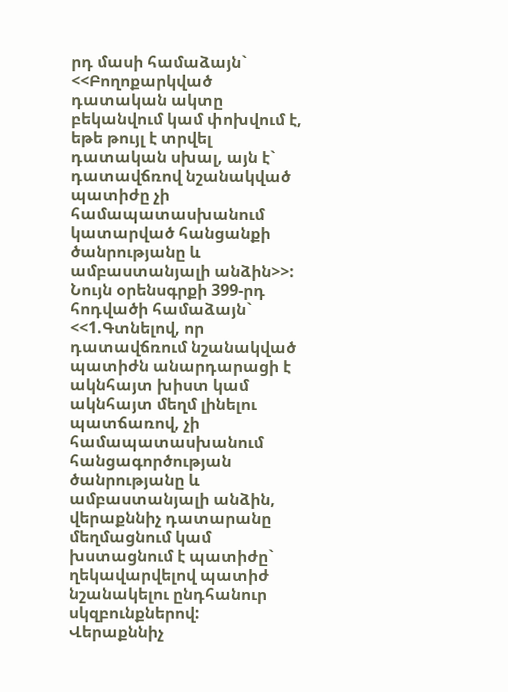րդ մասի համաձայն` <<Բողոքարկված դատական ակտը բեկանվում կամ փոխվում է, եթե թույլ է տրվել դատական սխալ, այն է` դատավճռով նշանակված պատիժը չի համապատասխանում կատարված հանցանքի ծանրությանը և ամբաստանյալի անձին>>:
Նույն օրենսգրքի 399-րդ հոդվածի համաձայն`
<<1.Գտնելով, որ դատավճռում նշանակված պատիժն անարդարացի է ակնհայտ խիստ կամ ակնհայտ մեղմ լինելու պատճառով, չի համապատասխանում հանցագործության ծանրությանը և ամբաստանյալի անձին, վերաքննիչ դատարանը մեղմացնում կամ խստացնում է պատիժը` ղեկավարվելով պատիժ նշանակելու ընդհանուր սկզբունքներով:
Վերաքննիչ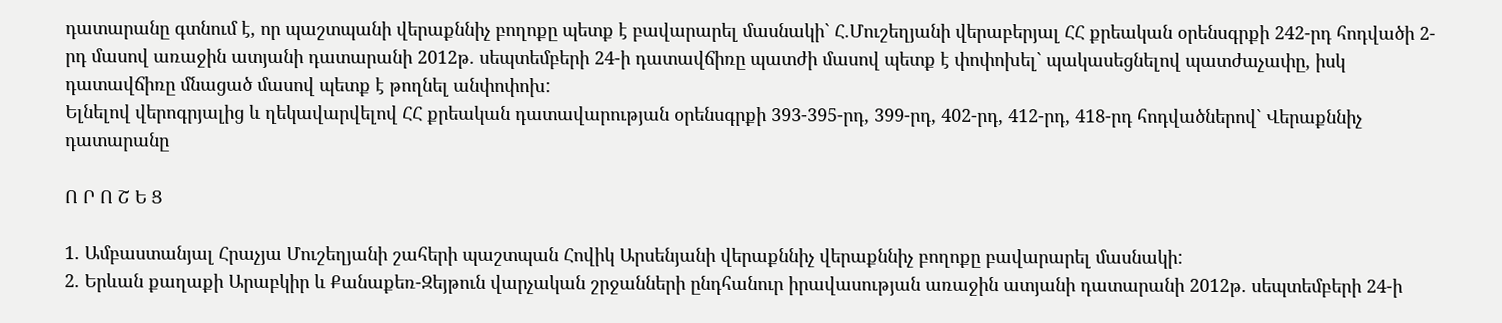դատարանը գտնում է, որ պաշտպանի վերաքննիչ բողոքը պետք է բավարարել մասնակի` Հ.Մուշեղյանի վերաբերյալ ՀՀ քրեական օրենսգրքի 242-րդ հոդվածի 2-րդ մասով առաջին ատյանի դատարանի 2012թ. սեպտեմբերի 24-ի դատավճիռը պատժի մասով պետք է փոփոխել` պակասեցնելով պատժաչափը, իսկ դատավճիռը մնացած մասով պետք է թողնել անփոփոխ:
Ելնելով վերոգրյալից և ղեկավարվելով ՀՀ քրեական դատավարության օրենսգրքի 393-395-րդ, 399-րդ, 402-րդ, 412-րդ, 418-րդ հոդվածներով` Վերաքննիչ դատարանը

Ո Ր Ո Շ Ե Ց

1. Ամբաստանյալ Հրաչյա Մուշեղյանի շահերի պաշտպան Հովիկ Արսենյանի վերաքննիչ վերաքննիչ բողոքը բավարարել մասնակի:
2. Երևան քաղաքի Արաբկիր և Քանաքեռ-Զեյթուն վարչական շրջանների ընդհանուր իրավասության առաջին ատյանի դատարանի 2012թ. սեպտեմբերի 24-ի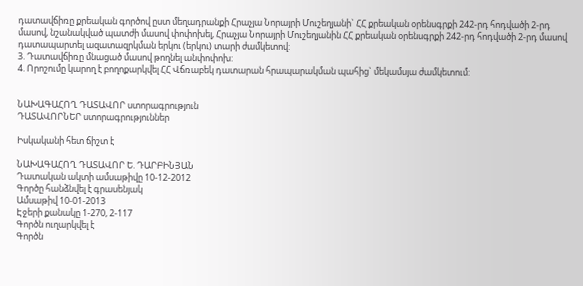դատավճիռը քրեական գործով ըստ մեղադրանքի Հրաչյա Նորայրի Մուշեղյանի` ՀՀ քրեական օրենսգրքի 242-րդ հոդվածի 2-րդ մասով, նշանակված պատժի մասով փոփոխել, Հրաչյա Նորայրի Մուշեղյանին ՀՀ քրեական օրենսգրքի 242-րդ հոդվածի 2-րդ մասով դատապարտել ազատազրկման երկու (երկու) տարի ժամկետով:
3. Դատավճիռը մնացած մասով թողնել անփոփոխ:
4. Որոշումը կարող է բողոքարկվել ՀՀ Վճռաբեկ դատարան հրապարակման պահից` մեկամսյա ժամկետում:


ՆԱԽԱԳԱՀՈՂ ԴԱՏԱՎՈՐ ստորագրություն
ԴԱՏԱՎՈՐՆԵՐ ստորագրություններ

Իսկականի հետ ճիշտ է

ՆԱԽԱԳԱՀՈՂ ԴԱՏԱՎՈՐ Ե. ԴԱՐԲԻՆՅԱՆ
Դատական ակտի ամսաթիվը 10-12-2012
Գործը հանձնվել է գրասենյակ
Ամսաթիվ 10-01-2013
Էջերի քանակը 1-270, 2-117
Գործն ուղարկվել է
Գործն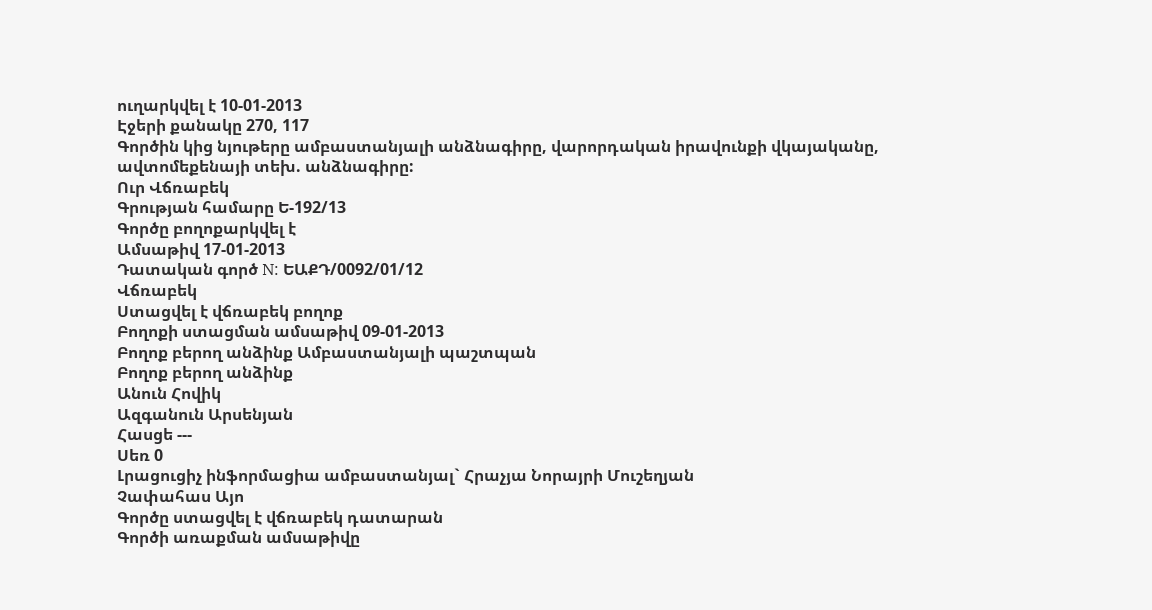ուղարկվել է 10-01-2013
Էջերի քանակը 270, 117
Գործին կից նյութերը ամբաստանյալի անձնագիրը, վարորդական իրավունքի վկայականը, ավտոմեքենայի տեխ. անձնագիրը:
Ուր Վճռաբեկ
Գրության համարը Ե-192/13
Գործը բողոքարկվել է
Ամսաթիվ 17-01-2013
Դատական գործ N: ԵԱՔԴ/0092/01/12
Վճռաբեկ
Ստացվել է վճռաբեկ բողոք
Բողոքի ստացման ամսաթիվ 09-01-2013
Բողոք բերող անձինք Ամբաստանյալի պաշտպան
Բողոք բերող անձինք
Անուն Հովիկ
Ազգանուն Արսենյան
Հասցե ---
Սեռ 0
Լրացուցիչ ինֆորմացիա ամբաստանյալ` Հրաչյա Նորայրի Մուշեղյան
Չափահաս Այո
Գործը ստացվել է վճռաբեկ դատարան
Գործի առաքման ամսաթիվը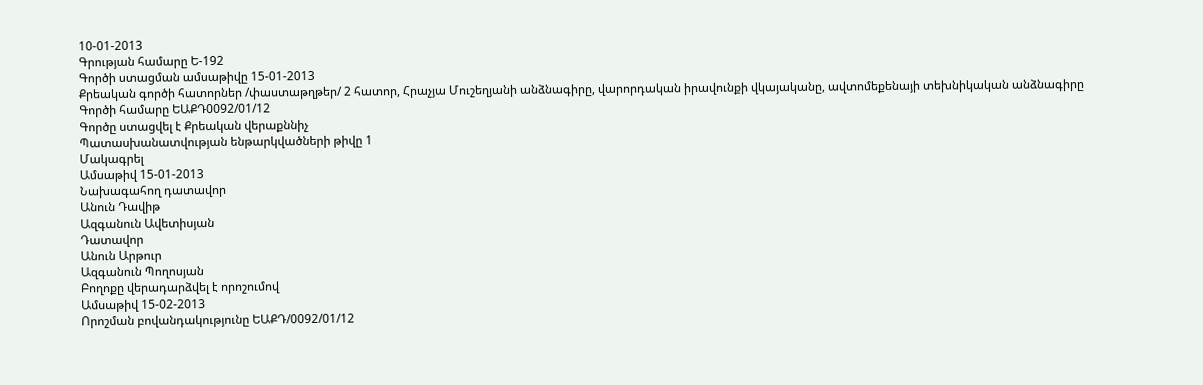10-01-2013
Գրության համարը Ե-192
Գործի ստացման ամսաթիվը 15-01-2013
Քրեական գործի հատորներ /փաստաթղթեր/ 2 հատոր, Հրաչյա Մուշեղյանի անձնագիրը, վարորդական իրավունքի վկայականը, ավտոմեքենայի տեխնիկական անձնագիրը
Գործի համարը ԵԱՔԴ0092/01/12
Գործը ստացվել է Քրեական վերաքննիչ
Պատասխանատվության ենթարկվածների թիվը 1
Մակագրել
Ամսաթիվ 15-01-2013
Նախագահող դատավոր
Անուն Դավիթ
Ազգանուն Ավետիսյան
Դատավոր
Անուն Արթուր
Ազգանուն Պողոսյան
Բողոքը վերադարձվել է որոշումով
Ամսաթիվ 15-02-2013
Որոշման բովանդակությունը ԵԱՔԴ/0092/01/12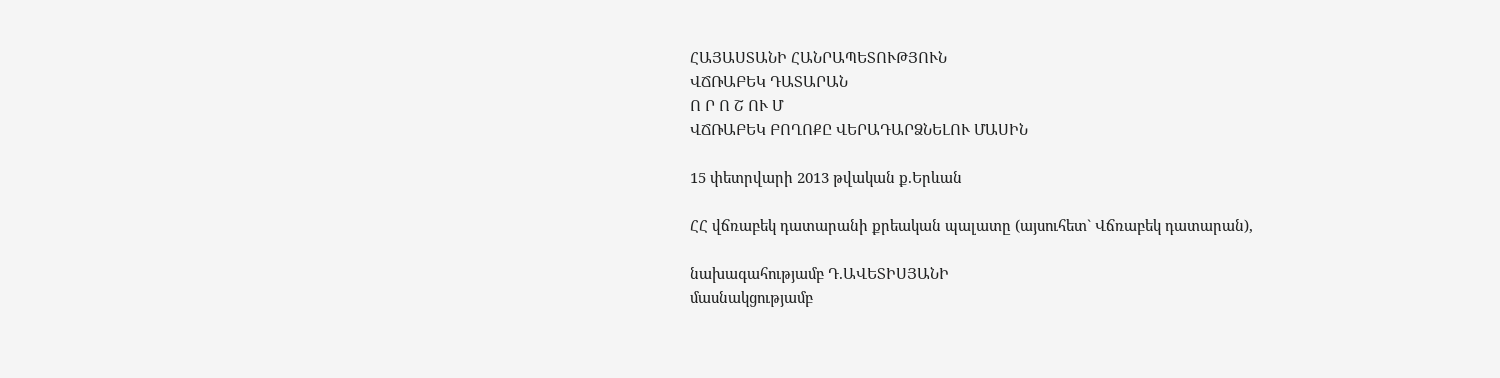ՀԱՅԱՍՏԱՆԻ ՀԱՆՐԱՊԵՏՈՒԹՅՈՒՆ
ՎՃՌԱԲԵԿ ԴԱՏԱՐԱՆ
Ո Ր Ո Շ ՈՒ Մ
ՎՃՌԱԲԵԿ ԲՈՂՈՔԸ ՎԵՐԱԴԱՐՁՆԵԼՈՒ ՄԱՍԻՆ

15 փետրվարի 2013 թվական ք.Երևան

ՀՀ վճռաբեկ դատարանի քրեական պալատը (այսուհետ` Վճռաբեկ դատարան),

նախագահությամբ Դ.ԱՎԵՏԻՍՅԱՆԻ
մասնակցությամբ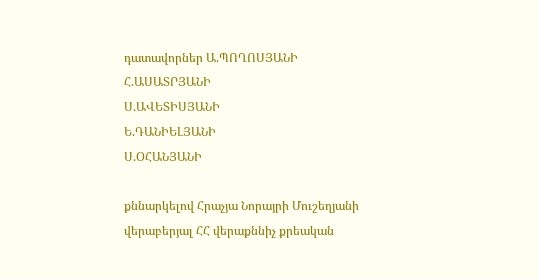դատավորներ Ա.ՊՈՂՈՍՅԱՆԻ
Հ.ԱՍԱՏՐՅԱՆԻ
Ս.ԱՎԵՏԻՍՅԱՆԻ
Ե.ԴԱՆԻԵԼՅԱՆԻ
Ս.ՕՀԱՆՅԱՆԻ

քննարկելով Հրաչյա Նորայրի Մուշեղյանի վերաբերյալ ՀՀ վերաքննիչ քրեական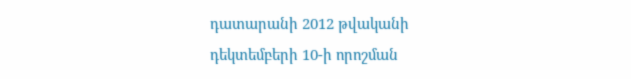դատարանի 2012 թվականի դեկտեմբերի 10-ի որոշման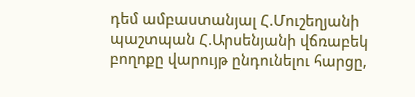դեմ ամբաստանյալ Հ.Մուշեղյանի պաշտպան Հ.Արսենյանի վճռաբեկ բողոքը վարույթ ընդունելու հարցը,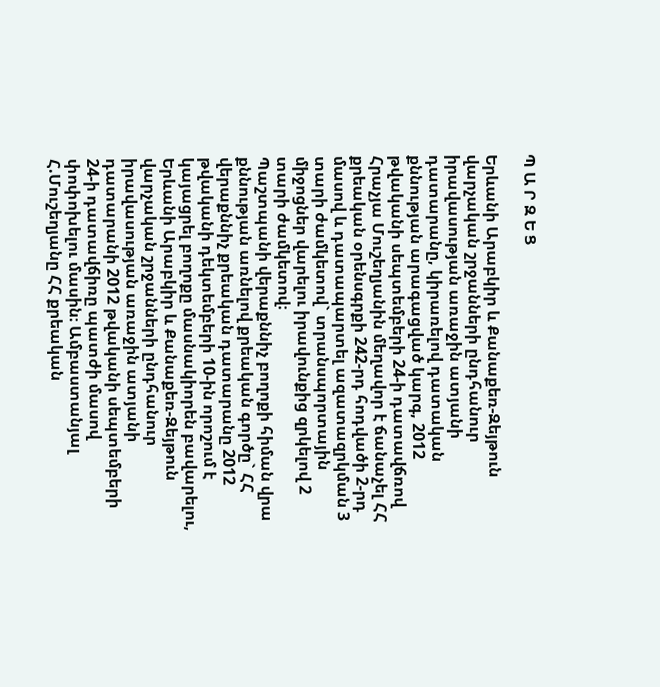Պ Ա Ր Զ Ե Ց

Երևանի Արաբկիր և Քանաքեռ-Զեյթուն վարչական շրջանների ընդհանուր իրավասության առաջին ատյանի դատարանը, կիրառելով դատական քննության արագացված կարգ, 2012 թվականի սեպտեմբերի 24-ի դատավճռով Հրաչյա Մուշեղյանին մեղավոր է ճանաչել ՀՀ քրեական օրենսգրքի 242-րդ հոդվածի 2-րդ մասով և դատապարտել ազատազրկման 3 տարի ժամկետով` տրանսպորտային միջոցներ վարելու իրավունքից զրկելով 2 տարի ժամկետով։
Պաշտպանի վերաքննիչ բողոքի հիման վրա քննության առնելով քրեական գործը` ՀՀ վերաքննիչ քրեական դատարանը 2012 թվականի դեկտեմբերի 10-ին որոշում է կայացրել բողոքը մասնակիորեն բավարելու, Երևանի Արաբկիր և Քանաքեռ-Զեյթուն վարչական շրջանների ընդհանուր իրավասության առաջին ատյանի դատարանի 2012 թվականի սեպտեմբերի 24-ի դատավճիռը պատժի մասով փոփոխելու մասին։ Ամբաստանյալ Հ.Մուշեղյանը ՀՀ քրեական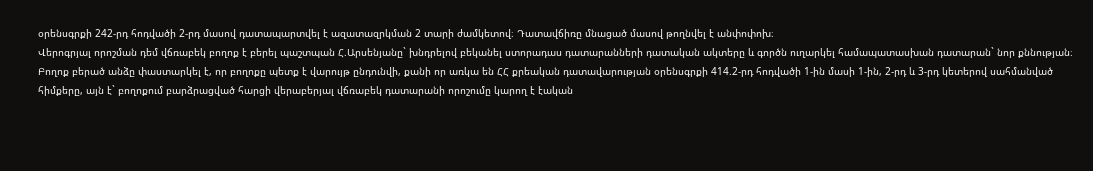օրենսգրքի 242-րդ հոդվածի 2-րդ մասով դատապարտվել է ազատազրկման 2 տարի ժամկետով։ Դատավճիռը մնացած մասով թողնվել է անփոփոխ։
Վերոգրյալ որոշման դեմ վճռաբեկ բողոք է բերել պաշտպան Հ.Արսենյանը` խնդրելով բեկանել ստորադաս դատարանների դատական ակտերը և գործն ուղարկել համապատասխան դատարան` նոր քննության։
Բողոք բերած անձը փաստարկել է, որ բողոքը պետք է վարույթ ընդունվի, քանի որ առկա են ՀՀ քրեական դատավարության օրենսգրքի 414.2-րդ հոդվածի 1-ին մասի 1-ին, 2-րդ և 3-րդ կետերով սահմանված հիմքերը, այն է` բողոքում բարձրացված հարցի վերաբերյալ վճռաբեկ դատարանի որոշումը կարող է էական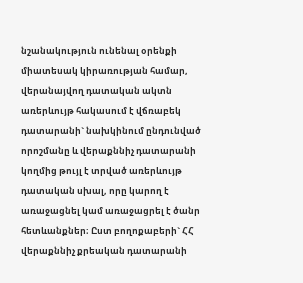նշանակություն ունենալ օրենքի միատեսակ կիրառության համար, վերանայվող դատական ակտն առերևույթ հակասում է վճռաբեկ դատարանի` նախկինում ընդունված որոշմանը և վերաքննիչ դատարանի կողմից թույլ է տրված առերևույթ դատական սխալ, որը կարող է առաջացնել կամ առաջացրել է ծանր հետևանքներ։ Ըստ բողոքաբերի` ՀՀ վերաքննիչ քրեական դատարանի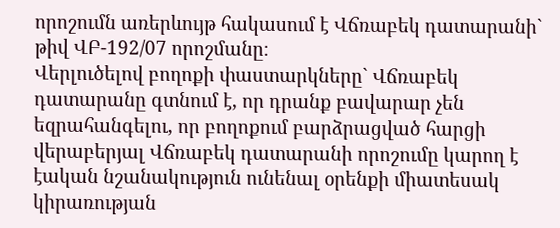որոշումն առերևույթ հակասում է Վճռաբեկ դատարանի` թիվ ՎԲ-192/07 որոշմանը։
Վերլուծելով բողոքի փաստարկները` Վճռաբեկ դատարանը գտնում է, որ դրանք բավարար չեն եզրահանգելու, որ բողոքում բարձրացված հարցի վերաբերյալ Վճռաբեկ դատարանի որոշումը կարող է էական նշանակություն ունենալ օրենքի միատեսակ կիրառության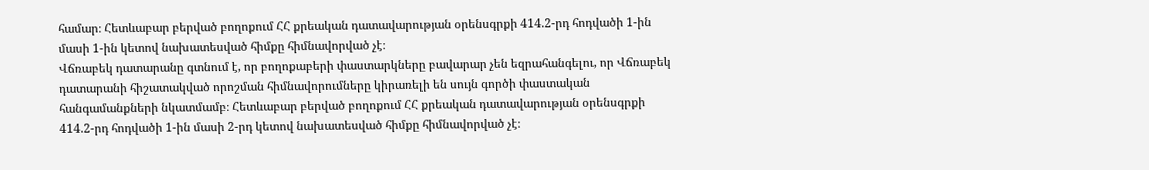համար։ Հետևաբար բերված բողոքում ՀՀ քրեական դատավարության օրենսգրքի 414.2-րդ հոդվածի 1-ին մասի 1-ին կետով նախատեսված հիմքը հիմնավորված չէ։
Վճռաբեկ դատարանը գտնում է, որ բողոքաբերի փաստարկները բավարար չեն եզրահանգելու, որ Վճռաբեկ դատարանի հիշատակված որոշման հիմնավորումները կիրառելի են սույն գործի փաստական հանգամանքների նկատմամբ։ Հետևաբար բերված բողոքում ՀՀ քրեական դատավարության օրենսգրքի 414.2-րդ հոդվածի 1-ին մասի 2-րդ կետով նախատեսված հիմքը հիմնավորված չէ։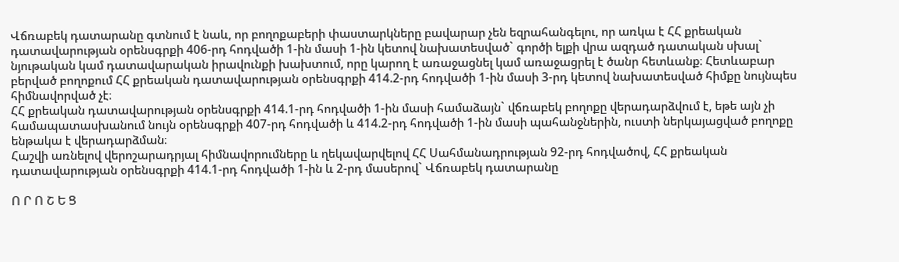Վճռաբեկ դատարանը գտնում է նաև, որ բողոքաբերի փաստարկները բավարար չեն եզրահանգելու, որ առկա է ՀՀ քրեական դատավարության օրենսգրքի 406-րդ հոդվածի 1-ին մասի 1-ին կետով նախատեսված` գործի ելքի վրա ազդած դատական սխալ` նյութական կամ դատավարական իրավունքի խախտում, որը կարող է առաջացնել կամ առաջացրել է ծանր հետևանք։ Հետևաբար բերված բողոքում ՀՀ քրեական դատավարության օրենսգրքի 414.2-րդ հոդվածի 1-ին մասի 3-րդ կետով նախատեսված հիմքը նույնպես հիմնավորված չէ։
ՀՀ քրեական դատավարության օրենսգրքի 414.1-րդ հոդվածի 1-ին մասի համաձայն` վճռաբեկ բողոքը վերադարձվում է, եթե այն չի համապատասխանում նույն օրենսգրքի 407-րդ հոդվածի և 414.2-րդ հոդվածի 1-ին մասի պահանջներին, ուստի ներկայացված բողոքը ենթակա է վերադարձման։
Հաշվի առնելով վերոշարադրյալ հիմնավորումները և ղեկավարվելով ՀՀ Սահմանադրության 92-րդ հոդվածով, ՀՀ քրեական դատավարության օրենսգրքի 414.1-րդ հոդվածի 1-ին և 2-րդ մասերով` Վճռաբեկ դատարանը

Ո Ր Ո Շ Ե Ց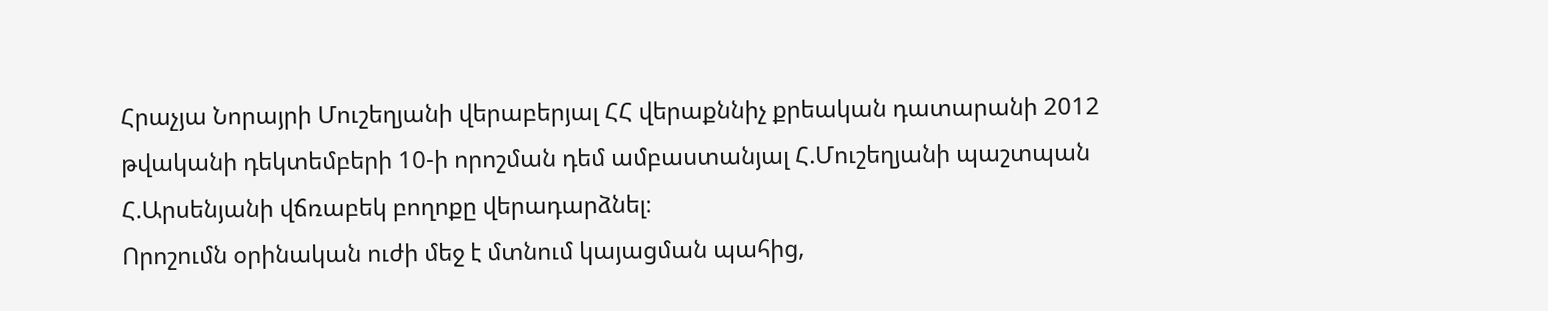Հրաչյա Նորայրի Մուշեղյանի վերաբերյալ ՀՀ վերաքննիչ քրեական դատարանի 2012 թվականի դեկտեմբերի 10-ի որոշման դեմ ամբաստանյալ Հ.Մուշեղյանի պաշտպան Հ.Արսենյանի վճռաբեկ բողոքը վերադարձնել։
Որոշումն օրինական ուժի մեջ է մտնում կայացման պահից,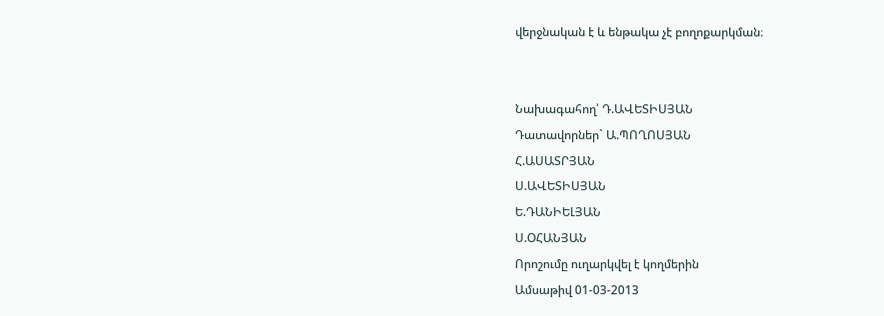վերջնական է և ենթակա չէ բողոքարկման։


Նախագահող՝ Դ.ԱՎԵՏԻՍՅԱՆ
Դատավորներ` Ա.ՊՈՂՈՍՅԱՆ
Հ.ԱՍԱՏՐՅԱՆ
Ս.ԱՎԵՏԻՍՅԱՆ
Ե.ԴԱՆԻԵԼՅԱՆ
Ս.ՕՀԱՆՅԱՆ
Որոշումը ուղարկվել է կողմերին
Ամսաթիվ 01-03-2013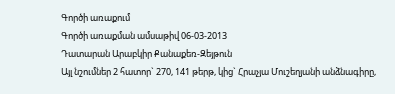Գործի առաքում
Գործի առաքման ամսաթիվ 06-03-2013
Դատարան Արաբկիր Քանաքեռ-Զեյթուն
Այլ նշումներ 2 հատոր` 270, 141 թերթ, կից` Հրաչյա Մուշեղյանի անձնագիրը,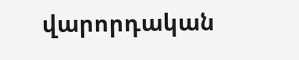վարորդական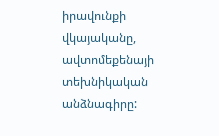իրավունքի վկայականը, ավտոմեքենայի տեխնիկական անձնագիրը: